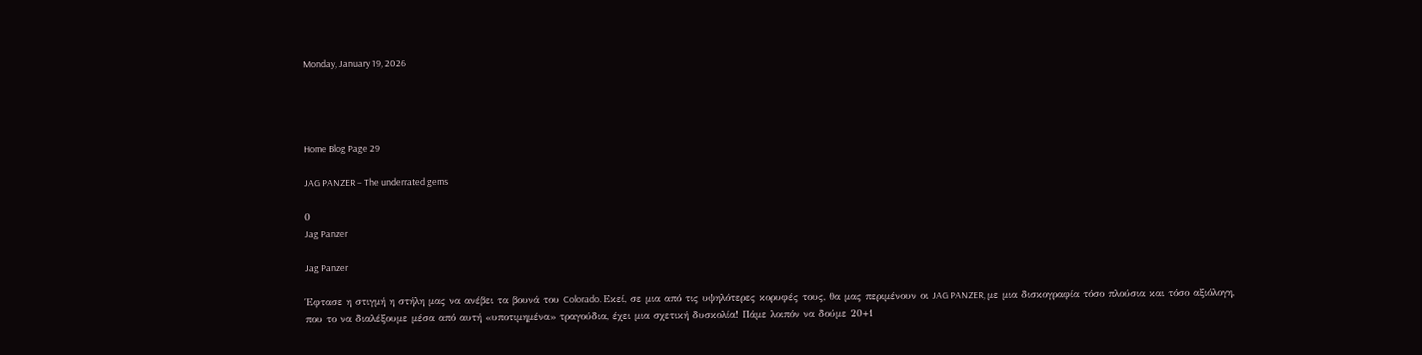Monday, January 19, 2026




Home Blog Page 29

JAG PANZER – The underrated gems

0
Jag Panzer

Jag Panzer

Έφτασε η στιγμή η στήλη μας να ανέβει τα βουνά του Colorado. Εκεί, σε μια από τις υψηλότερες κορυφές τους, θα μας περιμένουν οι JAG PANZER, με μια δισκογραφία τόσο πλούσια και τόσο αξιόλογη, που το να διαλέξουμε μέσα από αυτή «υποτιμημένα» τραγούδια, έχει μια σχετική δυσκολία! Πάμε λοιπόν να δούμε 20+1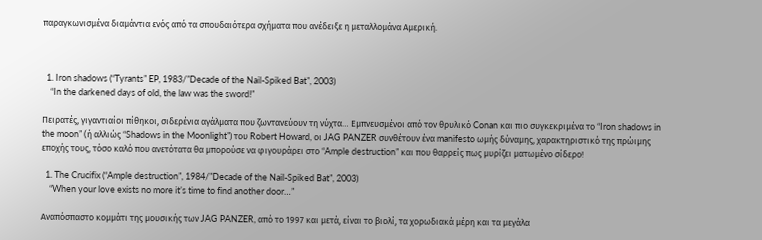παραγκωνισμένα διαμάντια ενός από τα σπουδαιότερα σχήματα που ανέδειξε η μεταλλομάνα Αμερική.



  1. Iron shadows (“Tyrants” EP, 1983/”Decade of the Nail-Spiked Bat”, 2003)
    “In the darkened days of old, the law was the sword!”

Πειρατές, γιγαντιαίοι πίθηκοι, σιδερένια αγάλματα που ζωντανεύουν τη νύχτα… Εμπνευσμένοι από τον θρυλικό Conan και πιο συγκεκριμένα το “Iron shadows in the moon” (ή αλλιώς “Shadows in the Moonlight”) του Robert Howard, οι JAG PANZER συνθέτουν ένα manifesto ωμής δύναμης, χαρακτηριστικό της πρώιμης εποχής τους, τόσο καλό που ανετότατα θα μπορούσε να φιγουράρει στο “Ample destruction” και που θαρρείς πως μυρίζει ματωμένο σίδερο!

  1. The Crucifix (“Ample destruction”, 1984/”Decade of the Nail-Spiked Bat”, 2003)
    “When your love exists no more it’s time to find another door…”

Αναπόσπαστο κομμάτι της μουσικής των JAG PANZER, από το 1997 και μετά, είναι το βιολί, τα χορωδιακά μέρη και τα μεγάλα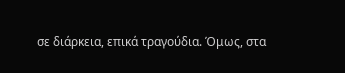σε διάρκεια, επικά τραγούδια. Όμως, στα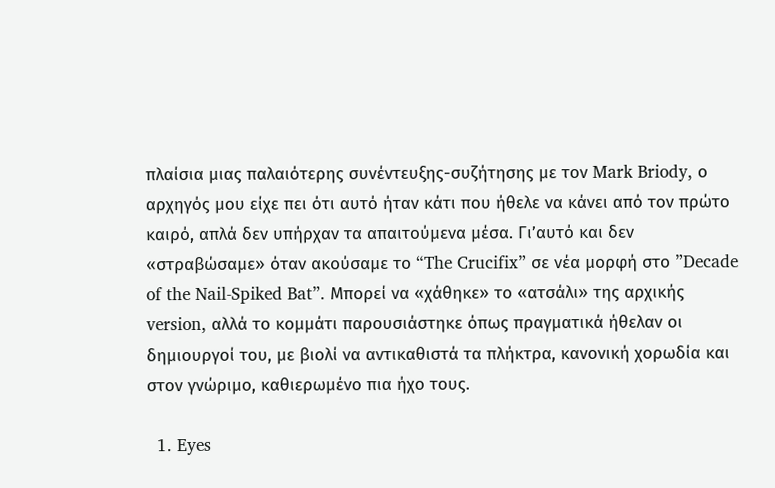πλαίσια μιας παλαιότερης συνέντευξης-συζήτησης με τον Mark Briody, ο αρχηγός μου είχε πει ότι αυτό ήταν κάτι που ήθελε να κάνει από τον πρώτο καιρό, απλά δεν υπήρχαν τα απαιτούμενα μέσα. Γι’αυτό και δεν «στραβώσαμε» όταν ακούσαμε το “The Crucifix” σε νέα μορφή στο ”Decade of the Nail-Spiked Bat”. Μπορεί να «χάθηκε» το «ατσάλι» της αρχικής version, αλλά το κομμάτι παρουσιάστηκε όπως πραγματικά ήθελαν οι δημιουργοί του, με βιολί να αντικαθιστά τα πλήκτρα, κανονική χορωδία και στον γνώριμο, καθιερωμένο πια ήχο τους.

  1. Eyes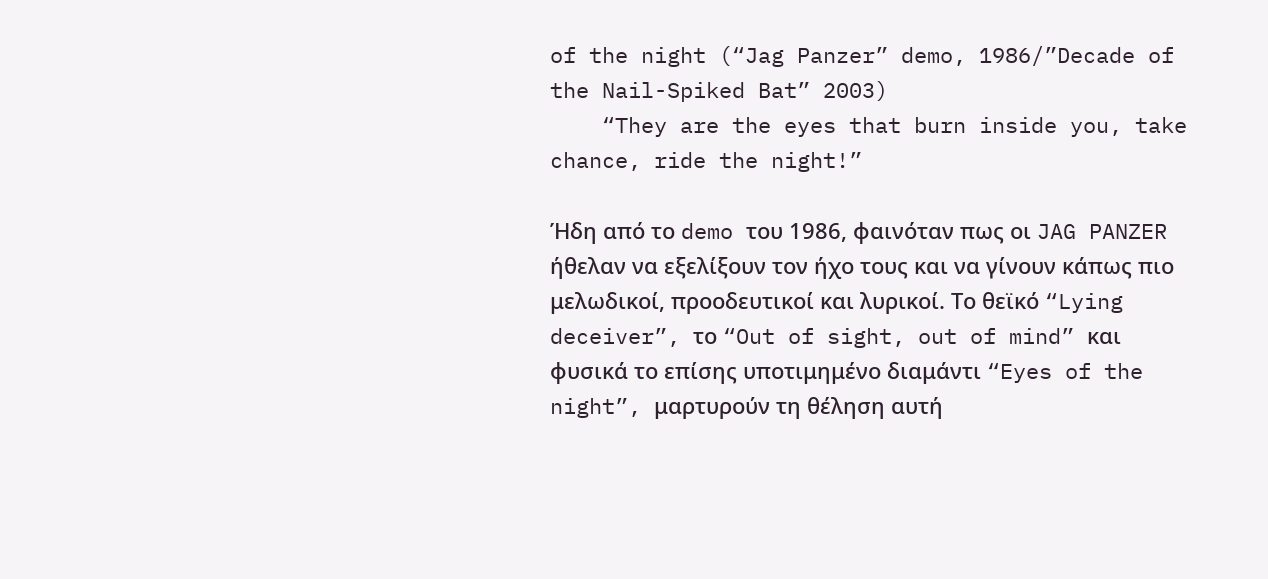of the night (“Jag Panzer” demo, 1986/”Decade of the Nail-Spiked Bat” 2003)
    “They are the eyes that burn inside you, take chance, ride the night!”

Ήδη από το demo του 1986, φαινόταν πως οι JAG PANZER ήθελαν να εξελίξουν τον ήχο τους και να γίνουν κάπως πιο μελωδικοί, προοδευτικοί και λυρικοί. Το θεϊκό “Lying deceiver”, το “Out of sight, out of mind” και φυσικά το επίσης υποτιμημένο διαμάντι “Eyes of the night”, μαρτυρούν τη θέληση αυτή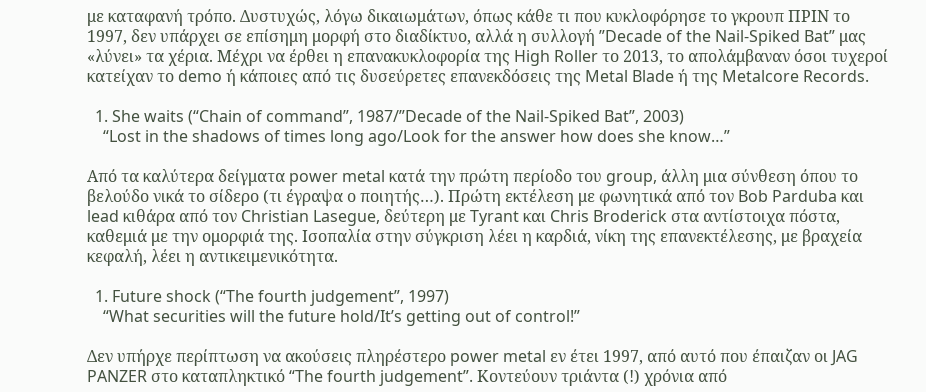με καταφανή τρόπο. Δυστυχώς, λόγω δικαιωμάτων, όπως κάθε τι που κυκλοφόρησε το γκρουπ ΠΡΙΝ το 1997, δεν υπάρχει σε επίσημη μορφή στο διαδίκτυο, αλλά η συλλογή ”Decade of the Nail-Spiked Bat” μας «λύνει» τα χέρια. Μέχρι να έρθει η επανακυκλοφορία της High Roller το 2013, το απολάμβαναν όσοι τυχεροί κατείχαν το demo ή κάποιες από τις δυσεύρετες επανεκδόσεις της Metal Blade ή της Metalcore Records.

  1. She waits (“Chain of command”, 1987/”Decade of the Nail-Spiked Bat”, 2003)
    “Lost in the shadows of times long ago/Look for the answer how does she know…”

Από τα καλύτερα δείγματα power metal κατά την πρώτη περίοδο του group, άλλη μια σύνθεση όπου το βελούδο νικά το σίδερο (τι έγραψα ο ποιητής…). Πρώτη εκτέλεση με φωνητικά από τον Bob Parduba και lead κιθάρα από τον Christian Lasegue, δεύτερη με Tyrant και Chris Broderick στα αντίστοιχα πόστα, καθεμιά με την ομορφιά της. Ισοπαλία στην σύγκριση λέει η καρδιά, νίκη της επανεκτέλεσης, με βραχεία κεφαλή, λέει η αντικειμενικότητα.

  1. Future shock (“The fourth judgement”, 1997)
    “What securities will the future hold/It’s getting out of control!”

Δεν υπήρχε περίπτωση να ακούσεις πληρέστερο power metal εν έτει 1997, από αυτό που έπαιζαν οι JAG PANZER στο καταπληκτικό “The fourth judgement”. Κοντεύουν τριάντα (!) χρόνια από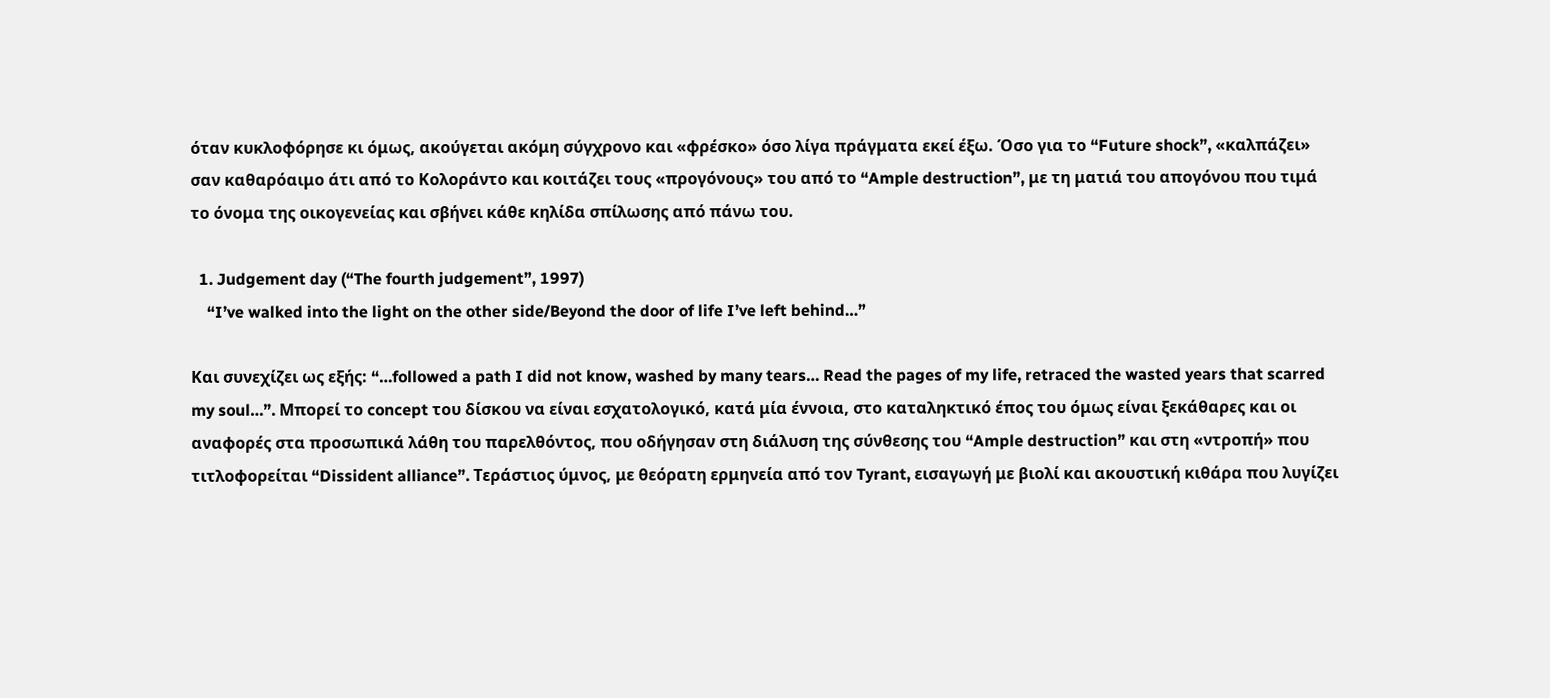όταν κυκλοφόρησε κι όμως, ακούγεται ακόμη σύγχρονο και «φρέσκο» όσο λίγα πράγματα εκεί έξω. Όσο για το “Future shock”, «καλπάζει» σαν καθαρόαιμο άτι από το Κολοράντο και κοιτάζει τους «προγόνους» του από το “Ample destruction”, με τη ματιά του απογόνου που τιμά το όνομα της οικογενείας και σβήνει κάθε κηλίδα σπίλωσης από πάνω του.

  1. Judgement day (“The fourth judgement”, 1997)
    “I’ve walked into the light on the other side/Beyond the door of life I’ve left behind…”

Και συνεχίζει ως εξής: “…followed a path I did not know, washed by many tears… Read the pages of my life, retraced the wasted years that scarred my soul…”. Μπορεί το concept του δίσκου να είναι εσχατολογικό, κατά μία έννοια, στο καταληκτικό έπος του όμως είναι ξεκάθαρες και οι αναφορές στα προσωπικά λάθη του παρελθόντος, που οδήγησαν στη διάλυση της σύνθεσης του “Ample destruction” και στη «ντροπή» που τιτλοφορείται “Dissident alliance”. Τεράστιος ύμνος, με θεόρατη ερμηνεία από τον Tyrant, εισαγωγή με βιολί και ακουστική κιθάρα που λυγίζει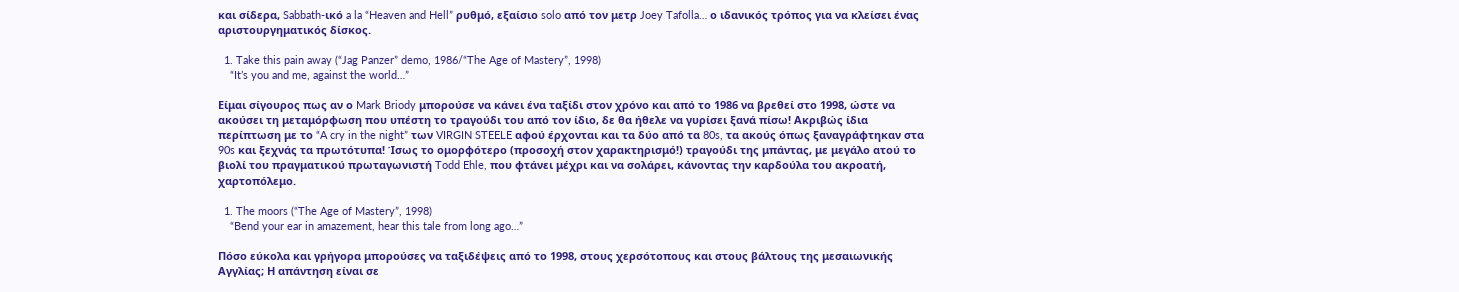και σίδερα, Sabbath-ικό a la “Heaven and Hell” ρυθμό, εξαίσιο solo από τον μετρ Joey Tafolla… ο ιδανικός τρόπος για να κλείσει ένας αριστουργηματικός δίσκος.

  1. Take this pain away (“Jag Panzer” demo, 1986/“The Age of Mastery”, 1998)
    “It’s you and me, against the world…”

Είμαι σίγουρος πως αν ο Mark Briody μπορούσε να κάνει ένα ταξίδι στον χρόνο και από το 1986 να βρεθεί στο 1998, ώστε να ακούσει τη μεταμόρφωση που υπέστη το τραγούδι του από τον ίδιο, δε θα ήθελε να γυρίσει ξανά πίσω! Ακριβώς ίδια περίπτωση με το “A cry in the night” των VIRGIN STEELE αφού έρχονται και τα δύο από τα 80s, τα ακούς όπως ξαναγράφτηκαν στα 90s και ξεχνάς τα πρωτότυπα! Ίσως το ομορφότερο (προσοχή στον χαρακτηρισμό!) τραγούδι της μπάντας, με μεγάλο ατού το βιολί του πραγματικού πρωταγωνιστή Todd Ehle, που φτάνει μέχρι και να σολάρει, κάνοντας την καρδούλα του ακροατή, χαρτοπόλεμο.

  1. The moors (“The Age of Mastery”, 1998)
    “Bend your ear in amazement, hear this tale from long ago…”

Πόσο εύκολα και γρήγορα μπορούσες να ταξιδέψεις από το 1998, στους χερσότοπους και στους βάλτους της μεσαιωνικής Αγγλίας; Η απάντηση είναι σε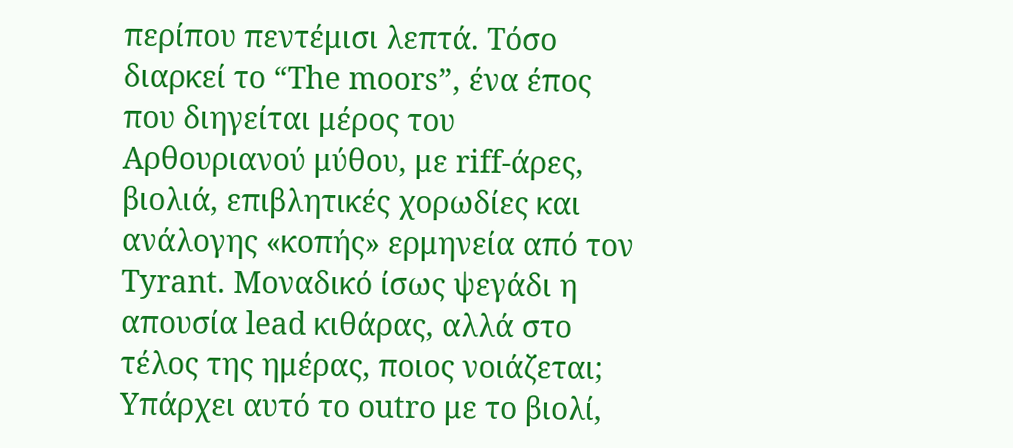περίπου πεντέμισι λεπτά. Τόσο διαρκεί το “The moors”, ένα έπος που διηγείται μέρος του Αρθουριανού μύθου, με riff-άρες, βιολιά, επιβλητικές χορωδίες και ανάλογης «κοπής» ερμηνεία από τον Tyrant. Μοναδικό ίσως ψεγάδι η απουσία lead κιθάρας, αλλά στο τέλος της ημέρας, ποιος νοιάζεται; Υπάρχει αυτό το outro με το βιολί,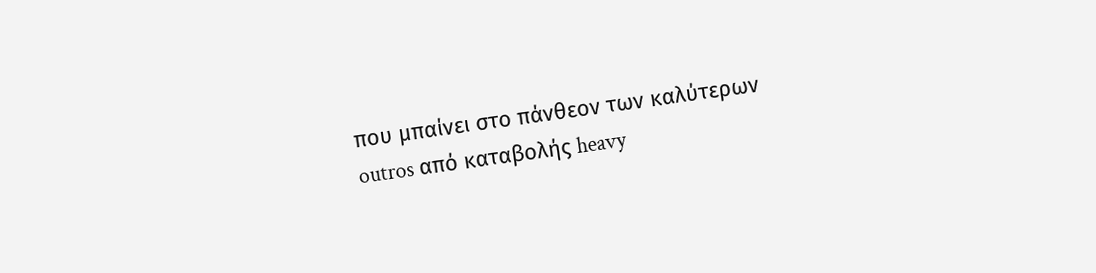που μπαίνει στο πάνθεον των καλύτερων outros από καταβολής heavy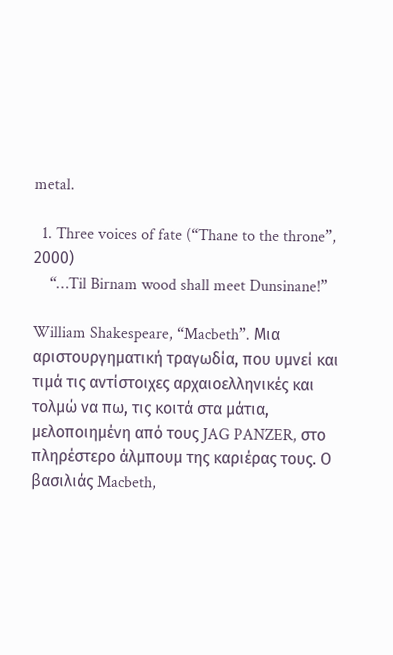metal.

  1. Three voices of fate (“Thane to the throne”, 2000)
    “…Til Birnam wood shall meet Dunsinane!”

William Shakespeare, “Macbeth”. Μια αριστουργηματική τραγωδία, που υμνεί και τιμά τις αντίστοιχες αρχαιοελληνικές και τολμώ να πω, τις κοιτά στα μάτια, μελοποιημένη από τους JAG PANZER, στο πληρέστερο άλμπουμ της καριέρας τους. Ο βασιλιάς Macbeth,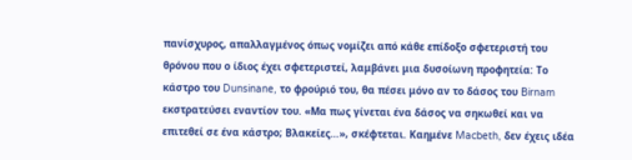πανίσχυρος, απαλλαγμένος όπως νομίζει από κάθε επίδοξο σφετεριστή του θρόνου που ο ίδιος έχει σφετεριστεί, λαμβάνει μια δυσοίωνη προφητεία: Το κάστρο του Dunsinane, το φρούριό του, θα πέσει μόνο αν το δάσος του Birnam εκστρατεύσει εναντίον του. «Μα πως γίνεται ένα δάσος να σηκωθεί και να επιτεθεί σε ένα κάστρο; Βλακείες…», σκέφτεται. Καημένε Macbeth, δεν έχεις ιδέα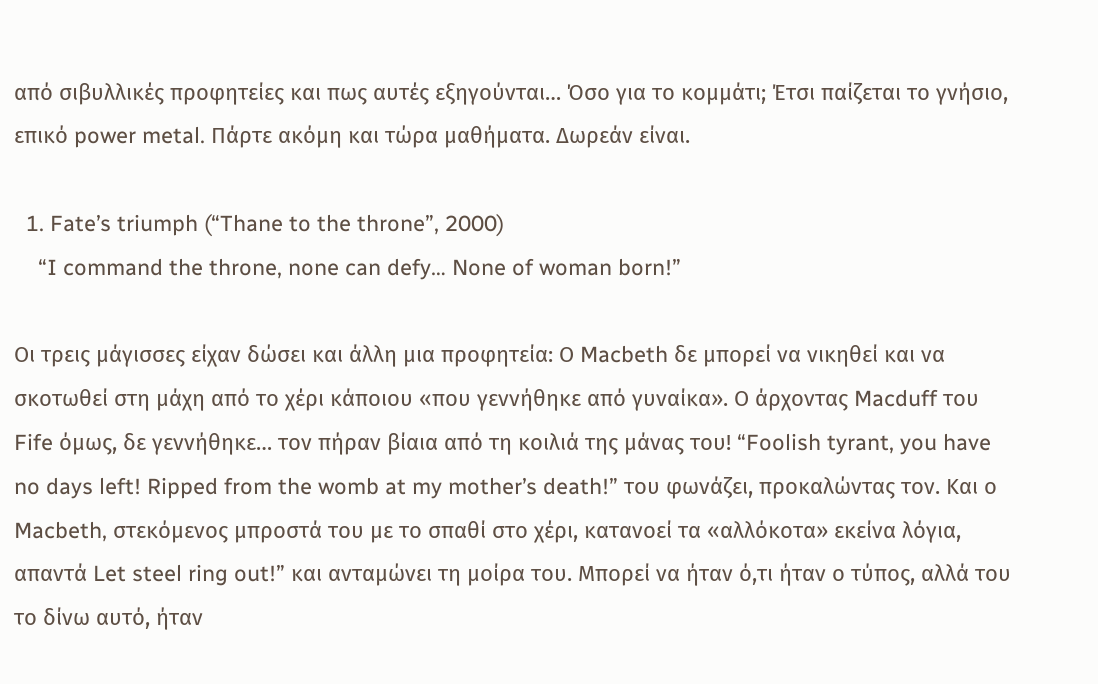από σιβυλλικές προφητείες και πως αυτές εξηγούνται… Όσο για το κομμάτι; Έτσι παίζεται το γνήσιο, επικό power metal. Πάρτε ακόμη και τώρα μαθήματα. Δωρεάν είναι.

  1. Fate’s triumph (“Thane to the throne”, 2000)
    “I command the throne, none can defy… None of woman born!”

Οι τρεις μάγισσες είχαν δώσει και άλλη μια προφητεία: Ο Macbeth δε μπορεί να νικηθεί και να σκοτωθεί στη μάχη από το χέρι κάποιου «που γεννήθηκε από γυναίκα». Ο άρχοντας Macduff του Fife όμως, δε γεννήθηκε… τον πήραν βίαια από τη κοιλιά της μάνας του! “Foolish tyrant, you have no days left! Ripped from the womb at my mother’s death!” του φωνάζει, προκαλώντας τον. Και ο Macbeth, στεκόμενος μπροστά του με το σπαθί στο χέρι, κατανοεί τα «αλλόκοτα» εκείνα λόγια, απαντά Let steel ring out!” και ανταμώνει τη μοίρα του. Μπορεί να ήταν ό,τι ήταν ο τύπος, αλλά του το δίνω αυτό, ήταν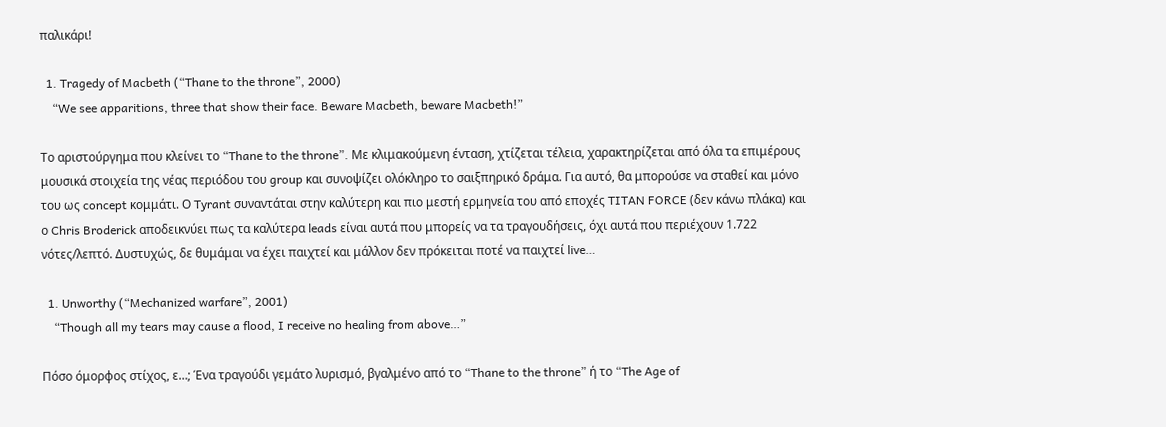παλικάρι!

  1. Tragedy of Macbeth (“Thane to the throne”, 2000)
    “We see apparitions, three that show their face. Beware Macbeth, beware Macbeth!”

Το αριστούργημα που κλείνει το “Thane to the throne”. Με κλιμακούμενη ένταση, χτίζεται τέλεια, χαρακτηρίζεται από όλα τα επιμέρους μουσικά στοιχεία της νέας περιόδου του group και συνοψίζει ολόκληρο το σαιξπηρικό δράμα. Για αυτό, θα μπορούσε να σταθεί και μόνο του ως concept κομμάτι. Ο Tyrant συναντάται στην καλύτερη και πιο μεστή ερμηνεία του από εποχές TITAN FORCE (δεν κάνω πλάκα) και ο Chris Broderick αποδεικνύει πως τα καλύτερα leads είναι αυτά που μπορείς να τα τραγουδήσεις, όχι αυτά που περιέχουν 1.722 νότες/λεπτό. Δυστυχώς, δε θυμάμαι να έχει παιχτεί και μάλλον δεν πρόκειται ποτέ να παιχτεί live…

  1. Unworthy (“Mechanized warfare”, 2001)
    “Though all my tears may cause a flood, I receive no healing from above…”

Πόσο όμορφος στίχος, ε…; Ένα τραγούδι γεμάτο λυρισμό, βγαλμένο από το “Thane to the throne” ή το “The Age of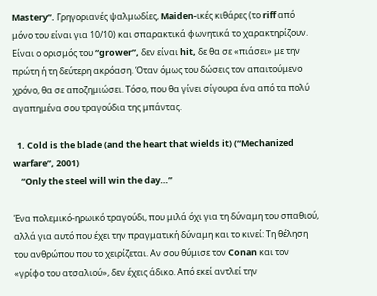Mastery”. Γρηγοριανές ψαλμωδίες, Maiden-ικές κιθάρες (το riff από μόνο του είναι για 10/10) και σπαρακτικά φωνητικά το χαρακτηρίζουν. Είναι ο ορισμός του “grower”, δεν είναι hit, δε θα σε «πιάσει» με την πρώτη ή τη δεύτερη ακρόαση. Όταν όμως του δώσεις τον απαιτούμενο χρόνο, θα σε αποζημιώσει. Τόσο, που θα γίνει σίγουρα ένα από τα πολύ αγαπημένα σου τραγούδια της μπάντας.

  1. Cold is the blade (and the heart that wields it) (“Mechanized warfare”, 2001)
    “Only the steel will win the day…”

Ένα πολεμικό-ηρωικό τραγούδι, που μιλά όχι για τη δύναμη του σπαθιού, αλλά για αυτό που έχει την πραγματική δύναμη και το κινεί: Τη θέληση του ανθρώπου που το χειρίζεται. Αν σου θύμισε τον Conan και τον «γρίφο του ατσαλιού», δεν έχεις άδικο. Από εκεί αντλεί την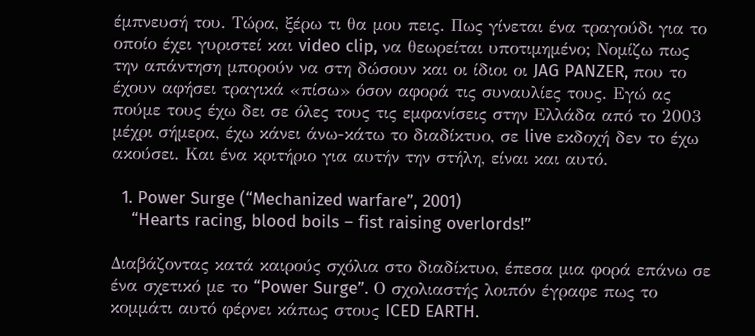έμπνευσή του. Τώρα, ξέρω τι θα μου πεις. Πως γίνεται ένα τραγούδι για το οποίο έχει γυριστεί και video clip, να θεωρείται υποτιμημένο; Νομίζω πως την απάντηση μπορούν να στη δώσουν και οι ίδιοι οι JAG PANZER, που το έχουν αφήσει τραγικά «πίσω» όσον αφορά τις συναυλίες τους. Εγώ ας πούμε τους έχω δει σε όλες τους τις εμφανίσεις στην Ελλάδα από το 2003 μέχρι σήμερα, έχω κάνει άνω-κάτω το διαδίκτυο, σε live εκδοχή δεν το έχω ακούσει. Και ένα κριτήριο για αυτήν την στήλη, είναι και αυτό.

  1. Power Surge (“Mechanized warfare”, 2001)
    “Hearts racing, blood boils – fist raising overlords!”

Διαβάζοντας κατά καιρούς σχόλια στο διαδίκτυο, έπεσα μια φορά επάνω σε ένα σχετικό με το “Power Surge”. Ο σχολιαστής λοιπόν έγραφε πως το κομμάτι αυτό φέρνει κάπως στους ICED EARTH.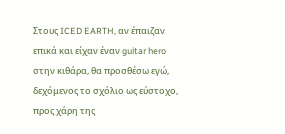Στους ICED EARTH, αν έπαιζαν επικά και είχαν έναν guitar hero στην κιθάρα, θα προσθέσω εγώ, δεχόμενος το σχόλιο ως εύστοχο, προς χάρη της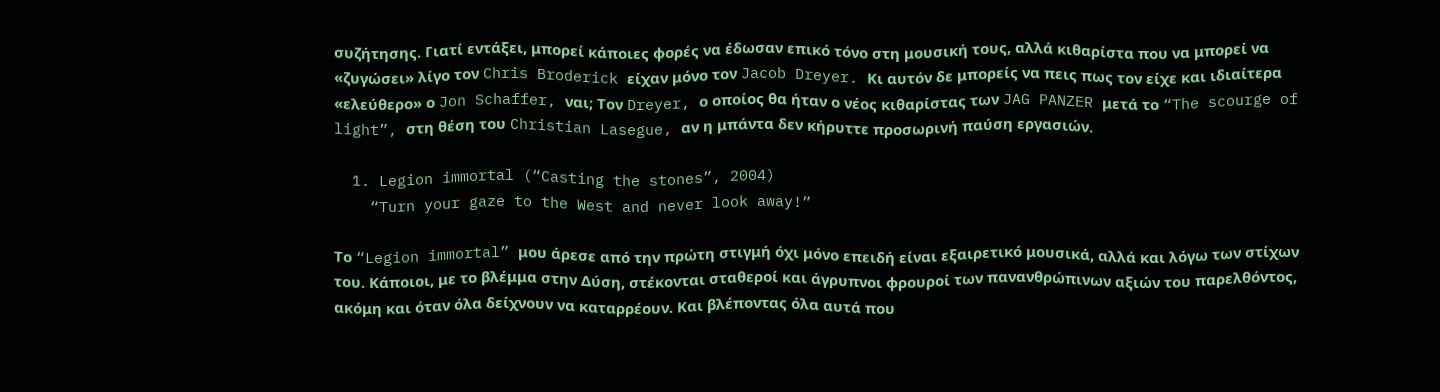συζήτησης. Γιατί εντάξει, μπορεί κάποιες φορές να έδωσαν επικό τόνο στη μουσική τους, αλλά κιθαρίστα που να μπορεί να «ζυγώσει» λίγο τον Chris Broderick είχαν μόνο τον Jacob Dreyer. Κι αυτόν δε μπορείς να πεις πως τον είχε και ιδιαίτερα «ελεύθερο» ο Jon Schaffer, ναι; Τον Dreyer, ο οποίος θα ήταν ο νέος κιθαρίστας των JAG PANZER μετά το “The scourge of light”, στη θέση του Christian Lasegue, αν η μπάντα δεν κήρυττε προσωρινή παύση εργασιών.

  1. Legion immortal (“Casting the stones”, 2004)
    “Turn your gaze to the West and never look away!”

Το “Legion immortal” μου άρεσε από την πρώτη στιγμή όχι μόνο επειδή είναι εξαιρετικό μουσικά, αλλά και λόγω των στίχων του. Κάποιοι, με το βλέμμα στην Δύση, στέκονται σταθεροί και άγρυπνοι φρουροί των πανανθρώπινων αξιών του παρελθόντος, ακόμη και όταν όλα δείχνουν να καταρρέουν. Και βλέποντας όλα αυτά που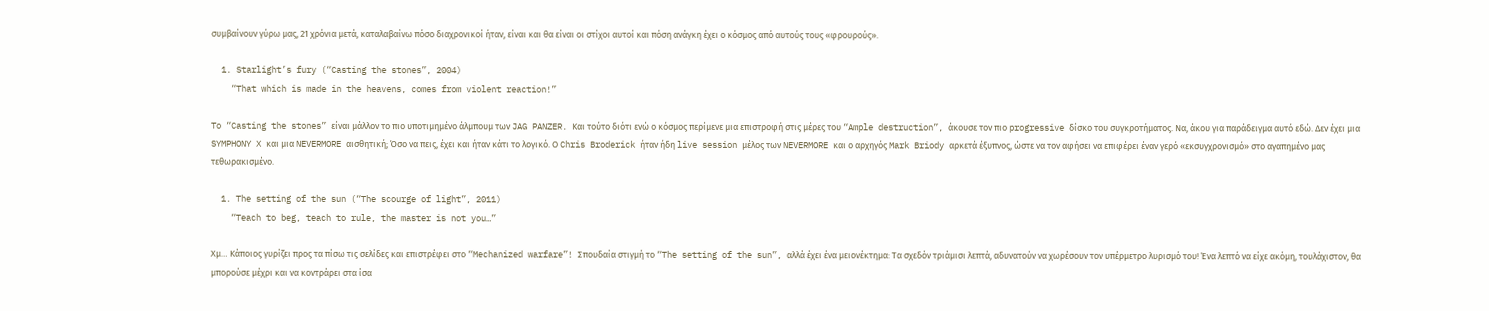συμβαίνουν γύρω μας, 21 χρόνια μετά, καταλαβαίνω πόσο διαχρονικοί ήταν, είναι και θα είναι οι στίχοι αυτοί και πόση ανάγκη έχει ο κόσμος από αυτούς τους «φρουρούς».

  1. Starlight’s fury (“Casting the stones”, 2004)
    “That which is made in the heavens, comes from violent reaction!”

To “Casting the stones” είναι μάλλον το πιο υποτιμημένο άλμπουμ των JAG PANZER. Και τούτο διότι ενώ ο κόσμος περίμενε μια επιστροφή στις μέρες του “Ample destruction”, άκουσε τον πιο progressive δίσκο του συγκροτήματος. Να, άκου για παράδειγμα αυτό εδώ. Δεν έχει μια SYMPHONY X και μια NEVERMORE αισθητική; Όσο να πεις, έχει και ήταν κάτι το λογικό. Ο Chris Broderick ήταν ήδη live session μέλος των NEVERMORE και ο αρχηγός Mark Briody αρκετά έξυπνος, ώστε να τον αφήσει να επιφέρει έναν γερό «εκσυγχρονισμό» στο αγαπημένο μας τεθωρακισμένο.

  1. The setting of the sun (“The scourge of light”, 2011)
    “Teach to beg, teach to rule, the master is not you…”

Χμ… Κάποιος γυρίζει προς τα πίσω τις σελίδες και επιστρέφει στο “Mechanized warfare”! Σπουδαία στιγμή το “The setting of the sun”, αλλά έχει ένα μειονέκτημα: Τα σχεδόν τριάμισι λεπτά, αδυνατούν να χωρέσουν τον υπέρμετρο λυρισμό του! Ένα λεπτό να είχε ακόμη, τουλάχιστον, θα μπορούσε μέχρι και να κοντράρει στα ίσα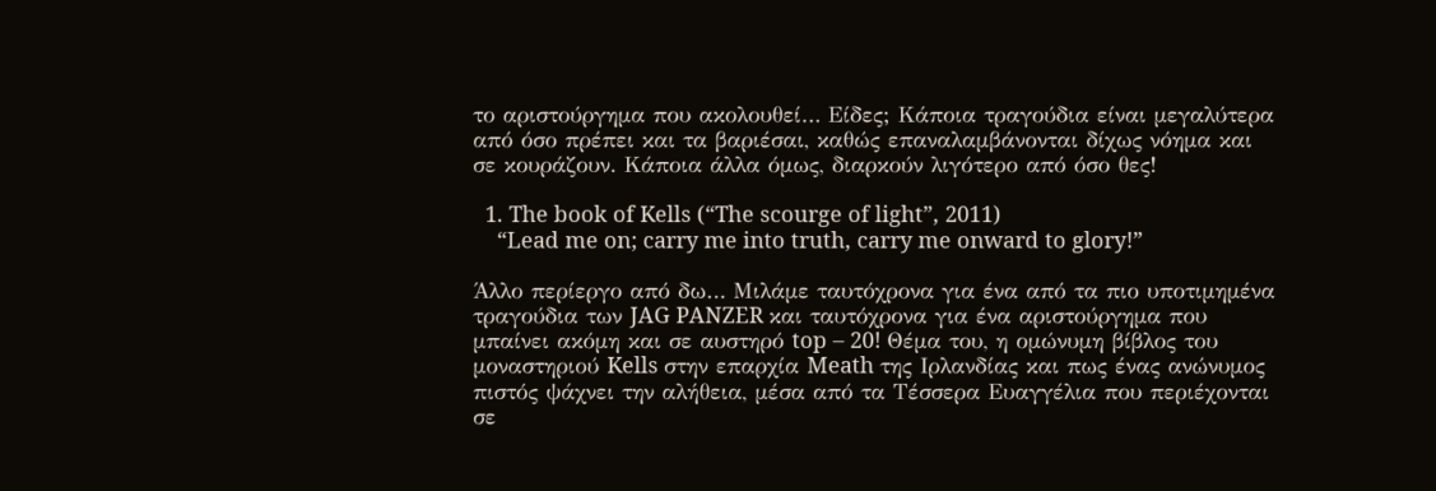το αριστούργημα που ακολουθεί… Είδες; Κάποια τραγούδια είναι μεγαλύτερα από όσο πρέπει και τα βαριέσαι, καθώς επαναλαμβάνονται δίχως νόημα και σε κουράζουν. Κάποια άλλα όμως, διαρκούν λιγότερο από όσο θες!

  1. The book of Kells (“The scourge of light”, 2011)
    “Lead me on; carry me into truth, carry me onward to glory!”

Άλλο περίεργο από δω… Μιλάμε ταυτόχρονα για ένα από τα πιο υποτιμημένα τραγούδια των JAG PANZER και ταυτόχρονα για ένα αριστούργημα που μπαίνει ακόμη και σε αυστηρό top – 20! Θέμα του, η ομώνυμη βίβλος του μοναστηριού Kells στην επαρχία Meath της Ιρλανδίας και πως ένας ανώνυμος πιστός ψάχνει την αλήθεια, μέσα από τα Τέσσερα Ευαγγέλια που περιέχονται σε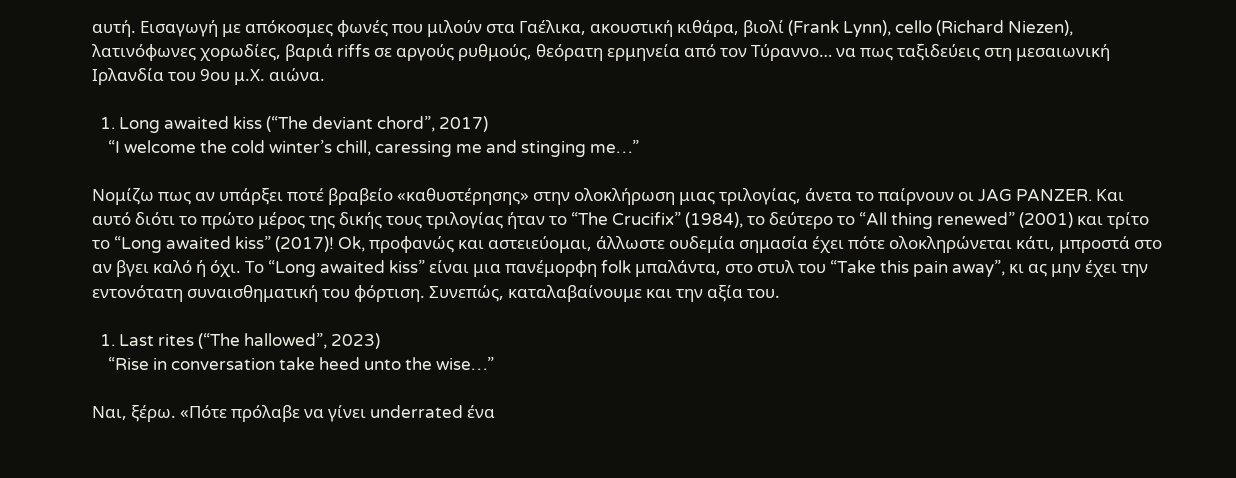αυτή. Εισαγωγή με απόκοσμες φωνές που μιλούν στα Γαέλικα, ακουστική κιθάρα, βιολί (Frank Lynn), cello (Richard Niezen), λατινόφωνες χορωδίες, βαριά riffs σε αργούς ρυθμούς, θεόρατη ερμηνεία από τον Τύραννο… να πως ταξιδεύεις στη μεσαιωνική Ιρλανδία του 9ου μ.Χ. αιώνα.

  1. Long awaited kiss (“The deviant chord”, 2017)
    “I welcome the cold winter’s chill, caressing me and stinging me…”

Νομίζω πως αν υπάρξει ποτέ βραβείο «καθυστέρησης» στην ολοκλήρωση μιας τριλογίας, άνετα το παίρνουν οι JAG PANZER. Και αυτό διότι το πρώτο μέρος της δικής τους τριλογίας ήταν το “The Crucifix” (1984), το δεύτερο το “All thing renewed” (2001) και τρίτο το “Long awaited kiss” (2017)! Ok, προφανώς και αστειεύομαι, άλλωστε ουδεμία σημασία έχει πότε ολοκληρώνεται κάτι, μπροστά στο αν βγει καλό ή όχι. Το “Long awaited kiss” είναι μια πανέμορφη folk μπαλάντα, στο στυλ του “Take this pain away”, κι ας μην έχει την εντονότατη συναισθηματική του φόρτιση. Συνεπώς, καταλαβαίνουμε και την αξία του.

  1. Last rites (“The hallowed”, 2023)
    “Rise in conversation take heed unto the wise…”

Ναι, ξέρω. «Πότε πρόλαβε να γίνει underrated ένα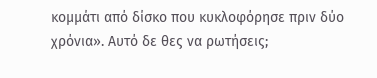κομμάτι από δίσκο που κυκλοφόρησε πριν δύο χρόνια». Αυτό δε θες να ρωτήσεις;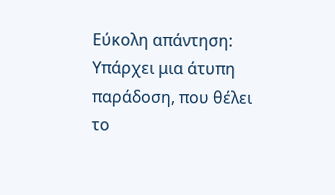Εύκολη απάντηση: Υπάρχει μια άτυπη παράδοση, που θέλει το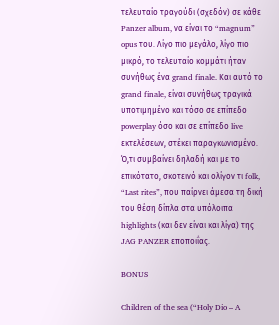τελευταίο τραγούδι (σχεδόν) σε κάθε Panzer album, να είναι το “magnum” opus του. Λίγο πιο μεγάλο, λίγο πιο μικρό, το τελευταίο κομμάτι ήταν συνήθως ένα grand finale. Και αυτό το grand finale, είναι συνήθως τραγικά υποτιμημένο και τόσο σε επίπεδο powerplay όσο και σε επίπεδο live εκτελέσεων, στέκει παραγκωνισμένο. Ό,τι συμβαίνει δηλαδή και με το επικότατο, σκοτεινό και ολίγον τι folk, “Last rites”, που παίρνει άμεσα τη δική του θέση δίπλα στα υπόλοιπα highlights (και δεν είναι και λίγα) της JAG PANZER εποποιΐας.

BONUS

Children of the sea (“Holy Dio – A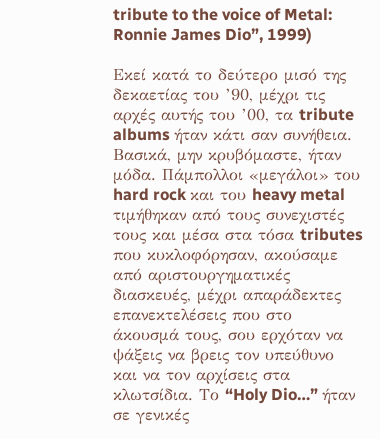tribute to the voice of Metal: Ronnie James Dio”, 1999)

Εκεί κατά το δεύτερο μισό της δεκαετίας του ’90, μέχρι τις αρχές αυτής του ’00, τα tribute albums ήταν κάτι σαν συνήθεια. Βασικά, μην κρυβόμαστε, ήταν μόδα. Πάμπολλοι «μεγάλοι» του hard rock και του heavy metal τιμήθηκαν από τους συνεχιστές τους και μέσα στα τόσα tributes που κυκλοφόρησαν, ακούσαμε από αριστουργηματικές διασκευές, μέχρι απαράδεκτες επανεκτελέσεις που στο άκουσμά τους, σου ερχόταν να ψάξεις να βρεις τον υπεύθυνο και να τον αρχίσεις στα κλωτσίδια. Το “Holy Dio…” ήταν σε γενικές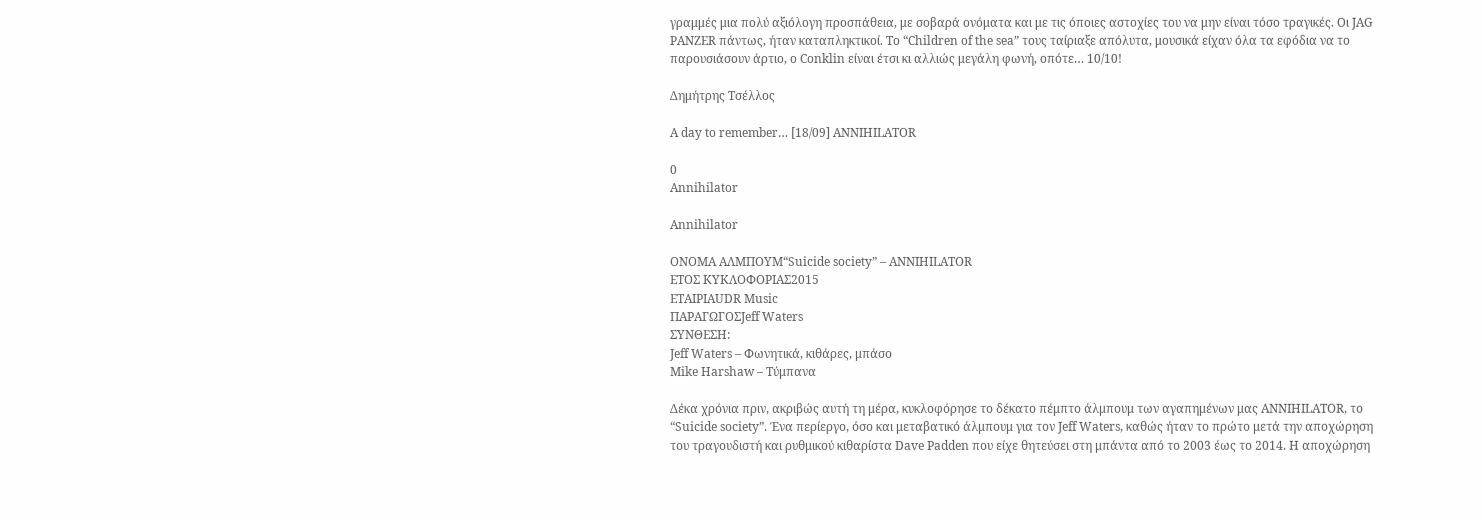γραμμές μια πολύ αξιόλογη προσπάθεια, με σοβαρά ονόματα και με τις όποιες αστοχίες του να μην είναι τόσο τραγικές. Οι JAG PANZER πάντως, ήταν καταπληκτικοί. Το “Children of the sea” τους ταίριαξε απόλυτα, μουσικά είχαν όλα τα εφόδια να το παρουσιάσουν άρτιο, ο Conklin είναι έτσι κι αλλιώς μεγάλη φωνή, οπότε… 10/10!

Δημήτρης Τσέλλος

A day to remember… [18/09] ANNIHILATOR

0
Annihilator

Annihilator

ΟΝΟΜΑ ΑΛΜΠΟΥΜ“Suicide society” – ANNIHILATOR
ΕΤΟΣ ΚΥΚΛΟΦΟΡΙΑΣ2015
ΕΤΑΙΡΙΑUDR Music
ΠΑΡΑΓΩΓΟΣJeff Waters
ΣΥΝΘΕΣΗ:
Jeff Waters – Φωνητικά, κιθάρες, μπάσο
Mike Harshaw – Τύμπανα

Δέκα χρόνια πριν, ακριβώς αυτή τη μέρα, κυκλοφόρησε το δέκατο πέμπτο άλμπουμ των αγαπημένων μας ANNIHILATOR, το “Suicide society”. Ένα περίεργο, όσο και μεταβατικό άλμπουμ για τον Jeff Waters, καθώς ήταν το πρώτο μετά την αποχώρηση του τραγουδιστή και ρυθμικού κιθαρίστα Dave Padden που είχε θητεύσει στη μπάντα από το 2003 έως το 2014. Η αποχώρηση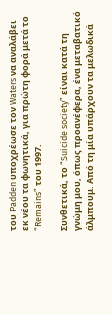του Padden υποχρέωσε τον Waters να αναλάβει εκ νέου τα φωνητικά, για πρώτη φορά μετά το “Remains” του 1997.

Συνθετικά, το “Suicide society” είναι κατά τη γνώμη μου, όπως προανέφερα, ένα μεταβατικό άλμπουμ. Από τη μία υπάρχουν τα μελωδικά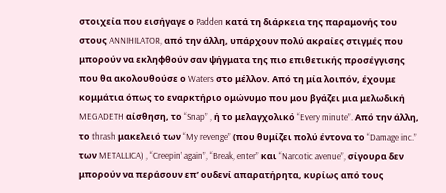στοιχεία που εισήγαγε ο Padden κατά τη διάρκεια της παραμονής του στους ANNIHILATOR, από την άλλη, υπάρχουν πολύ ακραίες στιγμές που μπορούν να εκληφθούν σαν ψήγματα της πιο επιθετικής προσέγγισης που θα ακολουθούσε ο Waters στο μέλλον. Από τη μία λοιπόν, έχουμε κομμάτια όπως το εναρκτήριο ομώνυμο που μου βγάζει μια μελωδική MEGADETH αίσθηση, το “Snap” , ή το μελαγχολικό “Every minute”. Από την άλλη, το thrash μακελειό των “My revenge” (που θυμίζει πολύ έντονα το “Damage inc.” των METALLICA) , “Creepin’ again”, “Break, enter” και “Narcotic avenue”, σίγουρα δεν μπορούν να περάσουν επ’ ουδενί απαρατήρητα, κυρίως από τους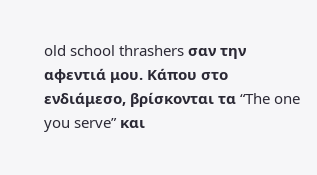old school thrashers σαν την αφεντιά μου. Κάπου στο ενδιάμεσο, βρίσκονται τα “The one you serve” και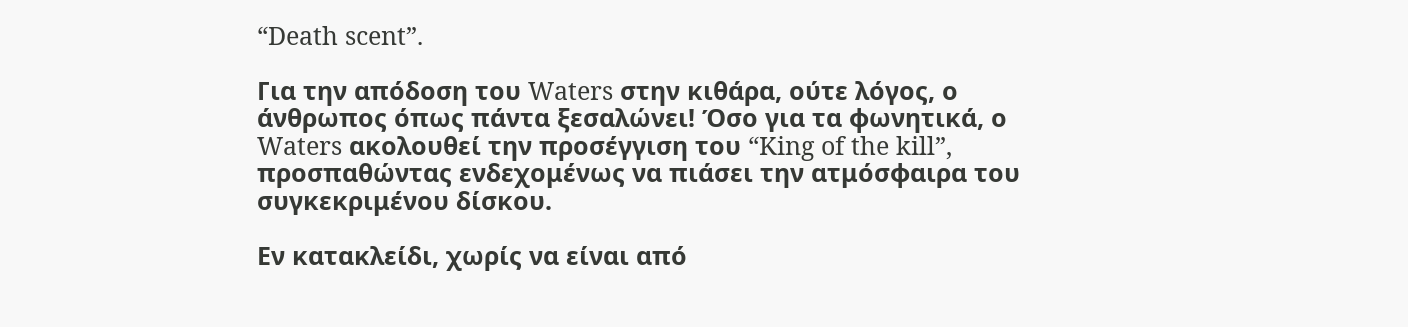“Death scent”.

Για την απόδοση του Waters στην κιθάρα, ούτε λόγος, ο άνθρωπος όπως πάντα ξεσαλώνει! Όσο για τα φωνητικά, ο Waters ακολουθεί την προσέγγιση του “King of the kill”, προσπαθώντας ενδεχομένως να πιάσει την ατμόσφαιρα του συγκεκριμένου δίσκου.

Εν κατακλείδι, χωρίς να είναι από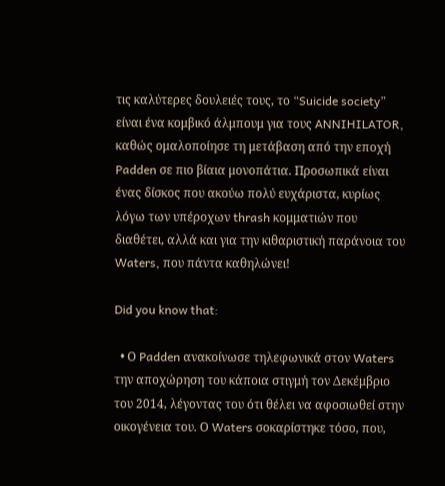τις καλύτερες δουλειές τους, το “Suicide society” είναι ένα κομβικό άλμπουμ για τους ANNIHILATOR, καθώς ομαλοποίησε τη μετάβαση από την εποχή Padden σε πιο βίαια μονοπάτια. Προσωπικά είναι ένας δίσκος που ακούω πολύ ευχάριστα, κυρίως λόγω των υπέροχων thrash κομματιών που διαθέτει, αλλά και για την κιθαριστική παράνοια του Waters, που πάντα καθηλώνει!

Did you know that:

  • Ο Padden ανακοίνωσε τηλεφωνικά στον Waters την αποχώρηση του κάποια στιγμή τον Δεκέμβριο του 2014, λέγοντας του ότι θέλει να αφοσιωθεί στην οικογένεια του. Ο Waters σοκαρίστηκε τόσο, που,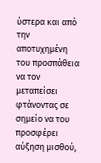ύστερα και από την αποτυχημένη του προσπάθεια να τον μεταπείσει φτάνοντας σε σημείο να του προσφέρει αύξηση μισθού,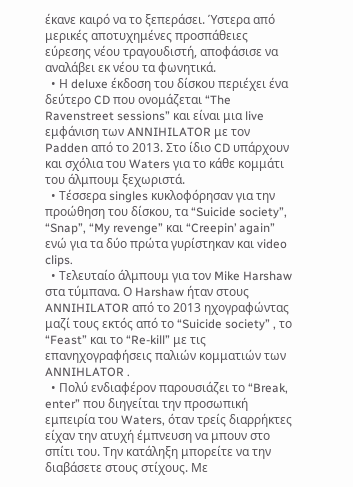έκανε καιρό να το ξεπεράσει. Ύστερα από μερικές αποτυχημένες προσπάθειες εύρεσης νέου τραγουδιστή, αποφάσισε να αναλάβει εκ νέου τα φωνητικά.
  • Η deluxe έκδοση του δίσκου περιέχει ένα δεύτερο CD που ονομάζεται “The Ravenstreet sessions” και είναι μια live εμφάνιση των ANNIHILATOR με τον Padden από το 2013. Στο ίδιο CD υπάρχουν και σχόλια του Waters για το κάθε κομμάτι του άλμπουμ ξεχωριστά.
  • Τέσσερα singles κυκλοφόρησαν για την προώθηση του δίσκου, τα “Suicide society”, “Snap”, “My revenge” και “Creepin’ again” ενώ για τα δύο πρώτα γυρίστηκαν και video clips.
  • Τελευταίο άλμπουμ για τον Mike Harshaw στα τύμπανα. Ο Harshaw ήταν στους ANNIHILATOR από το 2013 ηχογραφώντας μαζί τους εκτός από το “Suicide society” , το “Feast” και το “Re-kill” με τις επανηχογραφήσεις παλιών κομματιών των ANNIHLATOR .
  • Πολύ ενδιαφέρον παρουσιάζει το “Break, enter” που διηγείται την προσωπική εμπειρία του Waters, όταν τρείς διαρρήκτες είχαν την ατυχή έμπνευση να μπουν στο σπίτι του. Την κατάληξη μπορείτε να την διαβάσετε στους στίχους. Με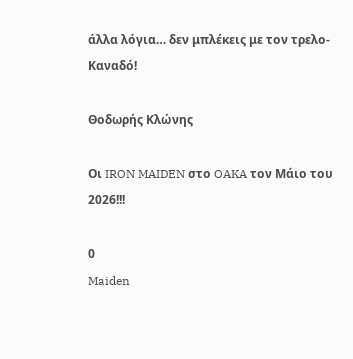άλλα λόγια… δεν μπλέκεις με τον τρελο-Καναδό!

Θοδωρής Κλώνης

Οι IRON MAIDEN στο OAKA τον Μάιο του 2026!!!

0
Maiden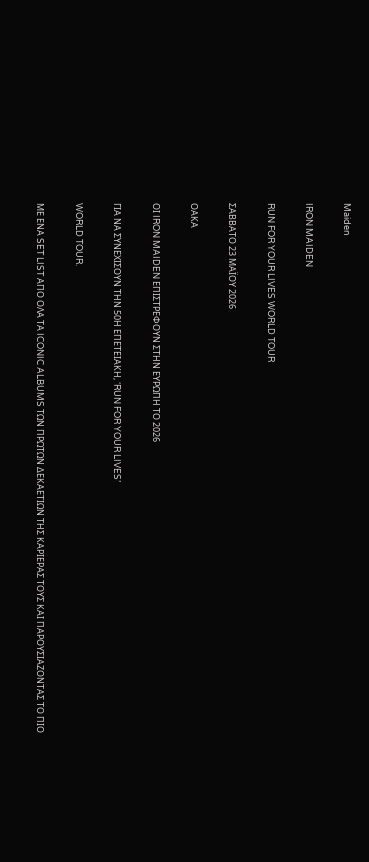Maiden

IRON MAIDEN

RUN FOR YOUR LIVES WORLD TOUR

ΣΑΒΒΑΤΟ 23 ΜΑΪΟΥ 2026

ΟΑΚΑ

ΟΙ IRON MAIDEN ΕΠΙΣΤΡΕΦΟΥΝ ΣΤΗΝ ΕΥΡΩΠΗ ΤΟ 2026

ΓΙΑ ΝΑ ΣΥΝΕΧΙΣΟΥΝ ΤΗΝ 50Η ΕΠΕΤΕΙΑΚΗ, ‘RUN FOR YOUR LIVES’

WORLD TOUR.

ΜΕ ΕΝΑ SET LIST ΑΠΟ ΟΛΑ ΤΑ ICONIC ALBUMS ΤΩΝ ΠΡΩΤΩΝ ΔΕΚΑΕΤΙΩΝ ΤΗΣ ΚΑΡΙΕΡΑΣ ΤΟΥΣ ΚΑΙ ΠΑΡΟΥΣΙΑΖΟΝΤΑΣ ΤΟ ΠΙΟ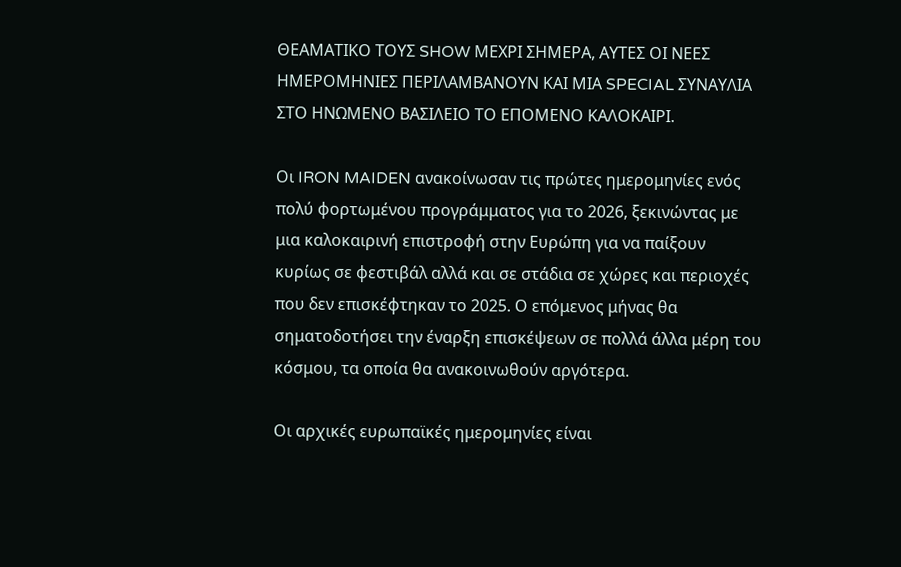ΘΕΑΜΑΤΙΚΟ ΤΟΥΣ SHOW ΜΕΧΡΙ ΣΗΜΕΡΑ, ΑΥΤΕΣ ΟΙ ΝΕΕΣ ΗΜΕΡΟΜΗΝΙΕΣ ΠΕΡΙΛΑΜΒΑΝΟΥΝ ΚΑΙ ΜΙΑ SPECIAL ΣΥΝΑΥΛΙΑ ΣΤΟ ΗΝΩΜΕΝΟ ΒΑΣΙΛΕΙΟ ΤΟ ΕΠΟΜΕΝΟ ΚΑΛΟΚΑΙΡΙ.

Οι IRON MAIDEN ανακοίνωσαν τις πρώτες ημερομηνίες ενός πολύ φορτωμένου προγράμματος για το 2026, ξεκινώντας με μια καλοκαιρινή επιστροφή στην Ευρώπη για να παίξουν κυρίως σε φεστιβάλ αλλά και σε στάδια σε χώρες και περιοχές που δεν επισκέφτηκαν το 2025. Ο επόμενος μήνας θα σηματοδοτήσει την έναρξη επισκέψεων σε πολλά άλλα μέρη του κόσμου, τα οποία θα ανακοινωθούν αργότερα.

Οι αρχικές ευρωπαϊκές ημερομηνίες είναι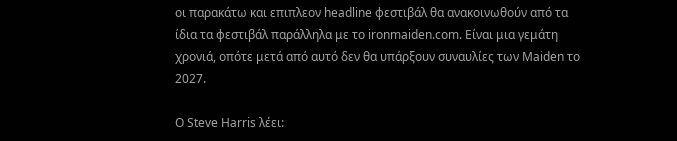οι παρακάτω και επιπλεον headline φεστιβάλ θα ανακοινωθούν από τα ίδια τα φεστιβάλ παράλληλα με το ironmaiden.com. Είναι μια γεμάτη χρονιά, οπότε μετά από αυτό δεν θα υπάρξουν συναυλίες των Maiden το 2027.

Ο Steve Harris λέει: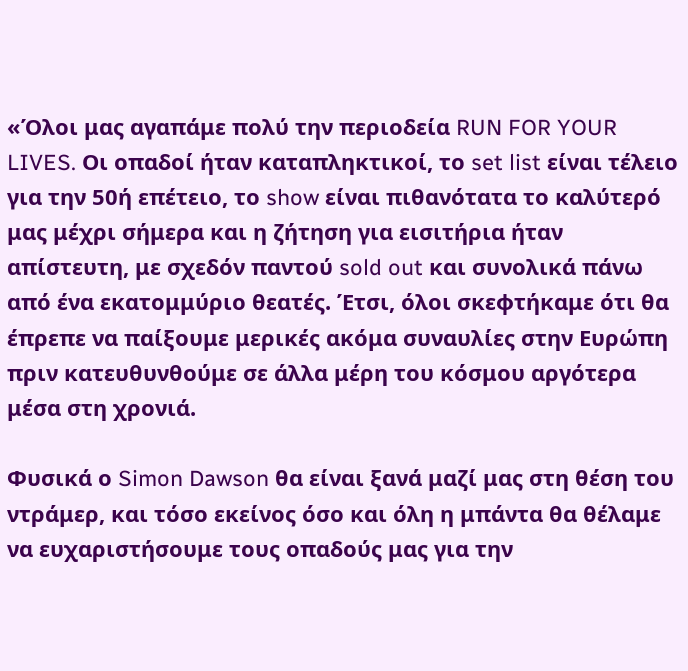«Όλοι μας αγαπάμε πολύ την περιοδεία RUN FOR YOUR LIVES. Οι οπαδοί ήταν καταπληκτικοί, το set list είναι τέλειο για την 50ή επέτειο, το show είναι πιθανότατα το καλύτερό μας μέχρι σήμερα και η ζήτηση για εισιτήρια ήταν απίστευτη, με σχεδόν παντού sold out και συνολικά πάνω από ένα εκατομμύριο θεατές. Έτσι, όλοι σκεφτήκαμε ότι θα έπρεπε να παίξουμε μερικές ακόμα συναυλίες στην Ευρώπη πριν κατευθυνθούμε σε άλλα μέρη του κόσμου αργότερα μέσα στη χρονιά.

Φυσικά ο Simon Dawson θα είναι ξανά μαζί μας στη θέση του ντράμερ, και τόσο εκείνος όσο και όλη η μπάντα θα θέλαμε να ευχαριστήσουμε τους οπαδούς μας για την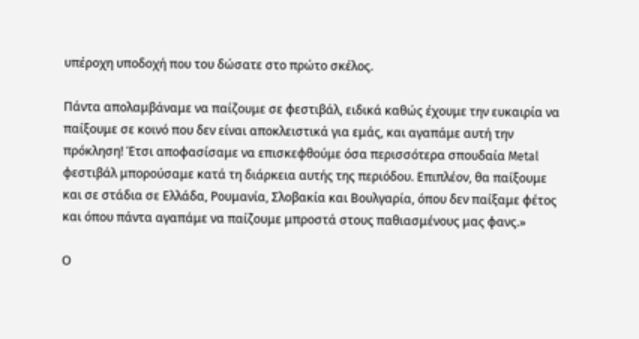υπέροχη υποδοχή που του δώσατε στο πρώτο σκέλος.

Πάντα απολαμβάναμε να παίζουμε σε φεστιβάλ, ειδικά καθώς έχουμε την ευκαιρία να παίξουμε σε κοινό που δεν είναι αποκλειστικά για εμάς, και αγαπάμε αυτή την πρόκληση! Έτσι αποφασίσαμε να επισκεφθούμε όσα περισσότερα σπουδαία Metal φεστιβάλ μπορούσαμε κατά τη διάρκεια αυτής της περιόδου. Επιπλέον, θα παίξουμε και σε στάδια σε Ελλάδα, Ρουμανία, Σλοβακία και Βουλγαρία, όπου δεν παίξαμε φέτος και όπου πάντα αγαπάμε να παίζουμε μπροστά στους παθιασμένους μας φανς.»

Ο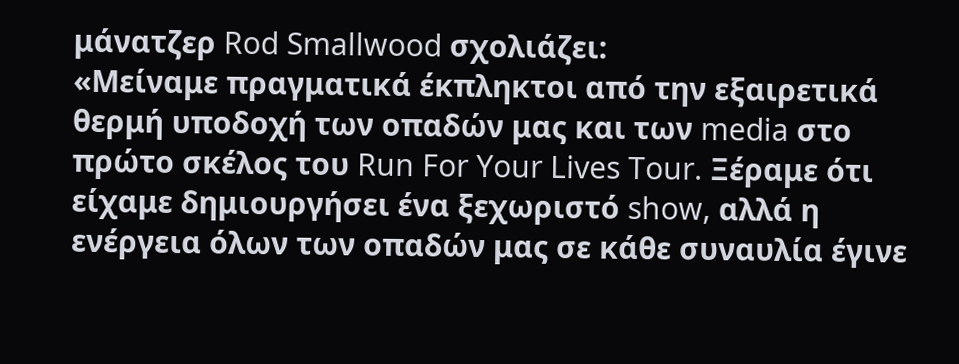μάνατζερ Rod Smallwood σχολιάζει:
«Μείναμε πραγματικά έκπληκτοι από την εξαιρετικά θερμή υποδοχή των οπαδών μας και των media στο πρώτο σκέλος του Run For Your Lives Tour. Ξέραμε ότι είχαμε δημιουργήσει ένα ξεχωριστό show, αλλά η ενέργεια όλων των οπαδών μας σε κάθε συναυλία έγινε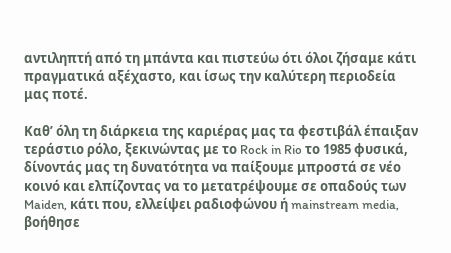αντιληπτή από τη μπάντα και πιστεύω ότι όλοι ζήσαμε κάτι πραγματικά αξέχαστο, και ίσως την καλύτερη περιοδεία μας ποτέ.

Καθ’ όλη τη διάρκεια της καριέρας μας τα φεστιβάλ έπαιξαν τεράστιο ρόλο, ξεκινώντας με το Rock in Rio το 1985 φυσικά, δίνοντάς μας τη δυνατότητα να παίξουμε μπροστά σε νέο κοινό και ελπίζοντας να το μετατρέψουμε σε οπαδούς των Maiden, κάτι που, ελλείψει ραδιοφώνου ή mainstream media, βοήθησε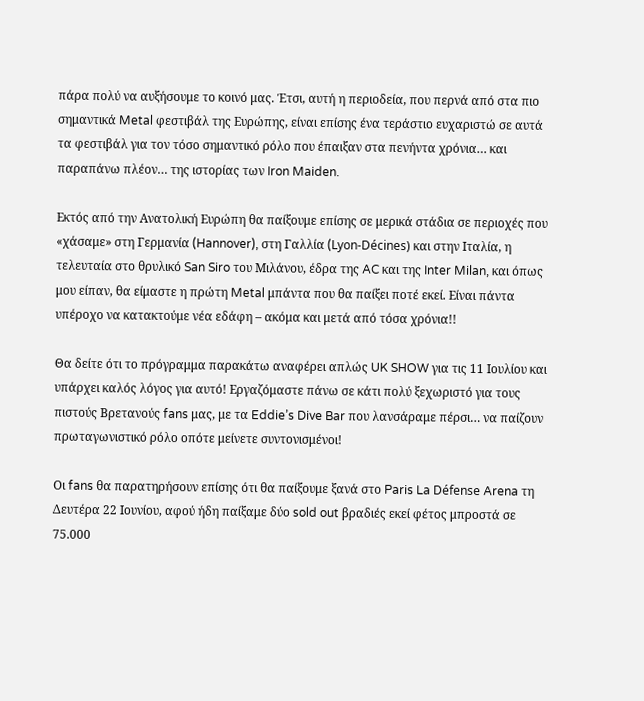πάρα πολύ να αυξήσουμε το κοινό μας. Έτσι, αυτή η περιοδεία, που περνά από στα πιο σημαντικά Metal φεστιβάλ της Ευρώπης, είναι επίσης ένα τεράστιο ευχαριστώ σε αυτά τα φεστιβάλ για τον τόσο σημαντικό ρόλο που έπαιξαν στα πενήντα χρόνια… και παραπάνω πλέον… της ιστορίας των Iron Maiden.

Εκτός από την Ανατολική Ευρώπη θα παίξουμε επίσης σε μερικά στάδια σε περιοχές που «χάσαμε» στη Γερμανία (Hannover), στη Γαλλία (Lyon-Décines) και στην Ιταλία, η τελευταία στο θρυλικό San Siro του Μιλάνου, έδρα της AC και της Inter Milan, και όπως μου είπαν, θα είμαστε η πρώτη Metal μπάντα που θα παίξει ποτέ εκεί. Είναι πάντα υπέροχο να κατακτούμε νέα εδάφη – ακόμα και μετά από τόσα χρόνια!!

Θα δείτε ότι το πρόγραμμα παρακάτω αναφέρει απλώς UK SHOW για τις 11 Ιουλίου και υπάρχει καλός λόγος για αυτό! Εργαζόμαστε πάνω σε κάτι πολύ ξεχωριστό για τους πιστούς Βρετανούς fans μας, με τα Eddie’s Dive Bar που λανσάραμε πέρσι… να παίζουν πρωταγωνιστικό ρόλο οπότε μείνετε συντονισμένοι!

Οι fans θα παρατηρήσουν επίσης ότι θα παίξουμε ξανά στο Paris La Défense Arena τη Δευτέρα 22 Ιουνίου, αφού ήδη παίξαμε δύο sold out βραδιές εκεί φέτος μπροστά σε 75.000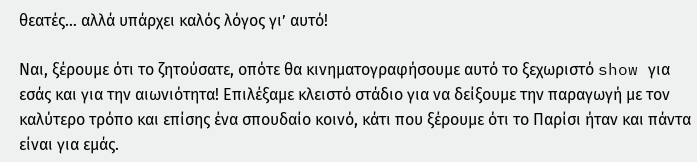θεατές… αλλά υπάρχει καλός λόγος γι’ αυτό!

Ναι, ξέρουμε ότι το ζητούσατε, οπότε θα κινηματογραφήσουμε αυτό το ξεχωριστό show για εσάς και για την αιωνιότητα! Επιλέξαμε κλειστό στάδιο για να δείξουμε την παραγωγή με τον καλύτερο τρόπο και επίσης ένα σπουδαίο κοινό, κάτι που ξέρουμε ότι το Παρίσι ήταν και πάντα είναι για εμάς.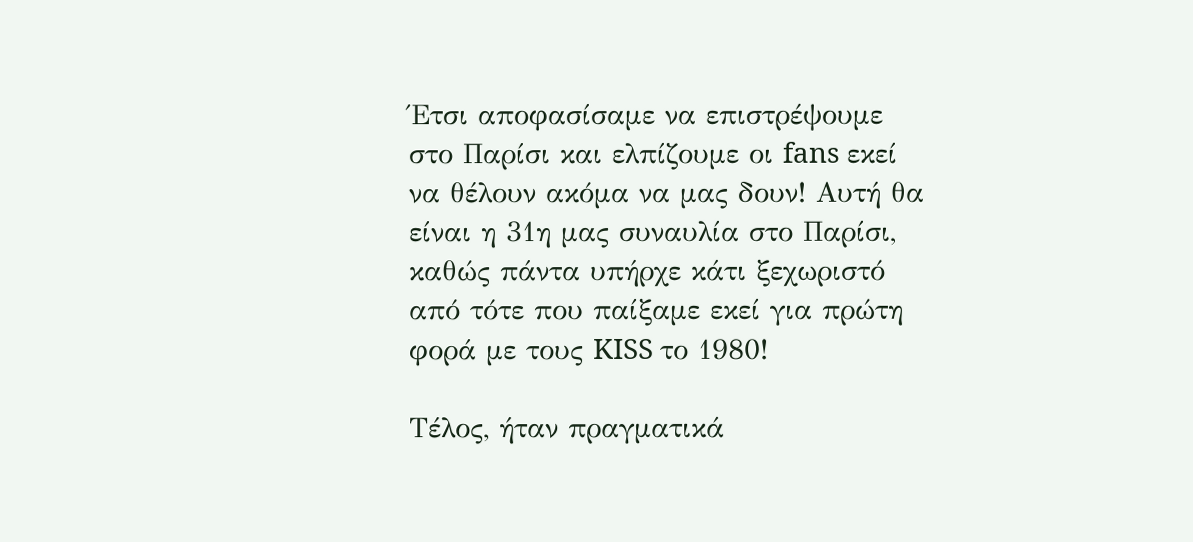Έτσι αποφασίσαμε να επιστρέψουμε στο Παρίσι και ελπίζουμε οι fans εκεί να θέλουν ακόμα να μας δουν! Αυτή θα είναι η 31η μας συναυλία στο Παρίσι, καθώς πάντα υπήρχε κάτι ξεχωριστό από τότε που παίξαμε εκεί για πρώτη φορά με τους KISS το 1980!

Τέλος, ήταν πραγματικά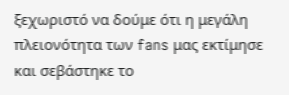ξεχωριστό να δούμε ότι η μεγάλη πλειονότητα των fans μας εκτίμησε και σεβάστηκε το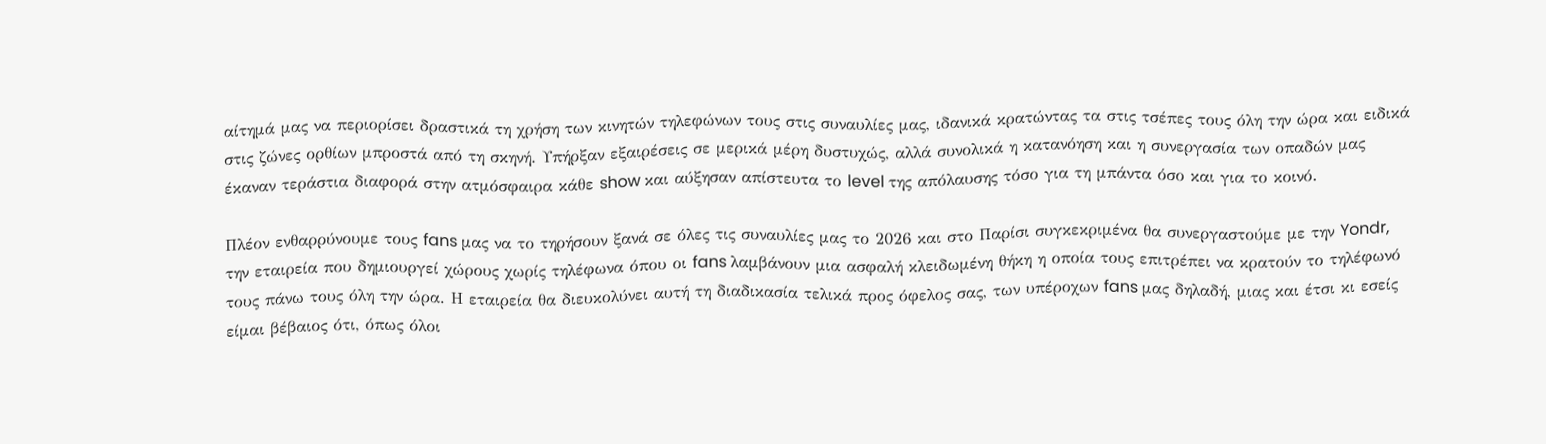αίτημά μας να περιορίσει δραστικά τη χρήση των κινητών τηλεφώνων τους στις συναυλίες μας, ιδανικά κρατώντας τα στις τσέπες τους όλη την ώρα και ειδικά στις ζώνες ορθίων μπροστά από τη σκηνή. Υπήρξαν εξαιρέσεις σε μερικά μέρη δυστυχώς, αλλά συνολικά η κατανόηση και η συνεργασία των οπαδών μας έκαναν τεράστια διαφορά στην ατμόσφαιρα κάθε show και αύξησαν απίστευτα το level της απόλαυσης τόσο για τη μπάντα όσο και για το κοινό.

Πλέον ενθαρρύνουμε τους fans μας να το τηρήσουν ξανά σε όλες τις συναυλίες μας το 2026 και στο Παρίσι συγκεκριμένα θα συνεργαστούμε με την Yondr, την εταιρεία που δημιουργεί χώρους χωρίς τηλέφωνα όπου οι fans λαμβάνουν μια ασφαλή κλειδωμένη θήκη η οποία τους επιτρέπει να κρατούν το τηλέφωνό τους πάνω τους όλη την ώρα. Η εταιρεία θα διευκολύνει αυτή τη διαδικασία τελικά προς όφελος σας, των υπέροχων fans μας δηλαδή, μιας και έτσι κι εσείς είμαι βέβαιος ότι, όπως όλοι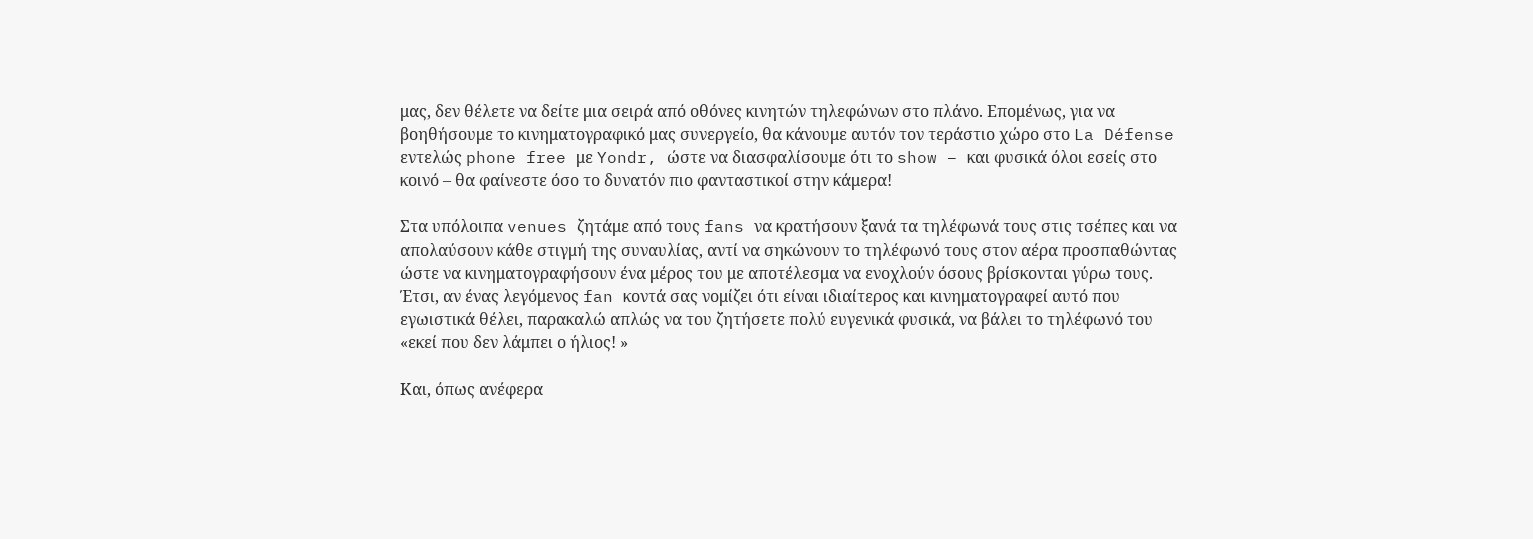μας, δεν θέλετε να δείτε μια σειρά από οθόνες κινητών τηλεφώνων στο πλάνο. Επομένως, για να βοηθήσουμε το κινηματογραφικό μας συνεργείο, θα κάνουμε αυτόν τον τεράστιο χώρο στο La Défense εντελώς phone free με Yondr, ώστε να διασφαλίσουμε ότι το show – και φυσικά όλοι εσείς στο κοινό – θα φαίνεστε όσο το δυνατόν πιο φανταστικοί στην κάμερα!

Στα υπόλοιπα venues ζητάμε από τους fans να κρατήσουν ξανά τα τηλέφωνά τους στις τσέπες και να απολαύσουν κάθε στιγμή της συναυλίας, αντί να σηκώνουν το τηλέφωνό τους στον αέρα προσπαθώντας ώστε να κινηματογραφήσουν ένα μέρος του με αποτέλεσμα να ενοχλούν όσους βρίσκονται γύρω τους. Έτσι, αν ένας λεγόμενος fan κοντά σας νομίζει ότι είναι ιδιαίτερος και κινηματογραφεί αυτό που εγωιστικά θέλει, παρακαλώ απλώς να του ζητήσετε πολύ ευγενικά φυσικά, να βάλει το τηλέφωνό του «εκεί που δεν λάμπει ο ήλιος! »

Και, όπως ανέφερα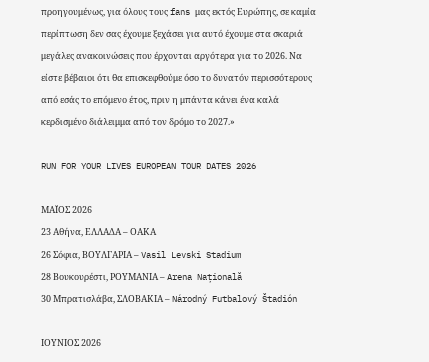προηγουμένως, για όλους τους fans μας εκτός Ευρώπης, σε καμία περίπτωση δεν σας έχουμε ξεχάσει για αυτό έχουμε στα σκαριά μεγάλες ανακοινώσεις που έρχονται αργότερα για το 2026. Να είστε βέβαιοι ότι θα επισκεφθούμε όσο το δυνατόν περισσότερους από εσάς το επόμενο έτος, πριν η μπάντα κάνει ένα καλά κερδισμένο διάλειμμα από τον δρόμο το 2027.»

RUN FOR YOUR LIVES EUROPEAN TOUR DATES 2026

ΜΑΪΟΣ 2026
23 Αθήνα, ΕΛΛΑΔΑ – ΟΑΚΑ
26 Σόφια, ΒΟΥΛΓΑΡΙΑ – Vasil Levski Stadium
28 Βουκουρέστι, ΡΟΥΜΑΝΙΑ – Arena Națională
30 Μπρατισλάβα, ΣΛΟΒΑΚΙΑ – Národný Futbalový Štadión

ΙΟΥΝΙΟΣ 2026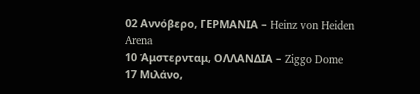02 Αννόβερο, ΓΕΡΜΑΝΙΑ – Heinz von Heiden Arena
10 Άμστερνταμ, ΟΛΛΑΝΔΙΑ – Ziggo Dome
17 Μιλάνο,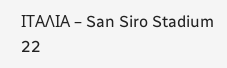ΙΤΑΛΙΑ – San Siro Stadium
22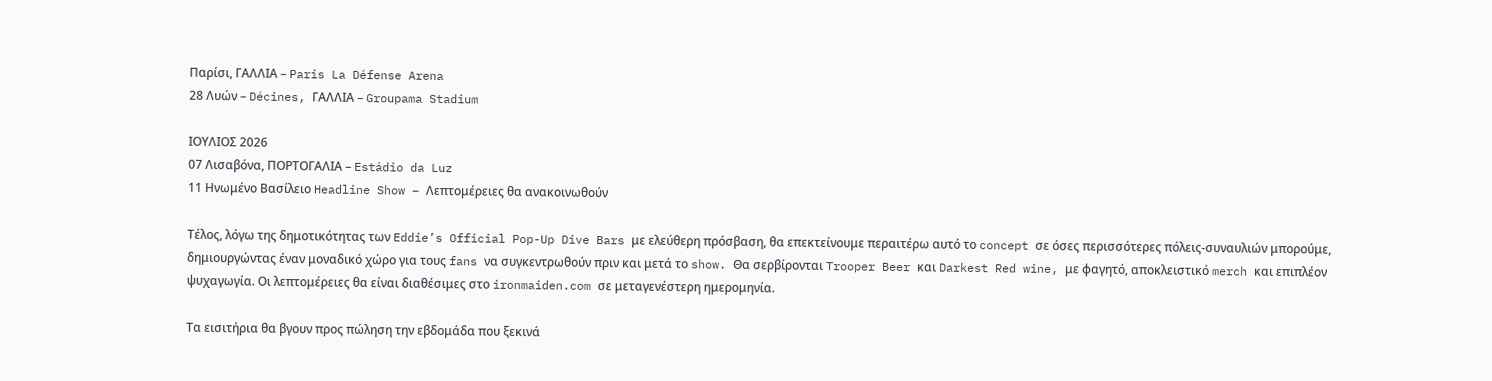Παρίσι, ΓΑΛΛΙΑ – Paris La Défense Arena
28 Λυών – Décines, ΓΑΛΛΙΑ – Groupama Stadium

ΙΟΥΛΙΟΣ 2026
07 Λισαβόνα, ΠΟΡΤΟΓΑΛΙΑ – Estádio da Luz
11 Ηνωμένο Βασίλειο Headline Show – Λεπτομέρειες θα ανακοινωθούν

Τέλος, λόγω της δημοτικότητας των Eddie’s Official Pop-Up Dive Bars με ελεύθερη πρόσβαση, θα επεκτείνουμε περαιτέρω αυτό το concept σε όσες περισσότερες πόλεις-συναυλιών μπορούμε, δημιουργώντας έναν μοναδικό χώρο για τους fans να συγκεντρωθούν πριν και μετά το show. Θα σερβίρονται Trooper Beer και Darkest Red wine, με φαγητό, αποκλειστικό merch και επιπλέον ψυχαγωγία. Οι λεπτομέρειες θα είναι διαθέσιμες στο ironmaiden.com σε μεταγενέστερη ημερομηνία.

Τα εισιτήρια θα βγουν προς πώληση την εβδομάδα που ξεκινά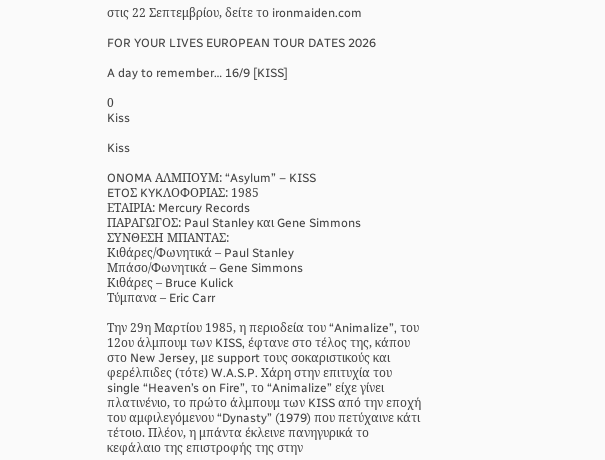στις 22 Σεπτεμβρίου, δείτε το ironmaiden.com

FOR YOUR LIVES EUROPEAN TOUR DATES 2026

A day to remember… 16/9 [KISS]

0
Kiss

Kiss

ONOMA ΑΛΜΠΟΥΜ: “Asylum” – KISS
ETOΣ KYKΛΟΦΟΡΙΑΣ: 1985
ΕΤΑΙΡΙΑ: Mercury Records
ΠΑΡΑΓΩΓΟΣ: Paul Stanley και Gene Simmons
ΣΥΝΘΕΣΗ ΜΠΑΝΤΑΣ:
Κιθάρες/Φωνητικά – Paul Stanley
Mπάσο/Φωνητικά – Gene Simmons
Κιθάρες – Bruce Kulick
Τύμπανα – Eric Carr

Την 29η Μαρτίου 1985, η περιοδεία του “Animalize”, του 12ου άλμπουμ των KISS, έφτανε στο τέλος της, κάπου στο New Jersey, με support τους σοκαριστικούς και φερέλπιδες (τότε) W.A.S.P. Χάρη στην επιτυχία του single “Heaven’s on Fire”, το “Animalize” είχε γίνει πλατινένιο, το πρώτο άλμπουμ των KISS από την εποχή του αμφιλεγόμενου “Dynasty” (1979) που πετύχαινε κάτι τέτοιο. Πλέον, η μπάντα έκλεινε πανηγυρικά το κεφάλαιο της επιστροφής της στην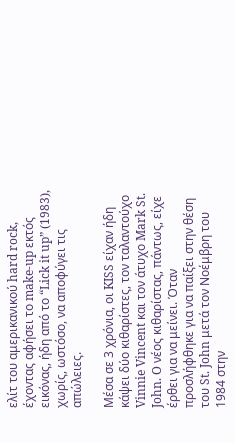ελίτ του αμερικανικού hard rock, έχοντας αφήσει το make-up εκτός εικόνας, ήδη από το “Lick it up” (1983), χωρίς, ωστόσο, να αποφύγει τις απώλειες.

Μέσα σε 3 χρόνια, οι KISS είχαν ήδη κάψει δύο κιθαρίστες, τον ταλαντούχο Vinnie Vincent και τον άτυχο Mark St. John. O νέος κιθαρίστας, πάντως, είχε έρθει για να μείνει. Όταν προσλήφθηκε για να παίξει στην θέση του St. John μετά τον Νοέμβρη του 1984 στην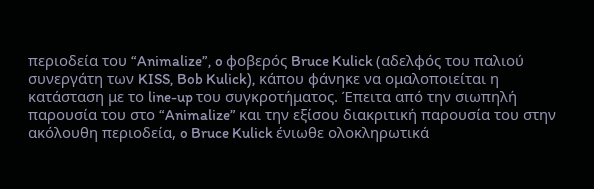περιοδεία του “Animalize”, o φοβερός Bruce Kulick (αδελφός του παλιού συνεργάτη των KISS, Bob Kulick), κάπου φάνηκε να ομαλοποιείται η κατάσταση με το line-up του συγκροτήματος. Έπειτα από την σιωπηλή παρουσία του στο “Animalize” και την εξίσου διακριτική παρουσία του στην ακόλουθη περιοδεία, o Bruce Kulick ένιωθε ολοκληρωτικά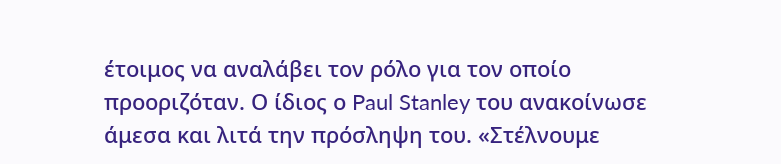έτοιμος να αναλάβει τον ρόλο για τον οποίο προοριζόταν. Ο ίδιος ο Paul Stanley του ανακοίνωσε άμεσα και λιτά την πρόσληψη του. «Στέλνουμε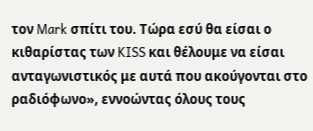τον Mark σπίτι του. Τώρα εσύ θα είσαι ο κιθαρίστας των KISS και θέλουμε να είσαι ανταγωνιστικός με αυτά που ακούγονται στο ραδιόφωνο», εννοώντας όλους τους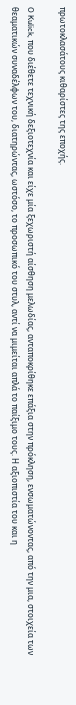πρωτοκλασάτους κιθαρίστες της εποχής.

O Kulick, που διέθετε τεχνική δεξιοτεχνία και είχε μία ξεχωριστή αίσθηση μελωδίας, ανταποκρίθηκε επάξια στην πρόκληση, ενσωματώνοντας, από την μια, στοιχεία των θεαματικών συναδέλφων του, διατηρώντας, ωστόσο, το προσωπικό του στυλ, αντί να μιμείται απλά το παίξιμο τους. Η αξιοπιστία του και η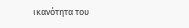ικανότητα του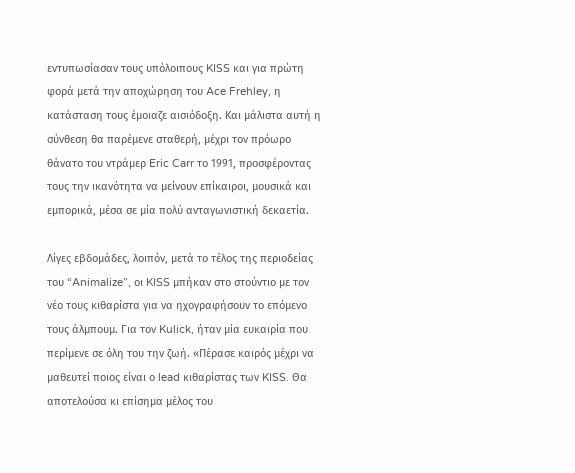εντυπωσίασαν τους υπόλοιπους KISS και για πρώτη φορά μετά την αποχώρηση του Ace Frehley, η κατάσταση τους έμοιαζε αισιόδοξη. Και μάλιστα αυτή η σύνθεση θα παρέμενε σταθερή, μέχρι τον πρόωρο θάνατο του ντράμερ Eric Carr το 1991, προσφέροντας τους την ικανότητα να μείνουν επίκαιροι, μουσικά και εμπορικά, μέσα σε μία πολύ ανταγωνιστική δεκαετία.

Λίγες εβδομάδες, λοιπόν, μετά το τέλος της περιοδείας του “Animalize”, οι KISS μπήκαν στο στούντιο με τον νέο τους κιθαρίστα για να ηχογραφήσουν το επόμενο τους άλμπουμ. Για τον Kulick, ήταν μία ευκαιρία που περίμενε σε όλη του την ζωή. «Πέρασε καιρός μέχρι να μαθευτεί ποιος είναι ο lead κιθαρίστας των KISS. Θα αποτελούσα κι επίσημα μέλος του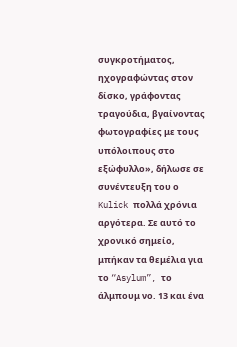συγκροτήματος, ηχογραφώντας στον δίσκο, γράφοντας τραγούδια, βγαίνοντας φωτογραφίες με τους υπόλοιπους στο εξώφυλλο», δήλωσε σε συνέντευξη του ο Kulick πολλά χρόνια αργότερα. Σε αυτό το χρονικό σημείο, μπήκαν τα θεμέλια για το “Asylum”, το άλμπουμ νο. 13 και ένα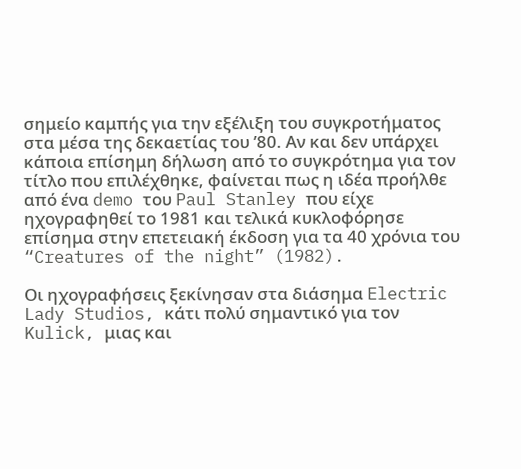σημείο καμπής για την εξέλιξη του συγκροτήματος στα μέσα της δεκαετίας του ’80. Αν και δεν υπάρχει κάποια επίσημη δήλωση από το συγκρότημα για τον τίτλο που επιλέχθηκε, φαίνεται πως η ιδέα προήλθε από ένα demo του Paul Stanley που είχε ηχογραφηθεί το 1981 και τελικά κυκλοφόρησε επίσημα στην επετειακή έκδοση για τα 40 χρόνια του “Creatures of the night” (1982).

Οι ηχογραφήσεις ξεκίνησαν στα διάσημα Electric Lady Studios, κάτι πολύ σημαντικό για τον Kulick, μιας και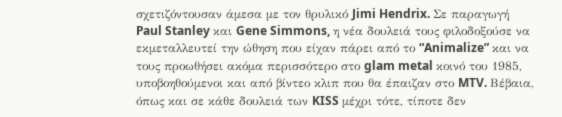σχετιζόντουσαν άμεσα με τον θρυλικό Jimi Hendrix. Σε παραγωγή Paul Stanley και Gene Simmons, η νέα δουλειά τους φιλοδοξούσε να εκμεταλλευτεί την ώθηση που είχαν πάρει από το “Animalize” και να τους προωθήσει ακόμα περισσότερο στο glam metal κοινό του 1985, υποβοηθούμενοι και από βίντεο κλιπ που θα έπαιζαν στο MTV. Βέβαια, όπως και σε κάθε δουλειά των KISS μέχρι τότε, τίποτε δεν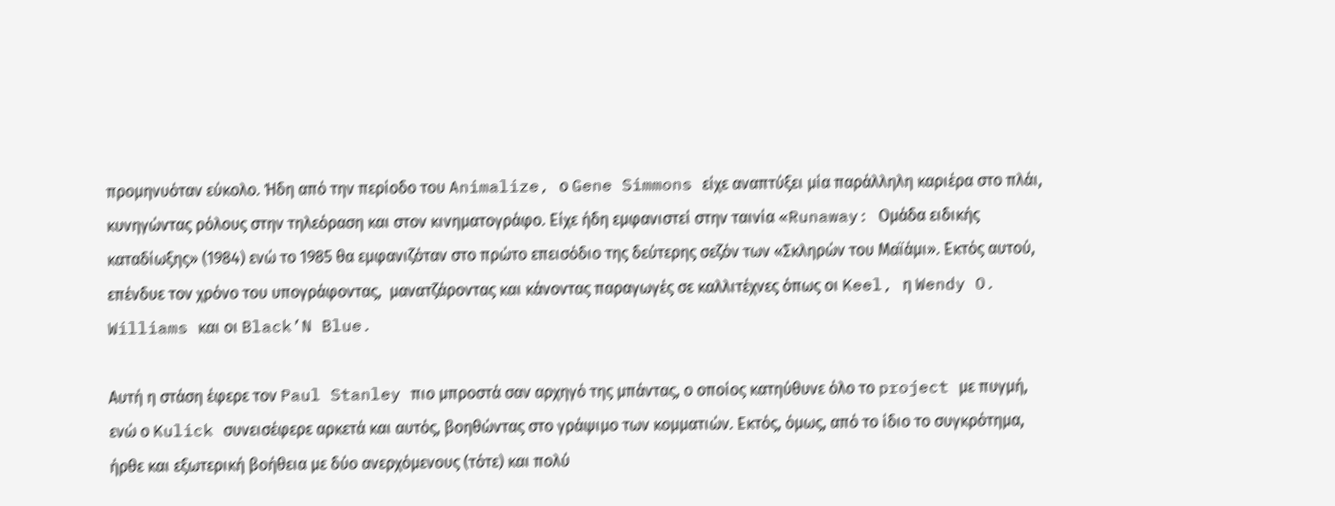προμηνυόταν εύκολο. Ήδη από την περίοδο του Animalize, ο Gene Simmons είχε αναπτύξει μία παράλληλη καριέρα στο πλάι, κυνηγώντας ρόλους στην τηλεόραση και στον κινηματογράφο. Είχε ήδη εμφανιστεί στην ταινία «Runaway: Ομάδα ειδικής καταδίωξης» (1984) ενώ το 1985 θα εμφανιζόταν στο πρώτο επεισόδιο της δεύτερης σεζόν των «Σκληρών του Μαϊάμι». Εκτός αυτού, επένδυε τον χρόνο του υπογράφοντας,  μανατζάροντας και κάνοντας παραγωγές σε καλλιτέχνες όπως οι Keel, η Wendy O. Williams και οι Black’N Blue.

Αυτή η στάση έφερε τον Paul Stanley πιο μπροστά σαν αρχηγό της μπάντας, ο οποίος κατηύθυνε όλο το project με πυγμή, ενώ ο Kulick συνεισέφερε αρκετά και αυτός, βοηθώντας στο γράψιμο των κομματιών. Εκτός, όμως, από το ίδιο το συγκρότημα, ήρθε και εξωτερική βοήθεια με δύο ανερχόμενους (τότε) και πολύ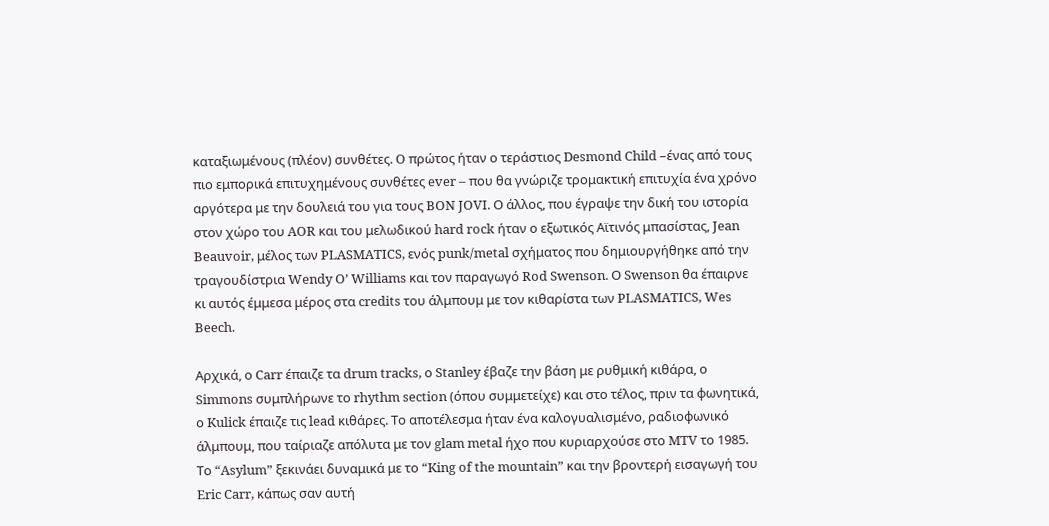καταξιωμένους (πλέον) συνθέτες. O πρώτος ήταν ο τεράστιος Desmond Child –ένας από τους πιο εμπορικά επιτυχημένους συνθέτες ever – που θα γνώριζε τρομακτική επιτυχία ένα χρόνο αργότερα με την δουλειά του για τους BON JOVI. Ο άλλος, που έγραψε την δική του ιστορία στον χώρο του AOR και του μελωδικού hard rock ήταν ο εξωτικός Αϊτινός μπασίστας, Jean Beauvoir, μέλος των PLASMATICS, ενός punk/metal σχήματος που δημιουργήθηκε από την τραγουδίστρια Wendy O’ Williams και τον παραγωγό Rod Swenson. Ο Swenson θα έπαιρνε κι αυτός έμμεσα μέρος στα credits του άλμπουμ με τον κιθαρίστα των PLASMATICS, Wes Beech.

Αρχικά, ο Carr έπαιζε τα drum tracks, ο Stanley έβαζε την βάση με ρυθμική κιθάρα, ο Simmons συμπλήρωνε το rhythm section (όπου συμμετείχε) και στο τέλος, πριν τα φωνητικά, ο Kulick έπαιζε τις lead κιθάρες. Το αποτέλεσμα ήταν ένα καλογυαλισμένο, ραδιοφωνικό άλμπουμ, που ταίριαζε απόλυτα με τον glam metal ήχο που κυριαρχούσε στο MTV το 1985. Το “Asylum” ξεκινάει δυναμικά με το “King of the mountain” και την βροντερή εισαγωγή του Eric Carr, κάπως σαν αυτή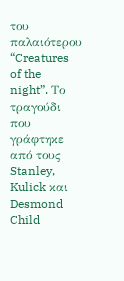του παλαιότερου “Creatures of the night”. Το τραγούδι που γράφτηκε από τους Stanley, Kulick και Desmond Child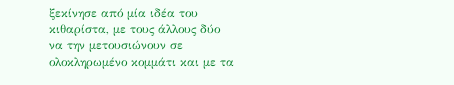ξεκίνησε από μία ιδέα του κιθαρίστα, με τους άλλους δύο να την μετουσιώνουν σε ολοκληρωμένο κομμάτι και με τα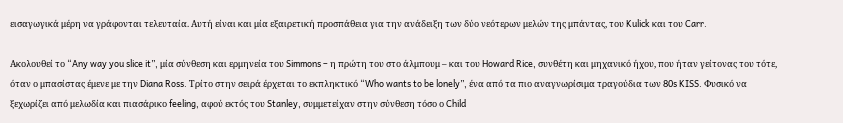εισαγωγικά μέρη να γράφονται τελευταία. Αυτή είναι και μία εξαιρετική προσπάθεια για την ανάδειξη των δύο νεότερων μελών της μπάντας, του Kulick και του Carr.

Ακολουθεί το “Any way you slice it”, μία σύνθεση και ερμηνεία του Simmons – η πρώτη του στο άλμπουμ – και του Howard Rice, συνθέτη και μηχανικό ήχου, που ήταν γείτονας του τότε, όταν ο μπασίστας έμενε με την Diana Ross. Τρίτο στην σειρά έρχεται το εκπληκτικό “Who wants to be lonely”, ένα από τα πιο αναγνωρίσιμα τραγούδια των 80s KISS. Φυσικό να ξεχωρίζει από μελωδία και πιασάρικο feeling, αφού εκτός του Stanley, συμμετείχαν στην σύνθεση τόσο ο Child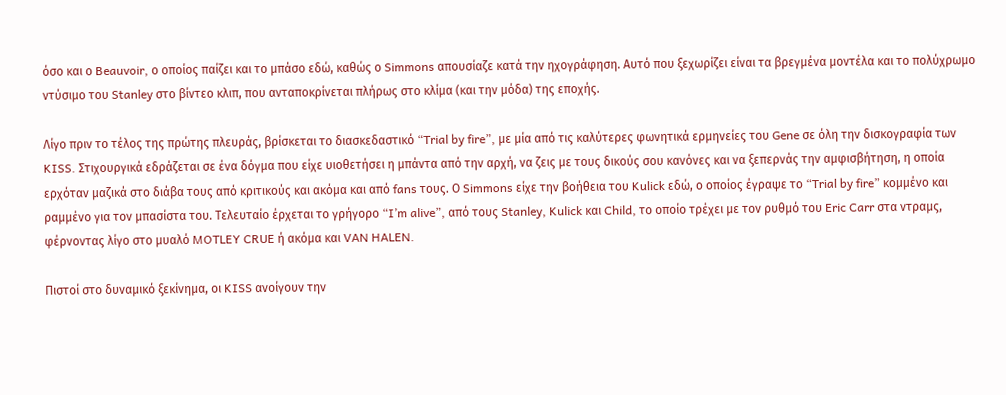όσο και ο Beauvoir, ο οποίος παίζει και το μπάσο εδώ, καθώς ο Simmons απουσίαζε κατά την ηχογράφηση. Αυτό που ξεχωρίζει είναι τα βρεγμένα μοντέλα και το πολύχρωμο ντύσιμο του Stanley στο βίντεο κλιπ, που ανταποκρίνεται πλήρως στο κλίμα (και την μόδα) της εποχής.

Λίγο πριν το τέλος της πρώτης πλευράς, βρίσκεται το διασκεδαστικό “Trial by fire”, με μία από τις καλύτερες φωνητικά ερμηνείες του Gene σε όλη την δισκογραφία των KISS. Στιχουργικά εδράζεται σε ένα δόγμα που είχε υιοθετήσει η μπάντα από την αρχή, να ζεις με τους δικούς σου κανόνες και να ξεπερνάς την αμφισβήτηση, η οποία ερχόταν μαζικά στο διάβα τους από κριτικούς και ακόμα και από fans τους. Ο Simmons είχε την βοήθεια του Kulick εδώ, ο οποίος έγραψε το “Trial by fire” κομμένο και ραμμένο για τον μπασίστα του. Τελευταίο έρχεται το γρήγορο “I’m alive”, από τους Stanley, Kulick και Child, το οποίο τρέχει με τον ρυθμό του Eric Carr στα ντραμς, φέρνοντας λίγο στο μυαλό MOTLEY CRUE ή ακόμα και VAN HALEN.

Πιστοί στο δυναμικό ξεκίνημα, οι KISS ανοίγουν την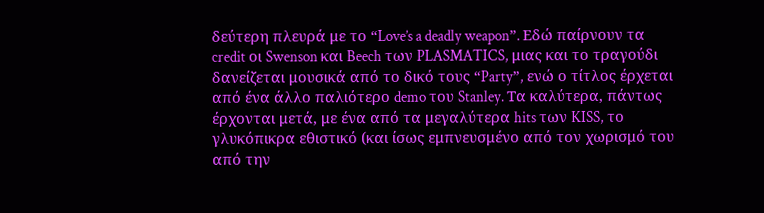δεύτερη πλευρά με το “Love’s a deadly weapon”. Εδώ παίρνουν τα credit οι Swenson και Beech των PLASMATICS, μιας και το τραγούδι δανείζεται μουσικά από το δικό τους “Party”, ενώ ο τίτλος έρχεται από ένα άλλο παλιότερο demo του Stanley. Τα καλύτερα, πάντως έρχονται μετά, με ένα από τα μεγαλύτερα hits των KISS, το γλυκόπικρα εθιστικό (και ίσως εμπνευσμένο από τον χωρισμό του από την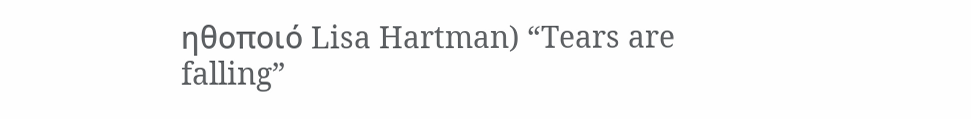ηθοποιό Lisa Hartman) “Tears are falling”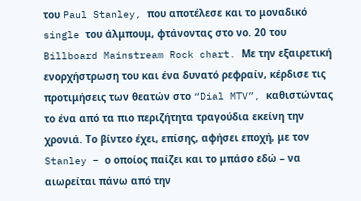του Paul Stanley, που αποτέλεσε και το μοναδικό single του άλμπουμ, φτάνοντας στο νο. 20 του Billboard Mainstream Rock chart. Με την εξαιρετική ενορχήστρωση του και ένα δυνατό ρεφραίν, κέρδισε τις προτιμήσεις των θεατών στο “Dial MTV”, καθιστώντας το ένα από τα πιο περιζήτητα τραγούδια εκείνη την χρονιά. Το βίντεο έχει, επίσης, αφήσει εποχή, με τον Stanley – ο οποίος παίζει και το μπάσο εδώ – να αιωρείται πάνω από την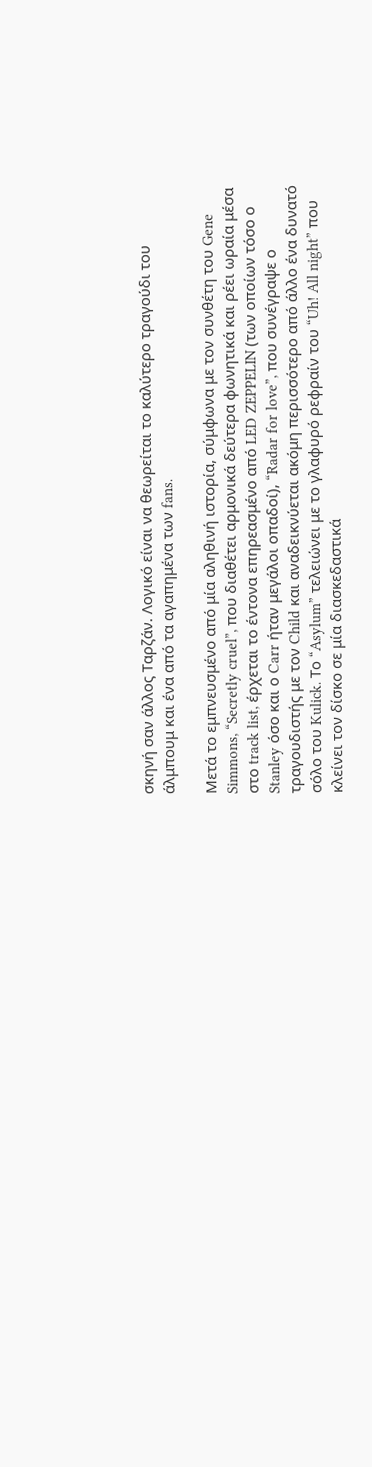σκηνή σαν άλλος Ταρζάν. Λογικό είναι να θεωρείται το καλύτερο τραγούδι του άλμπουμ και ένα από τα αγαπημένα των fans.

Μετά το εμπνευσμένο από μία αληθινή ιστορία, σύμφωνα με τον συνθέτη του Gene Simmons, “Secretly cruel”, που διαθέτει αρμονικά δεύτερα φωνητικά και ρέει ωραία μέσα στο track list, έρχεται το έντονα επηρεασμένο από LED ZEPPELIN (των οποίων τόσο ο Stanley όσο και ο Carr ήταν μεγάλοι οπαδοί), “Radar for love”, που συνέγραψε ο τραγουδιστής με τον Child και αναδεικνύεται ακόμη περισσότερο από άλλο ένα δυνατό σόλο του Kulick. Το “Asylum” τελειώνει με το γλαφυρό ρεφραίν του “Uh! All night” που κλείνει τον δίσκο σε μία διασκεδαστικά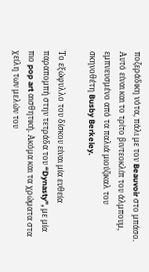ποζεράδικη νότα, πάλι με τον Beauvoir στο μπάσο. Αυτό είναι και το τρίτο βιντεοκλίπ του άλμπουμ, εμπνευσμένο από τα παλιά μιούζικαλ του σκηνοθέτη Busby Berkeley.

Το εξώφυλλο του δίσκου είναι μία ευθεία παραπομπή στην τετράδα του “Dynasty”, με μία πιο pop art αισθητική. Ακόμα και τα χρώματα στα χείλη των μελών του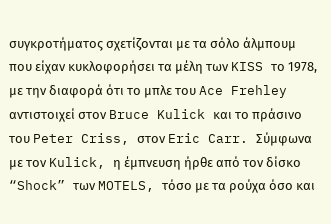συγκροτήματος σχετίζονται με τα σόλο άλμπουμ που είχαν κυκλοφορήσει τα μέλη των KISS το 1978, με την διαφορά ότι το μπλε του Ace Frehley αντιστοιχεί στον Bruce Kulick και το πράσινο του Peter Criss, στον Eric Carr. Σύμφωνα με τον Kulick, η έμπνευση ήρθε από τον δίσκο “Shock” των MOTELS, τόσο με τα ρούχα όσο και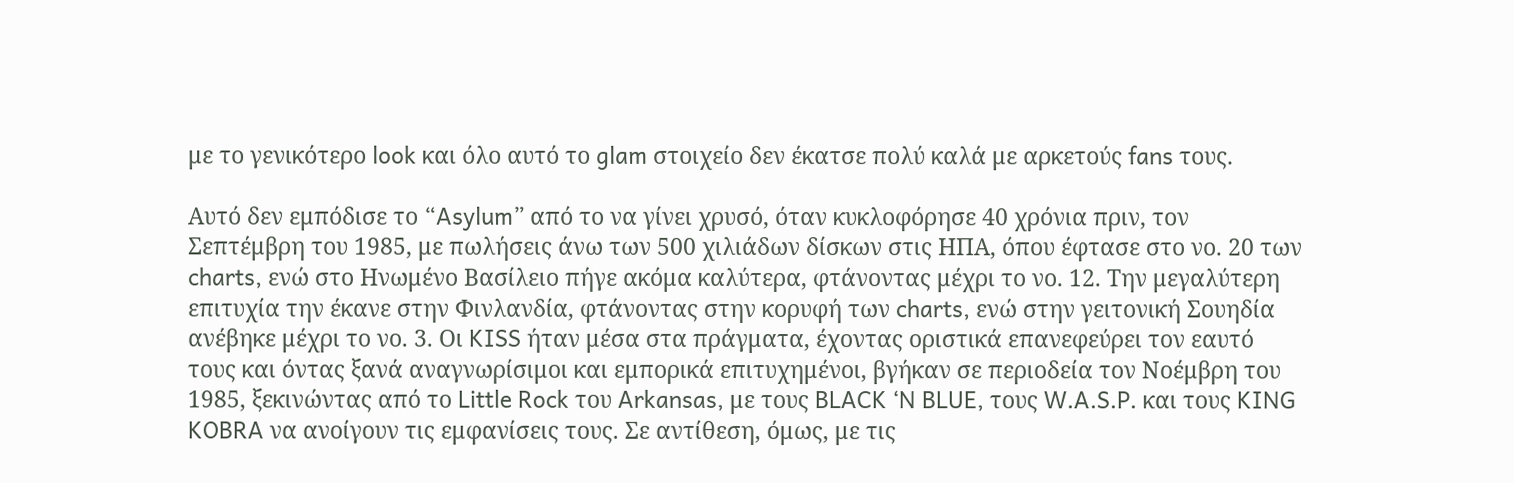με το γενικότερο look και όλο αυτό το glam στοιχείο δεν έκατσε πολύ καλά με αρκετούς fans τους.

Αυτό δεν εμπόδισε το “Asylum” από το να γίνει χρυσό, όταν κυκλοφόρησε 40 χρόνια πριν, τον Σεπτέμβρη του 1985, με πωλήσεις άνω των 500 χιλιάδων δίσκων στις ΗΠΑ, όπου έφτασε στο νο. 20 των charts, ενώ στο Ηνωμένο Βασίλειο πήγε ακόμα καλύτερα, φτάνοντας μέχρι το νο. 12. Την μεγαλύτερη επιτυχία την έκανε στην Φινλανδία, φτάνοντας στην κορυφή των charts, ενώ στην γειτονική Σουηδία ανέβηκε μέχρι το νο. 3. Οι KISS ήταν μέσα στα πράγματα, έχοντας οριστικά επανεφεύρει τον εαυτό τους και όντας ξανά αναγνωρίσιμοι και εμπορικά επιτυχημένοι, βγήκαν σε περιοδεία τον Νοέμβρη του 1985, ξεκινώντας από το Little Rock του Arkansas, με τους BLACK ‘N BLUE, τους W.A.S.P. και τους KING KOBRA να ανοίγουν τις εμφανίσεις τους. Σε αντίθεση, όμως, με τις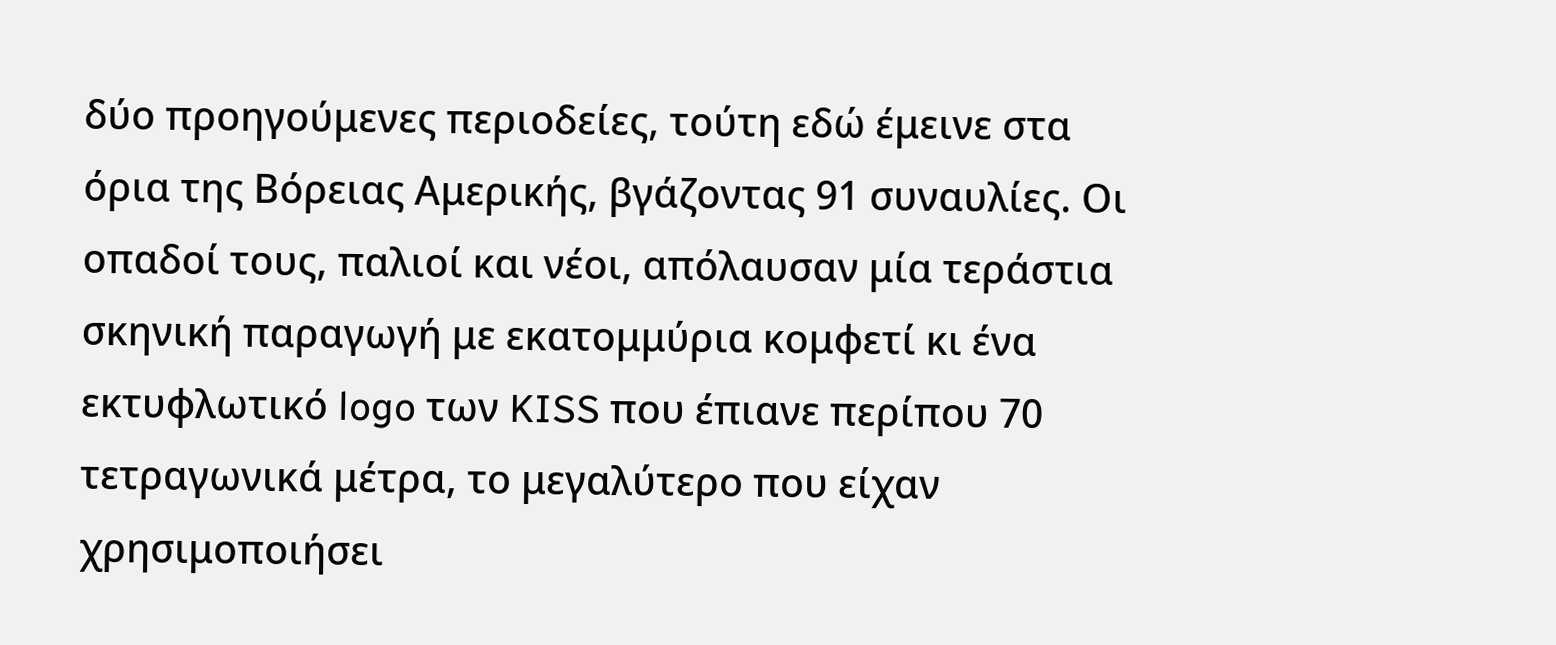δύο προηγούμενες περιοδείες, τούτη εδώ έμεινε στα όρια της Βόρειας Αμερικής, βγάζοντας 91 συναυλίες. Οι οπαδοί τους, παλιοί και νέοι, απόλαυσαν μία τεράστια σκηνική παραγωγή με εκατομμύρια κομφετί κι ένα εκτυφλωτικό logo των KISS που έπιανε περίπου 70 τετραγωνικά μέτρα, το μεγαλύτερο που είχαν χρησιμοποιήσει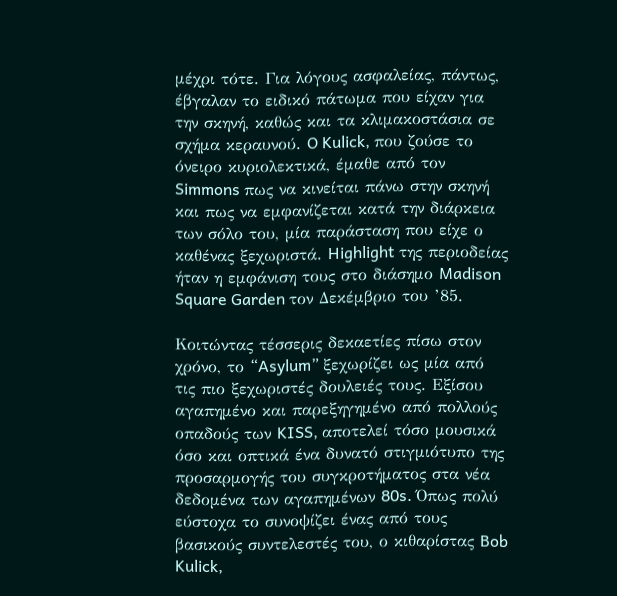μέχρι τότε. Για λόγους ασφαλείας, πάντως, έβγαλαν το ειδικό πάτωμα που είχαν για την σκηνή, καθώς και τα κλιμακοστάσια σε σχήμα κεραυνού. O Kulick, που ζούσε το όνειρο κυριολεκτικά, έμαθε από τον Simmons πως να κινείται πάνω στην σκηνή και πως να εμφανίζεται κατά την διάρκεια των σόλο του, μία παράσταση που είχε ο καθένας ξεχωριστά. Highlight της περιοδείας ήταν η εμφάνιση τους στο διάσημο Madison Square Garden τον Δεκέμβριο του ’85.

Κοιτώντας τέσσερις δεκαετίες πίσω στον χρόνο, το “Asylum” ξεχωρίζει ως μία από τις πιο ξεχωριστές δουλειές τους. Εξίσου αγαπημένο και παρεξηγημένο από πολλούς οπαδούς των KISS, αποτελεί τόσο μουσικά όσο και οπτικά ένα δυνατό στιγμιότυπο της προσαρμογής του συγκροτήματος στα νέα δεδομένα των αγαπημένων 80s. Όπως πολύ εύστοχα το συνοψίζει ένας από τους βασικούς συντελεστές του, ο κιθαρίστας Bob Kulick,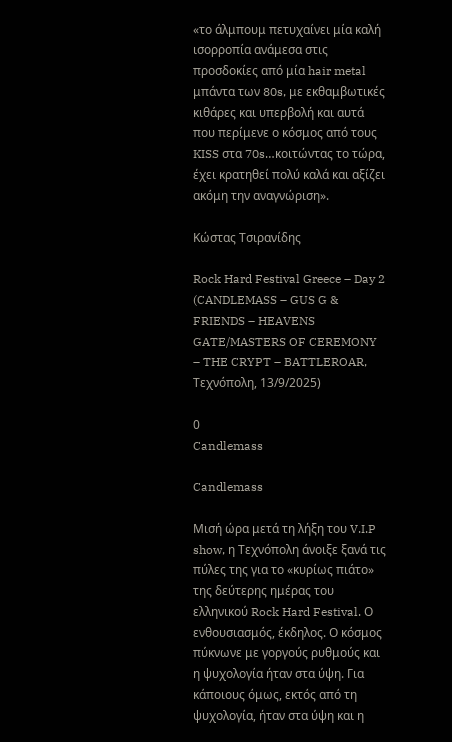«το άλμπουμ πετυχαίνει μία καλή ισορροπία ανάμεσα στις προσδοκίες από μία hair metal μπάντα των 80s, με εκθαμβωτικές κιθάρες και υπερβολή και αυτά που περίμενε ο κόσμος από τους KISS στα 70s…κοιτώντας το τώρα, έχει κρατηθεί πολύ καλά και αξίζει ακόμη την αναγνώριση».

Κώστας Τσιρανίδης

Rock Hard Festival Greece – Day 2 (CANDLEMASS – GUS G & FRIENDS – HEAVENS GATE/MASTERS OF CEREMONY – THE CRYPT – BATTLEROAR, Τεχνόπολη, 13/9/2025)

0
Candlemass

Candlemass

Μισή ώρα μετά τη λήξη του V.I.P show, η Τεχνόπολη άνοιξε ξανά τις πύλες της για το «κυρίως πιάτο» της δεύτερης ημέρας του ελληνικού Rock Hard Festival. Ο ενθουσιασμός, έκδηλος. Ο κόσμος πύκνωνε με γοργούς ρυθμούς και η ψυχολογία ήταν στα ύψη. Για κάποιους όμως, εκτός από τη ψυχολογία, ήταν στα ύψη και η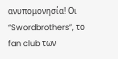ανυπομονησία! Οι “Swordbrothers”, το fan club των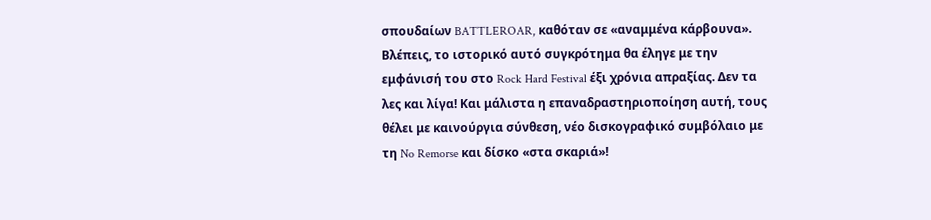σπουδαίων BATTLEROAR, καθόταν σε «αναμμένα κάρβουνα». Βλέπεις, το ιστορικό αυτό συγκρότημα θα έληγε με την εμφάνισή του στο Rock Hard Festival έξι χρόνια απραξίας. Δεν τα λες και λίγα! Και μάλιστα η επαναδραστηριοποίηση αυτή, τους θέλει με καινούργια σύνθεση, νέο δισκογραφικό συμβόλαιο με τη No Remorse και δίσκο «στα σκαριά»!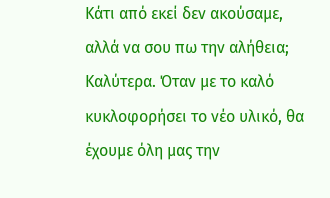Κάτι από εκεί δεν ακούσαμε, αλλά να σου πω την αλήθεια; Καλύτερα. Όταν με το καλό κυκλοφορήσει το νέο υλικό, θα έχουμε όλη μας την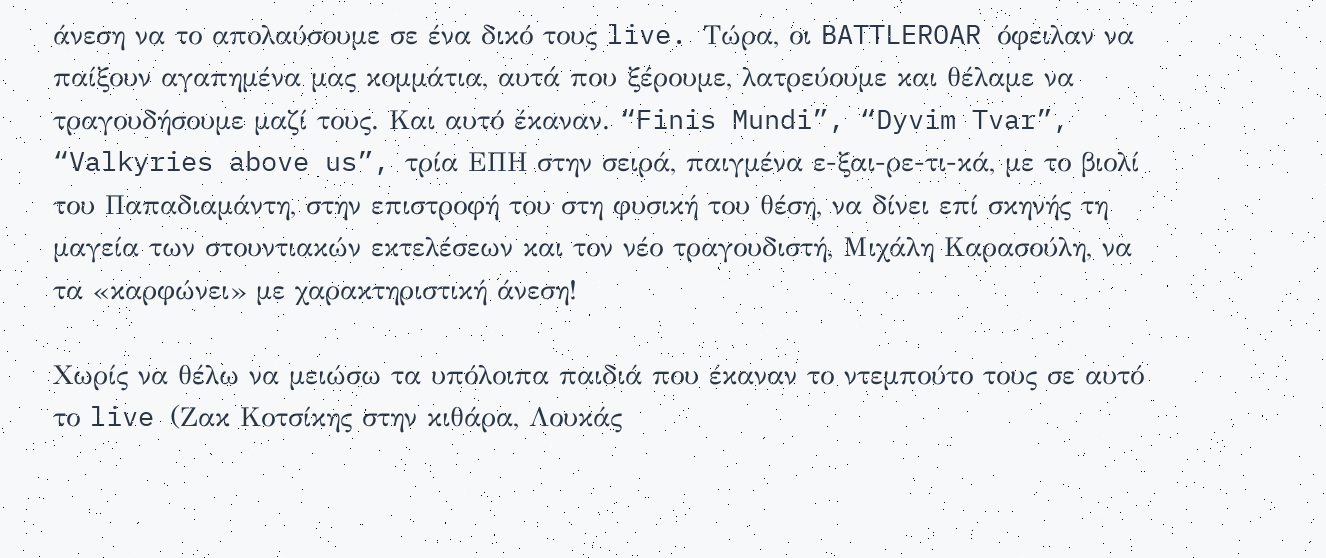άνεση να το απολαύσουμε σε ένα δικό τους live. Τώρα, οι BATTLEROAR όφειλαν να παίξουν αγαπημένα μας κομμάτια, αυτά που ξέρουμε, λατρεύουμε και θέλαμε να τραγουδήσουμε μαζί τους. Και αυτό έκαναν. “Finis Mundi”, “Dyvim Tvar”, “Valkyries above us”, τρία ΕΠΗ στην σειρά, παιγμένα ε-ξαι-ρε-τι-κά, με το βιολί του Παπαδιαμάντη, στην επιστροφή του στη φυσική του θέση, να δίνει επί σκηνής τη μαγεία των στουντιακών εκτελέσεων και τον νέο τραγουδιστή, Μιχάλη Καρασούλη, να τα «καρφώνει» με χαρακτηριστική άνεση!

Χωρίς να θέλω να μειώσω τα υπόλοιπα παιδιά που έκαναν το ντεμπούτο τους σε αυτό το live (Ζακ Κοτσίκης στην κιθάρα, Λουκάς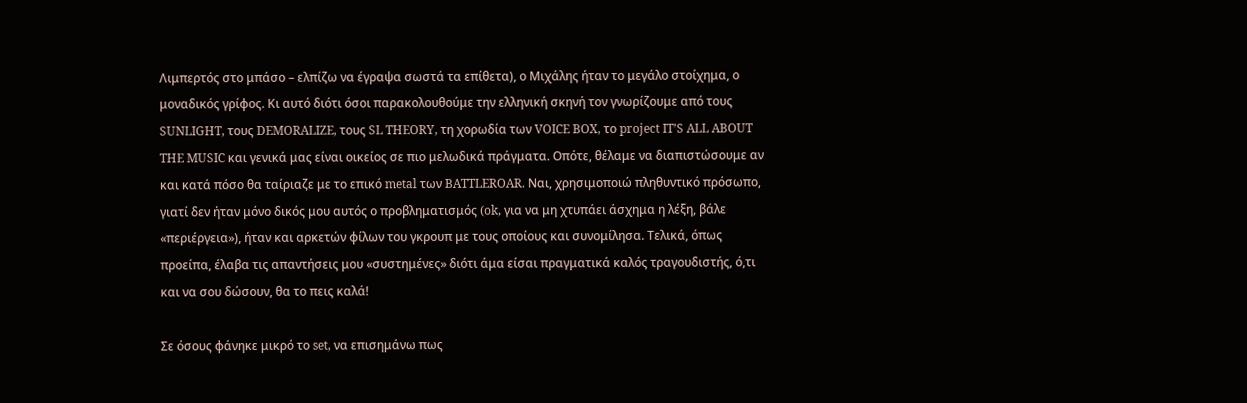Λιμπερτός στο μπάσο – ελπίζω να έγραψα σωστά τα επίθετα), ο Μιχάλης ήταν το μεγάλο στοίχημα, ο μοναδικός γρίφος. Κι αυτό διότι όσοι παρακολουθούμε την ελληνική σκηνή τον γνωρίζουμε από τους SUNLIGHT, τους DEMORALIZE, τους SL THEORY, τη χορωδία των VOICE BOX, το project IT’S ALL ABOUT THE MUSIC και γενικά μας είναι οικείος σε πιο μελωδικά πράγματα. Οπότε, θέλαμε να διαπιστώσουμε αν και κατά πόσο θα ταίριαζε με το επικό metal των BATTLEROAR. Ναι, χρησιμοποιώ πληθυντικό πρόσωπο, γιατί δεν ήταν μόνο δικός μου αυτός ο προβληματισμός (ok, για να μη χτυπάει άσχημα η λέξη, βάλε «περιέργεια»), ήταν και αρκετών φίλων του γκρουπ με τους οποίους και συνομίλησα. Τελικά, όπως προείπα, έλαβα τις απαντήσεις μου «συστημένες» διότι άμα είσαι πραγματικά καλός τραγουδιστής, ό,τι και να σου δώσουν, θα το πεις καλά!

Σε όσους φάνηκε μικρό το set, να επισημάνω πως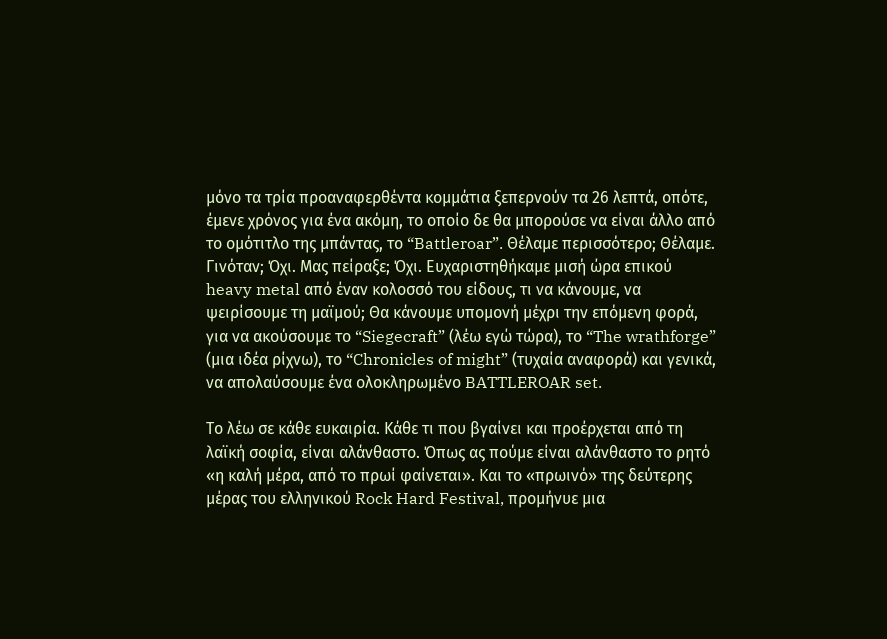μόνο τα τρία προαναφερθέντα κομμάτια ξεπερνούν τα 26 λεπτά, οπότε, έμενε χρόνος για ένα ακόμη, το οποίο δε θα μπορούσε να είναι άλλο από το ομότιτλο της μπάντας, το “Battleroar”. Θέλαμε περισσότερο; Θέλαμε. Γινόταν; Όχι. Μας πείραξε; Όχι. Ευχαριστηθήκαμε μισή ώρα επικού heavy metal από έναν κολοσσό του είδους, τι να κάνουμε, να ψειρίσουμε τη μαϊμού; Θα κάνουμε υπομονή μέχρι την επόμενη φορά, για να ακούσουμε το “Siegecraft” (λέω εγώ τώρα), το “The wrathforge” (μια ιδέα ρίχνω), το “Chronicles of might” (τυχαία αναφορά) και γενικά, να απολαύσουμε ένα ολοκληρωμένο BATTLEROAR set.

Το λέω σε κάθε ευκαιρία. Κάθε τι που βγαίνει και προέρχεται από τη λαϊκή σοφία, είναι αλάνθαστο. Όπως ας πούμε είναι αλάνθαστο το ρητό «η καλή μέρα, από το πρωί φαίνεται». Και το «πρωινό» της δεύτερης μέρας του ελληνικού Rock Hard Festival, προμήνυε μια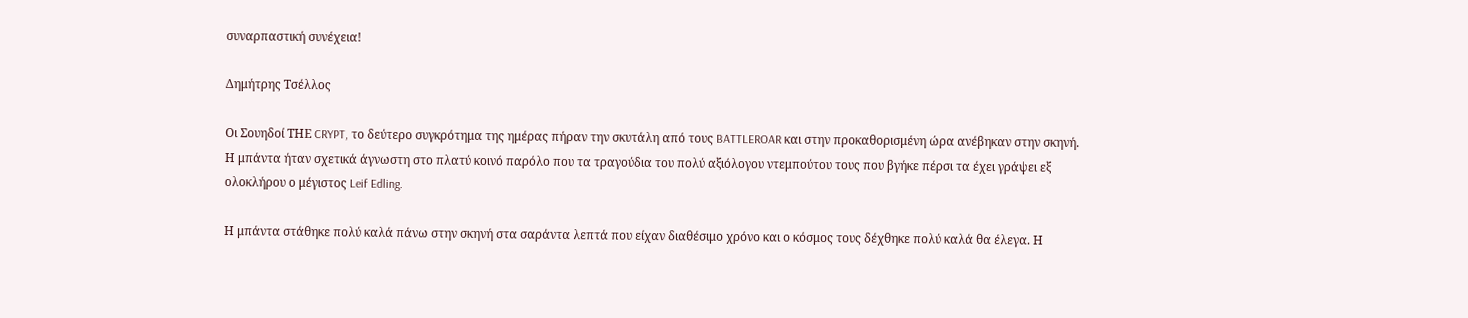συναρπαστική συνέχεια!

Δημήτρης Τσέλλος

Oι Σουηδοί ΤΗΕ CRYPT, το δεύτερο συγκρότημα της ημέρας πήραν την σκυτάλη από τους BATTLEROAR και στην προκαθορισμένη ώρα ανέβηκαν στην σκηνή. Η μπάντα ήταν σχετικά άγνωστη στο πλατύ κοινό παρόλο που τα τραγούδια του πολύ αξιόλογου ντεμπούτου τους που βγήκε πέρσι τα έχει γράψει εξ ολοκλήρου ο μέγιστος Leif Edling.

Η μπάντα στάθηκε πολύ καλά πάνω στην σκηνή στα σαράντα λεπτά που είχαν διαθέσιμο χρόνο και ο κόσμος τους δέχθηκε πολύ καλά θα έλεγα. Η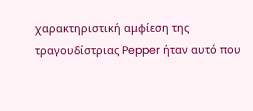χαρακτηριστική αμφίεση της τραγουδίστριας Pepper ήταν αυτό που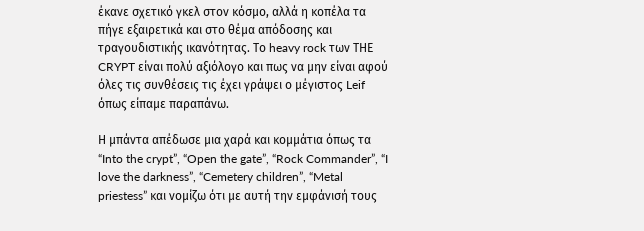έκανε σχετικό γκελ στον κόσμο, αλλά η κοπέλα τα πήγε εξαιρετικά και στο θέμα απόδοσης και τραγουδιστικής ικανότητας. Το heavy rock των ΤΗΕ CRYPT είναι πολύ αξιόλογο και πως να μην είναι αφού όλες τις συνθέσεις τις έχει γράψει ο μέγιστος Leif όπως είπαμε παραπάνω.

Η μπάντα απέδωσε μια χαρά και κομμάτια όπως τα “Into the crypt”, “Open the gate”, “Rock Commander”, “I love the darkness”, “Cemetery children”, “Metal priestess” και νομίζω ότι με αυτή την εμφάνισή τους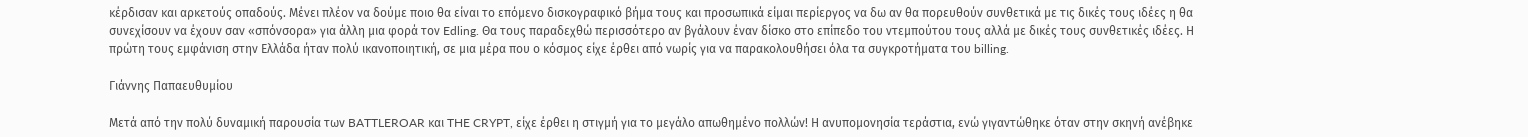κέρδισαν και αρκετούς οπαδούς. Μένει πλέον να δούμε ποιο θα είναι το επόμενο δισκογραφικό βήμα τους και προσωπικά είμαι περίεργος να δω αν θα πορευθούν συνθετικά με τις δικές τους ιδέες η θα συνεχίσουν να έχουν σαν «σπόνσορα» για άλλη μια φορά τον Edling. Θα τους παραδεχθώ περισσότερο αν βγάλουν έναν δίσκο στο επίπεδο του ντεμπούτου τους αλλά με δικές τους συνθετικές ιδέες. Η πρώτη τους εμφάνιση στην Ελλάδα ήταν πολύ ικανοποιητική, σε μια μέρα που ο κόσμος είχε έρθει από νωρίς για να παρακολουθήσει όλα τα συγκροτήματα του billing.

Γιάννης Παπαευθυμίου

Μετά από την πολύ δυναμική παρουσία των BATTLEROAR και THE CRYPT, είχε έρθει η στιγμή για το μεγάλο απωθημένο πολλών! Η ανυπομονησία τεράστια, ενώ γιγαντώθηκε όταν στην σκηνή ανέβηκε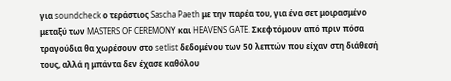για soundcheck ο τεράστιος Sascha Paeth με την παρέα του, για ένα σετ μοιρασμένο μεταξύ των MASTERS OF CEREMONY και HEAVENS GATE. Σκεφτόμουν από πριν πόσα τραγούδια θα χωρέσουν στο setlist δεδομένου των 50 λεπτών που είχαν στη διάθεσή τους, αλλά η μπάντα δεν έχασε καθόλου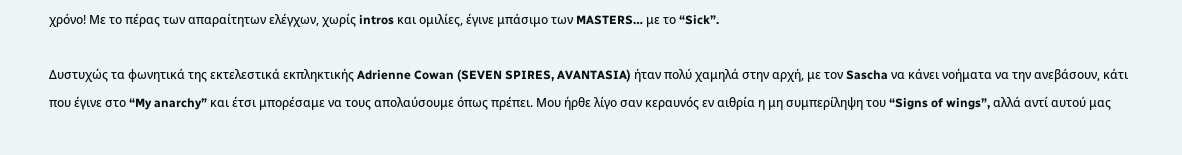χρόνο! Με το πέρας των απαραίτητων ελέγχων, χωρίς intros και ομιλίες, έγινε μπάσιμο των MASTERS… με το “Sick”.

Δυστυχώς τα φωνητικά της εκτελεστικά εκπληκτικής Adrienne Cowan (SEVEN SPIRES, AVANTASIA) ήταν πολύ χαμηλά στην αρχή, με τον Sascha να κάνει νοήματα να την ανεβάσουν, κάτι που έγινε στο “My anarchy” και έτσι μπορέσαμε να τους απολαύσουμε όπως πρέπει. Μου ήρθε λίγο σαν κεραυνός εν αιθρία η μη συμπερίληψη του “Signs of wings”, αλλά αντί αυτού μας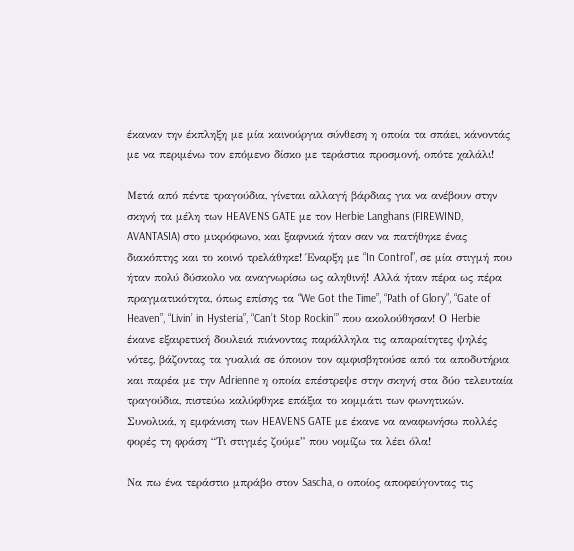έκαναν την έκπληξη με μία καινούργια σύνθεση η οποία τα σπάει, κάνοντάς με να περιμένω τον επόμενο δίσκο με τεράστια προσμονή, οπότε χαλάλι!

Μετά από πέντε τραγούδια, γίνεται αλλαγή βάρδιας για να ανέβουν στην σκηνή τα μέλη των HEAVENS GATE με τον Herbie Langhans (FIREWIND, AVANTASIA) στο μικρόφωνο, και ξαφνικά ήταν σαν να πατήθηκε ένας διακόπτης και το κοινό τρελάθηκε! Έναρξη με “In Control”, σε μία στιγμή που ήταν πολύ δύσκολο να αναγνωρίσω ως αληθινή! Αλλά ήταν πέρα ως πέρα πραγματικότητα, όπως επίσης τα “We Got the Time”, “Path of Glory”, “Gate of Heaven”, “Livin’ in Hysteria”, “Can’t Stop Rockin’” που ακολούθησαν! Ο Herbie έκανε εξαιρετική δουλειά πιάνοντας παράλληλα τις απαραίτητες ψηλές νότες, βάζοντας τα γυαλιά σε όποιον τον αμφισβητούσε από τα αποδυτήρια και παρέα με την Adrienne η οποία επέστρεψε στην σκηνή στα δύο τελευταία τραγούδια, πιστεύω καλύφθηκε επάξια το κομμάτι των φωνητικών. Συνολικά, η εμφάνιση των HEAVENS GATE με έκανε να αναφωνήσω πολλές φορές τη φράση “Τι στιγμές ζούμε” που νομίζω τα λέει όλα!

Να πω ένα τεράστιο μπράβο στον Sascha, ο οποίος αποφεύγοντας τις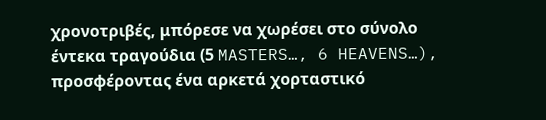χρονοτριβές, μπόρεσε να χωρέσει στο σύνολο έντεκα τραγούδια (5 MASTERS…, 6 HEAVENS…), προσφέροντας ένα αρκετά χορταστικό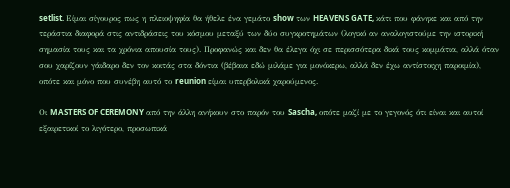setlist. Είμαι σίγουρος πως η πλειοψηφία θα ήθελε ένα γεμάτο show των HEAVENS GATE, κάτι που φάνηκε και από την τεράστια διαφορά στις αντιδράσεις του κόσμου μεταξύ των δύο συγκροτημάτων (λογικό αν αναλογιστούμε την ιστορική σημασία τους και τα χρόνια απουσία τους). Προφανώς και δεν θα έλεγα όχι σε περισσότερα δικά τους κομμάτια, αλλά όταν σου χαρίζουν γάιδαρο δεν τον κοιτάς στα δόντια (βέβαια εδώ μιλάμε για μονόκερω, αλλά δεν έχω αντίστοιχη παροιμία), οπότε και μόνο που συνέβη αυτό το reunion είμαι υπερβολικά χαρούμενος.

Οι MASTERS OF CEREMONY από την άλλη ανήκουν στο παρόν του Sascha, οπότε μαζί με το γεγονός ότι είναι και αυτοί εξαιρετικοί το λιγότερο, προσωπικά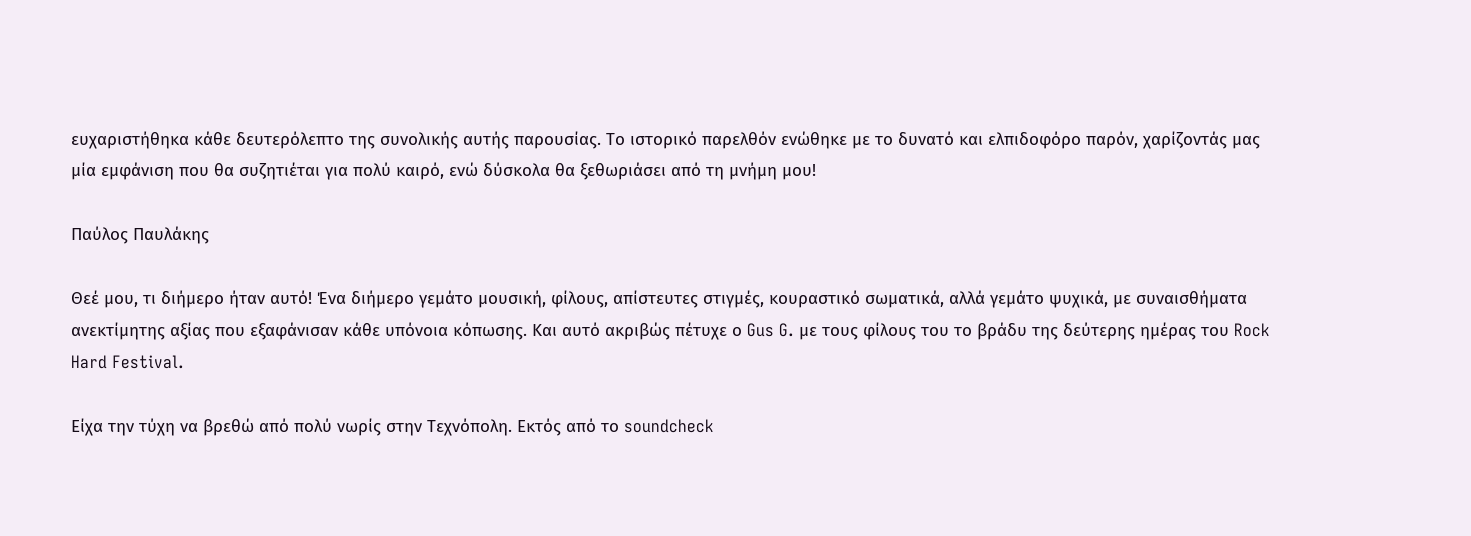ευχαριστήθηκα κάθε δευτερόλεπτο της συνολικής αυτής παρουσίας. Το ιστορικό παρελθόν ενώθηκε με το δυνατό και ελπιδοφόρο παρόν, χαρίζοντάς μας μία εμφάνιση που θα συζητιέται για πολύ καιρό, ενώ δύσκολα θα ξεθωριάσει από τη μνήμη μου!

Παύλος Παυλάκης

Θεέ μου, τι διήμερο ήταν αυτό! Ένα διήμερο γεμάτο μουσική, φίλους, απίστευτες στιγμές, κουραστικό σωματικά, αλλά γεμάτο ψυχικά, με συναισθήματα ανεκτίμητης αξίας που εξαφάνισαν κάθε υπόνοια κόπωσης. Και αυτό ακριβώς πέτυχε ο Gus G. με τους φίλους του το βράδυ της δεύτερης ημέρας του Rock Hard Festival.

Είχα την τύχη να βρεθώ από πολύ νωρίς στην Τεχνόπολη. Εκτός από το soundcheck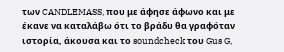των CANDLEMASS, που με άφησε άφωνο και με έκανε να καταλάβω ότι το βράδυ θα γραφόταν ιστορία, άκουσα και το soundcheck του Gus G,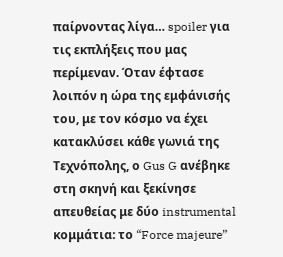παίρνοντας λίγα… spoiler για τις εκπλήξεις που μας περίμεναν. Όταν έφτασε λοιπόν η ώρα της εμφάνισής του, με τον κόσμο να έχει κατακλύσει κάθε γωνιά της Τεχνόπολης, ο Gus G ανέβηκε στη σκηνή και ξεκίνησε απευθείας με δύο instrumental κομμάτια: το “Force majeure”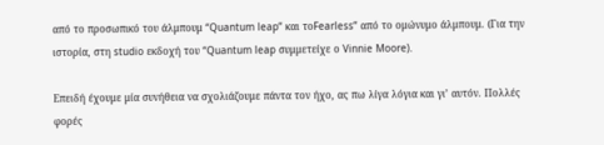από το προσωπικό του άλμπουμ “Quantum leap” και τοFearless” από το ομώνυμο άλμπουμ. (Για την ιστορία, στη studio εκδοχή του “Quantum leap συμμετείχε ο Vinnie Moore).

Επειδή έχουμε μία συνήθεια να σχολιάζουμε πάντα τον ήχο, ας πω λίγα λόγια και γι’ αυτόν. Πολλές φορές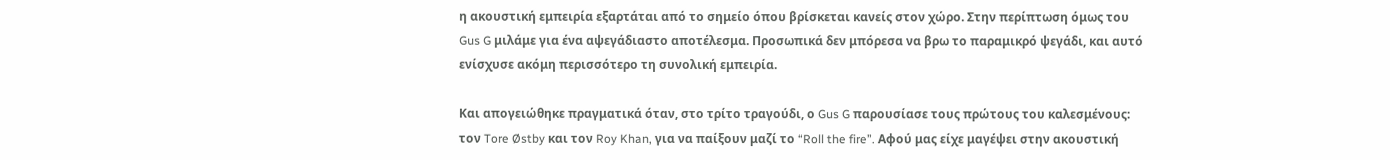η ακουστική εμπειρία εξαρτάται από το σημείο όπου βρίσκεται κανείς στον χώρο. Στην περίπτωση όμως του Gus G μιλάμε για ένα αψεγάδιαστο αποτέλεσμα. Προσωπικά δεν μπόρεσα να βρω το παραμικρό ψεγάδι, και αυτό ενίσχυσε ακόμη περισσότερο τη συνολική εμπειρία.

Και απογειώθηκε πραγματικά όταν, στο τρίτο τραγούδι, ο Gus G παρουσίασε τους πρώτους του καλεσμένους: τον Tore Østby και τον Roy Khan, για να παίξουν μαζί το “Roll the fire”. Αφού μας είχε μαγέψει στην ακουστική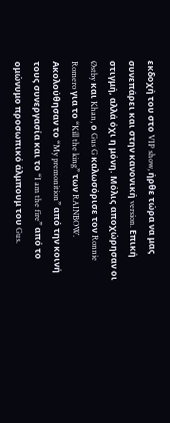εκδοχή του στο VIP show, ήρθε τώρα να μας συνεπάρει και στην κανονική version. Επική στιγμή, αλλά όχι η μόνη. Μόλις αποχώρησαν οι Østby και Khan, ο Gus G καλωσόρισε τον Ronnie Romero για το “Kill the king” των RAINBOW. Ακολούθησαν το “My premonition” από την κοινή τους συνεργασία και το “I am the fire” από το ομώνυμο προσωπικό άλμπουμ του Gus.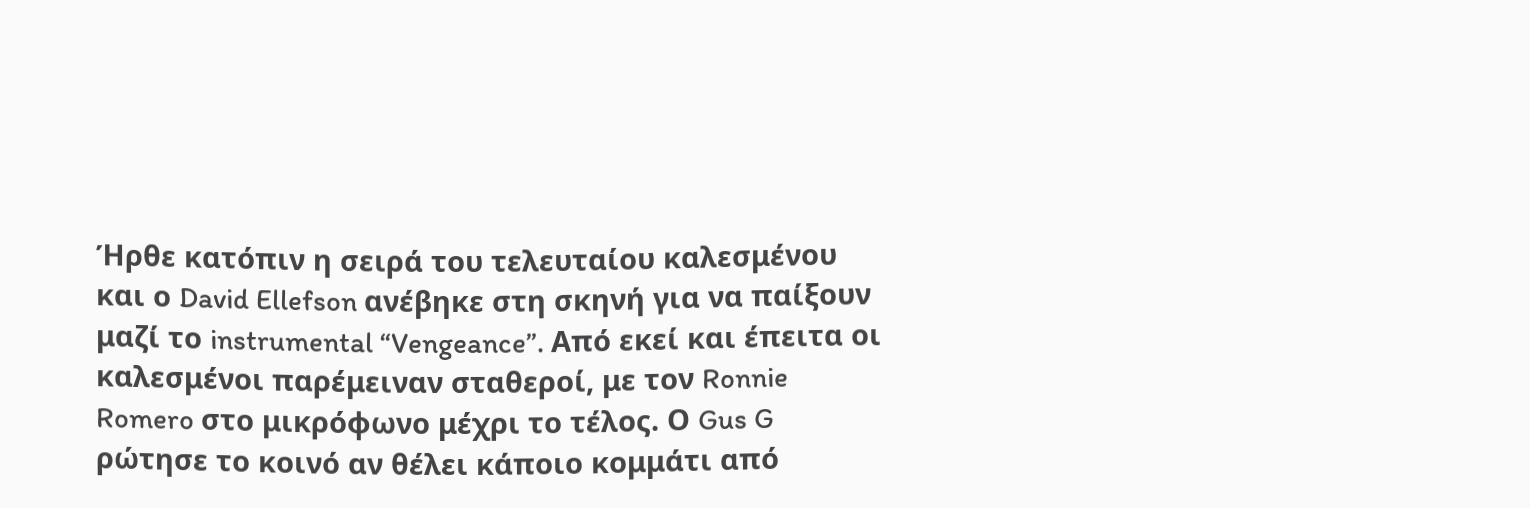Ήρθε κατόπιν η σειρά του τελευταίου καλεσμένου και ο David Ellefson ανέβηκε στη σκηνή για να παίξουν μαζί το instrumental “Vengeance”. Από εκεί και έπειτα οι καλεσμένοι παρέμειναν σταθεροί, με τον Ronnie Romero στο μικρόφωνο μέχρι το τέλος. Ο Gus G ρώτησε το κοινό αν θέλει κάποιο κομμάτι από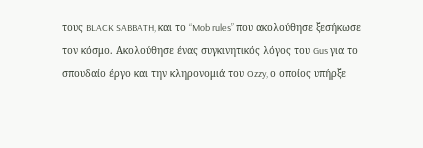τους BLACK SABBATH, και το “Mob rules” που ακολούθησε ξεσήκωσε τον κόσμο. Ακολούθησε ένας συγκινητικός λόγος του Gus για το σπουδαίο έργο και την κληρονομιά του Ozzy, ο οποίος υπήρξε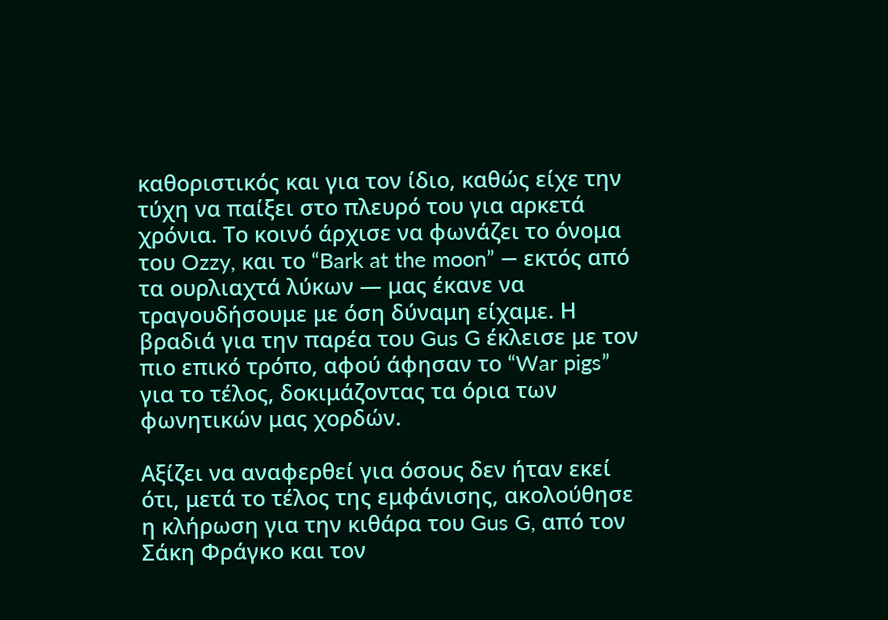καθοριστικός και για τον ίδιο, καθώς είχε την τύχη να παίξει στο πλευρό του για αρκετά χρόνια. Το κοινό άρχισε να φωνάζει το όνομα του Ozzy, και το “Bark at the moon” — εκτός από τα ουρλιαχτά λύκων — μας έκανε να τραγουδήσουμε με όση δύναμη είχαμε. Η βραδιά για την παρέα του Gus G έκλεισε με τον πιο επικό τρόπο, αφού άφησαν το “War pigs” για το τέλος, δοκιμάζοντας τα όρια των φωνητικών μας χορδών.

Αξίζει να αναφερθεί για όσους δεν ήταν εκεί ότι, μετά το τέλος της εμφάνισης, ακολούθησε η κλήρωση για την κιθάρα του Gus G, από τον Σάκη Φράγκο και τον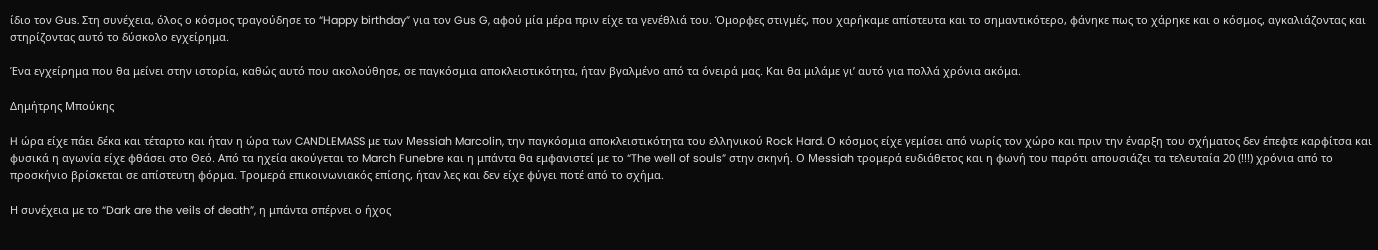ίδιο τον Gus. Στη συνέχεια, όλος ο κόσμος τραγούδησε το “Happy birthday” για τον Gus G, αφού μία μέρα πριν είχε τα γενέθλιά του. Όμορφες στιγμές, που χαρήκαμε απίστευτα και το σημαντικότερο, φάνηκε πως το χάρηκε και ο κόσμος, αγκαλιάζοντας και στηρίζοντας αυτό το δύσκολο εγχείρημα.

Ένα εγχείρημα που θα μείνει στην ιστορία, καθώς αυτό που ακολούθησε, σε παγκόσμια αποκλειστικότητα, ήταν βγαλμένο από τα όνειρά μας. Και θα μιλάμε γι’ αυτό για πολλά χρόνια ακόμα.

Δημήτρης Μπούκης

H ώρα είχε πάει δέκα και τέταρτο και ήταν η ώρα των CANDLEMASS με των Μessiah Marcolin, την παγκόσμια αποκλειστικότητα του ελληνικού Rock Hard. Ο κόσμος είχε γεμίσει από νωρίς τον χώρο και πριν την έναρξη του σχήματος δεν έπεφτε καρφίτσα και φυσικά η αγωνία είχε φθάσει στο Θεό. Από τα ηχεία ακούγεται το March Funebre και η μπάντα θα εμφανιστεί με το “The well of souls” στην σκηνή. Ο Μessiah τρομερά ευδιάθετος και η φωνή του παρότι απουσιάζει τα τελευταία 20 (!!!) χρόνια από το προσκήνιο βρίσκεται σε απίστευτη φόρμα. Τρομερά επικοινωνιακός επίσης, ήταν λες και δεν είχε φύγει ποτέ από το σχήμα.

Η συνέχεια με το “Dark are the veils of death”, η μπάντα σπέρνει ο ήχος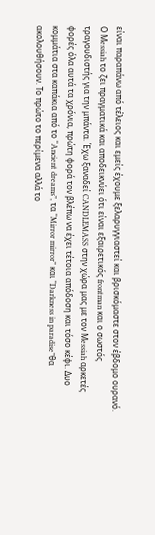είναι παραπάνω από τέλειος και εμείς έχουμε ξελαρυγγιαστεί και βρισκόμαστε στον έβδομο ουρανό. Ο Μessiah το ζει πραγματικά και αποδεικνύει ότι είναι εξαιρετικός frontman και ο σωστός τραγουδιστής για την μπάντα. Έχω ξαναδεί CANDLEMASS στην χώρα μας με τον Μessiah αρκετές φορές όλα αυτά τα χρόνια, πρώτη φορά τον βλέπω να έχει τέτοια απόδοση και τόσο κέφι. Δυο κομμάτια στα καπάκια από το “Ancient dreams”, τα “Mirror mirror” και “Darkness in paradise”θα ακολουθήσουν. Το πρώτο το περίμενα αλλά το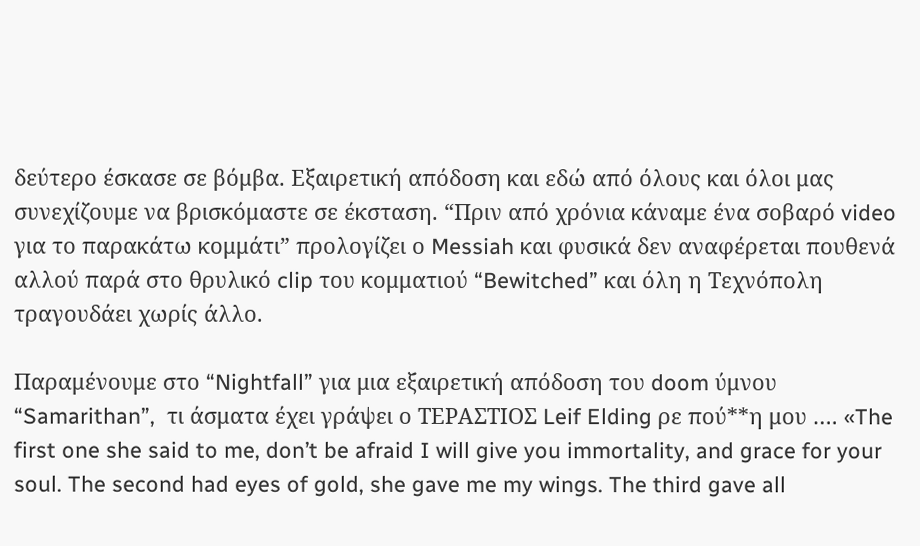δεύτερο έσκασε σε βόμβα. Εξαιρετική απόδοση και εδώ από όλους και όλοι μας συνεχίζουμε να βρισκόμαστε σε έκσταση. “Πριν από χρόνια κάναμε ένα σοβαρό video για το παρακάτω κομμάτι” προλογίζει ο Messiah και φυσικά δεν αναφέρεται πουθενά αλλού παρά στο θρυλικό clip του κομματιού “Bewitched” και όλη η Τεχνόπολη τραγουδάει χωρίς άλλο.

Παραμένουμε στο “Nightfall” για μια εξαιρετική απόδοση του doom ύμνου “Samarithan”,  τι άσματα έχει γράψει ο ΤΕΡΑΣΤΙΟΣ Leif Elding ρε πού**η μου …. «The first one she said to me, don’t be afraid I will give you immortality, and grace for your soul. The second had eyes of gold, she gave me my wings. The third gave all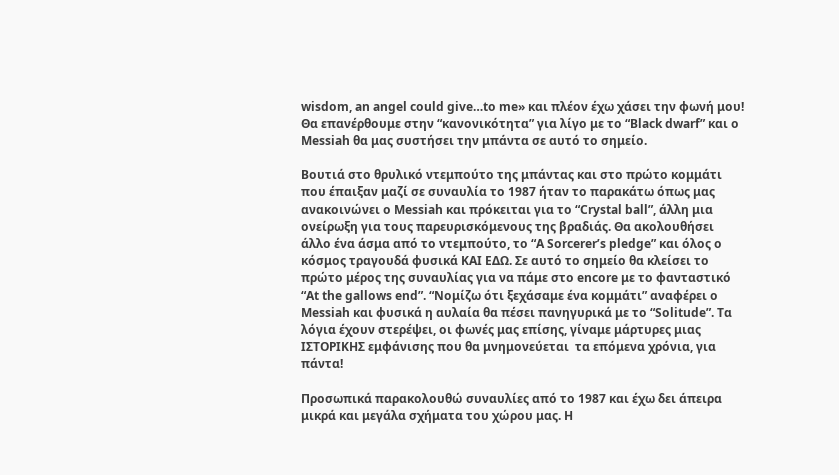wisdom, an angel could give…to me» και πλέον έχω χάσει την φωνή μου! Θα επανέρθουμε στην “κανονικότητα” για λίγο με το “Black dwarf” και ο Messiah θα μας συστήσει την μπάντα σε αυτό το σημείο.

Βουτιά στο θρυλικό ντεμπούτο της μπάντας και στο πρώτο κομμάτι που έπαιξαν μαζί σε συναυλία το 1987 ήταν το παρακάτω όπως μας ανακοινώνει ο Messiah και πρόκειται για το “Crystal ball”, άλλη μια ονείρωξη για τους παρευρισκόμενους της βραδιάς. Θα ακολουθήσει άλλο ένα άσμα από το ντεμπούτο, το “A Sorcerer’s pledge” και όλος ο κόσμος τραγουδά φυσικά ΚΑΙ ΕΔΩ. Σε αυτό το σημείο θα κλείσει το πρώτο μέρος της συναυλίας για να πάμε στο encore με το φανταστικό  “At the gallows end”. “Νομίζω ότι ξεχάσαμε ένα κομμάτι” αναφέρει ο Messiah και φυσικά η αυλαία θα πέσει πανηγυρικά με το “Solitude”. Τα λόγια έχουν στερέψει, οι φωνές μας επίσης, γίναμε μάρτυρες μιας ΙΣΤΟΡΙΚΗΣ εμφάνισης που θα μνημονεύεται  τα επόμενα χρόνια, για πάντα!

Προσωπικά παρακολουθώ συναυλίες από το 1987 και έχω δει άπειρα μικρά και μεγάλα σχήματα του χώρου μας. Η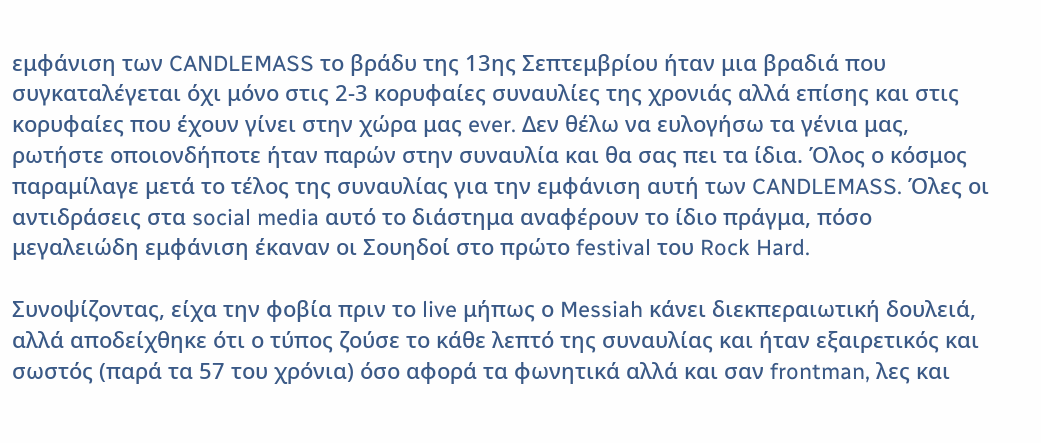εμφάνιση των CANDLEMASS το βράδυ της 13ης Σεπτεμβρίου ήταν μια βραδιά που συγκαταλέγεται όχι μόνο στις 2-3 κορυφαίες συναυλίες της χρονιάς αλλά επίσης και στις κορυφαίες που έχουν γίνει στην χώρα μας ever. Δεν θέλω να ευλογήσω τα γένια μας, ρωτήστε οποιονδήποτε ήταν παρών στην συναυλία και θα σας πει τα ίδια. Όλος ο κόσμος παραμίλαγε μετά το τέλος της συναυλίας για την εμφάνιση αυτή των CANDLEMASS. Όλες οι αντιδράσεις στα social media αυτό το διάστημα αναφέρουν το ίδιο πράγμα, πόσο μεγαλειώδη εμφάνιση έκαναν οι Σουηδοί στο πρώτο festival του Rock Hard.

Συνοψίζοντας, είχα την φοβία πριν το live μήπως ο Messiah κάνει διεκπεραιωτική δουλειά, αλλά αποδείχθηκε ότι ο τύπος ζούσε το κάθε λεπτό της συναυλίας και ήταν εξαιρετικός και σωστός (παρά τα 57 του χρόνια) όσο αφορά τα φωνητικά αλλά και σαν frontman, λες και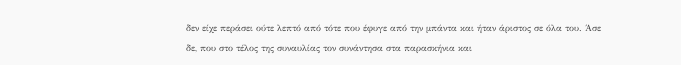δεν είχε περάσει ούτε λεπτό από τότε που έφυγε από την μπάντα και ήταν άριστος σε όλα του. Άσε δε, που στο τέλος της συναυλίας τον συνάντησα στα παρασκήνια και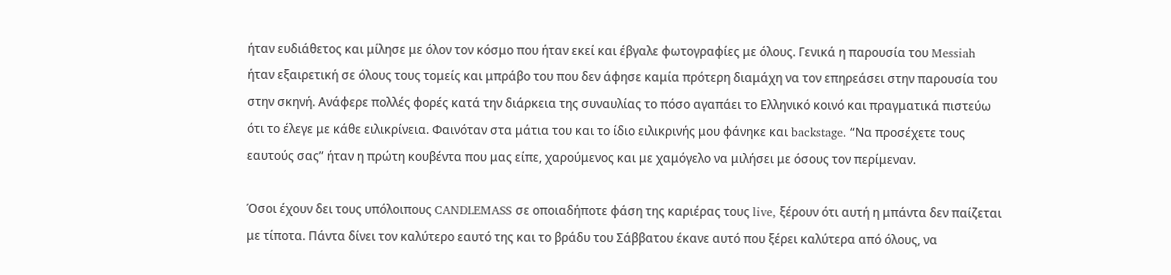ήταν ευδιάθετος και μίλησε με όλον τον κόσμο που ήταν εκεί και έβγαλε φωτογραφίες με όλους. Γενικά η παρουσία του Messiah ήταν εξαιρετική σε όλους τους τομείς και μπράβο του που δεν άφησε καμία πρότερη διαμάχη να τον επηρεάσει στην παρουσία του στην σκηνή. Ανάφερε πολλές φορές κατά την διάρκεια της συναυλίας το πόσο αγαπάει το Ελληνικό κοινό και πραγματικά πιστεύω ότι το έλεγε με κάθε ειλικρίνεια. Φαινόταν στα μάτια του και το ίδιο ειλικρινής μου φάνηκε και backstage. “Να προσέχετε τους εαυτούς σας” ήταν η πρώτη κουβέντα που μας είπε, χαρούμενος και με χαμόγελο να μιλήσει με όσους τον περίμεναν.

Όσοι έχουν δει τους υπόλοιπους CANDLEMASS σε οποιαδήποτε φάση της καριέρας τους live, ξέρουν ότι αυτή η μπάντα δεν παίζεται με τίποτα. Πάντα δίνει τον καλύτερο εαυτό της και το βράδυ του Σάββατου έκανε αυτό που ξέρει καλύτερα από όλους, να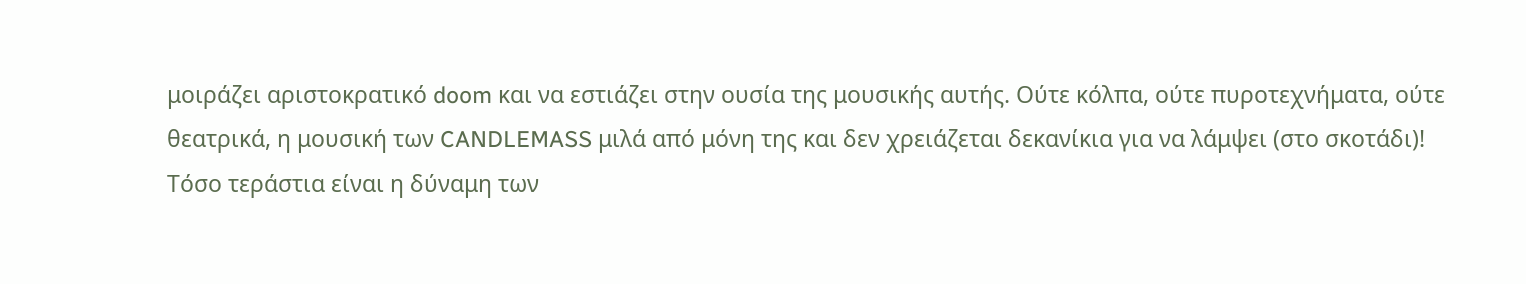μοιράζει αριστοκρατικό doom και να εστιάζει στην ουσία της μουσικής αυτής. Ούτε κόλπα, ούτε πυροτεχνήματα, ούτε θεατρικά, η μουσική των CANDLEMASS μιλά από μόνη της και δεν χρειάζεται δεκανίκια για να λάμψει (στο σκοτάδι)! Τόσο τεράστια είναι η δύναμη των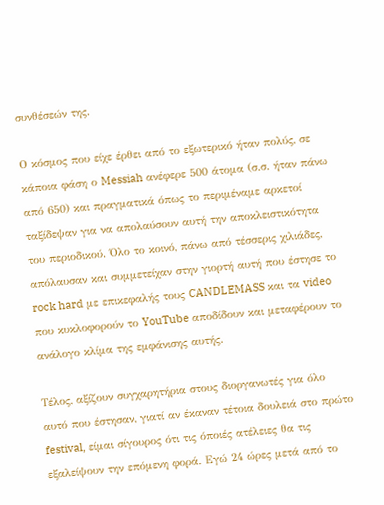συνθέσεών της.

Ο κόσμος που είχε έρθει από το εξωτερικό ήταν πολύς, σε κάποια φάση ο Messiah ανέφερε 500 άτομα (σ.σ. ήταν πάνω από 650) και πραγματικά όπως το περιμέναμε αρκετοί ταξίδεψαν για να απολαύσουν αυτή την αποκλειστικότητα του περιοδικού. Όλο το κοινό, πάνω από τέσσερις χιλιάδες, απόλαυσαν και συμμετείχαν στην γιορτή αυτή που έστησε το rock hard με επικεφαλής τους CANDLEMASS και τα video που κυκλοφορούν το YouTube αποδίδουν και μεταφέρουν το ανάλογο κλίμα της εμφάνισης αυτής.

Τέλος, αξίζουν συγχαρητήρια στους διοργανωτές για όλο αυτό που έστησαν, γιατί αν έκαναν τέτοια δουλειά στο πρώτο festival, είμαι σίγουρος ότι τις όποιές ατέλειες θα τις εξαλείψουν την επόμενη φορά. Εγώ 24 ώρες μετά από το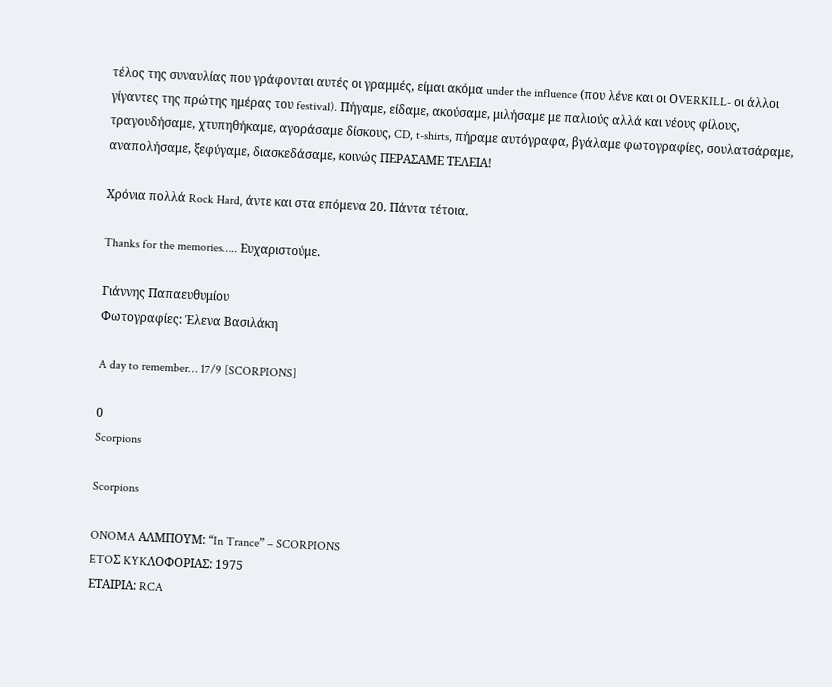τέλος της συναυλίας που γράφονται αυτές οι γραμμές, είμαι ακόμα under the influence (που λένε και οι ΟVERKILL- οι άλλοι γίγαντες της πρώτης ημέρας του festival). Πήγαμε, είδαμε, ακούσαμε, μιλήσαμε με παλιούς αλλά και νέους φίλους, τραγουδήσαμε, χτυπηθήκαμε, αγοράσαμε δίσκους, CD, t-shirts, πήραμε αυτόγραφα, βγάλαμε φωτογραφίες, σουλατσάραμε, αναπολήσαμε, ξεφύγαμε, διασκεδάσαμε, κοινώς ΠΕΡΑΣΑΜΕ ΤΕΛΕΙΑ!

Χρόνια πολλά Rock Hard, άντε και στα επόμενα 20. Πάντα τέτοια.

Thanks for the memories….. Ευχαριστούμε.

Γιάννης Παπαευθυμίου
Φωτογραφίες: Έλενα Βασιλάκη

A day to remember… 17/9 [SCORPIONS]

0
Scorpions

Scorpions

ONOMA ΑΛΜΠΟΥΜ: “In Trance” – SCORPIONS
ETOΣ KYKΛΟΦΟΡΙΑΣ: 1975
ΕΤΑΙΡΙΑ: RCA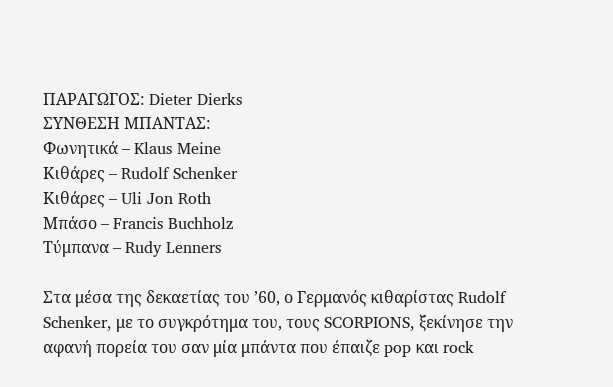ΠΑΡΑΓΩΓΟΣ: Dieter Dierks
ΣΥΝΘΕΣΗ ΜΠΑΝΤΑΣ:
Φωνητικά – Klaus Meine
Κιθάρες – Rudolf Schenker
Κιθάρες – Uli Jon Roth
Mπάσο – Francis Buchholz
Τύμπανα – Rudy Lenners

Στα μέσα της δεκαετίας του ’60, ο Γερμανός κιθαρίστας Rudolf Schenker, με το συγκρότημα του, τους SCORPIONS, ξεκίνησε την αφανή πορεία του σαν μία μπάντα που έπαιζε pop και rock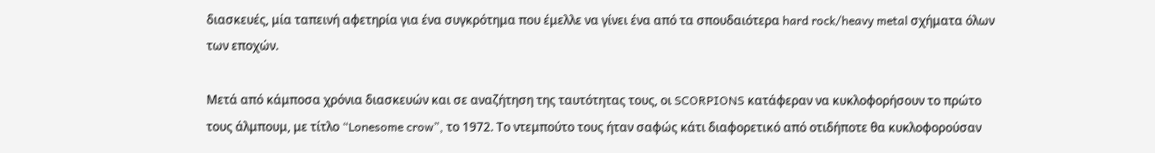διασκευές, μία ταπεινή αφετηρία για ένα συγκρότημα που έμελλε να γίνει ένα από τα σπουδαιότερα hard rock/heavy metal σχήματα όλων των εποχών.

Μετά από κάμποσα χρόνια διασκευών και σε αναζήτηση της ταυτότητας τους, οι SCORPIONS κατάφεραν να κυκλοφορήσουν το πρώτο τους άλμπουμ, με τίτλο “Lonesome crow”, το 1972. Το ντεμπούτο τους ήταν σαφώς κάτι διαφορετικό από οτιδήποτε θα κυκλοφορούσαν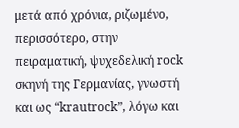μετά από χρόνια, ριζωμένο, περισσότερο, στην πειραματική, ψυχεδελική rock σκηνή της Γερμανίας, γνωστή και ως “krautrock”, λόγω και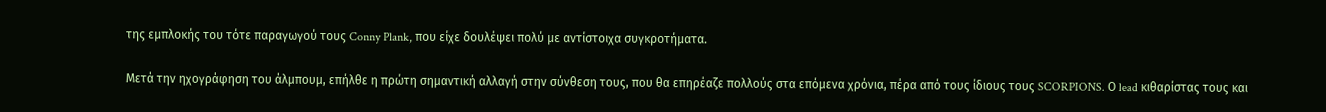της εμπλοκής του τότε παραγωγού τους Conny Plank, που είχε δουλέψει πολύ με αντίστοιχα συγκροτήματα.

Μετά την ηχογράφηση του άλμπουμ, επήλθε η πρώτη σημαντική αλλαγή στην σύνθεση τους, που θα επηρέαζε πολλούς στα επόμενα χρόνια, πέρα από τους ίδιους τους SCORPIONS. Ο lead κιθαρίστας τους και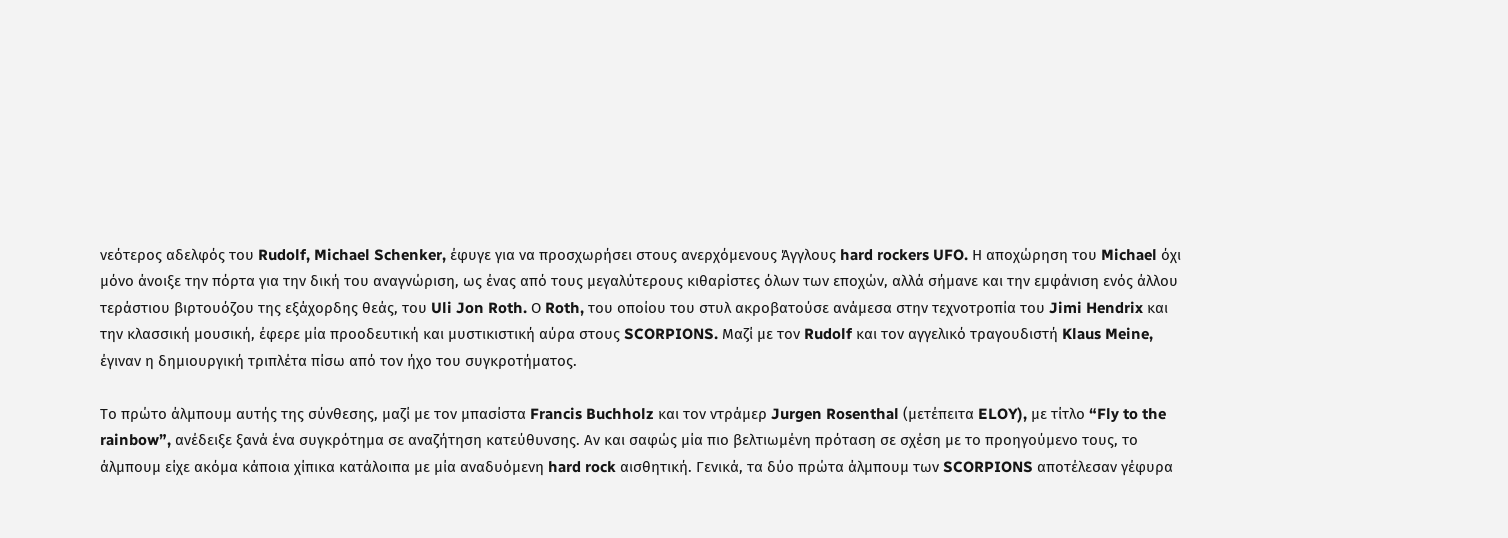νεότερος αδελφός του Rudolf, Michael Schenker, έφυγε για να προσχωρήσει στους ανερχόμενους Άγγλους hard rockers UFO. Η αποχώρηση του Michael όχι μόνο άνοιξε την πόρτα για την δική του αναγνώριση, ως ένας από τους μεγαλύτερους κιθαρίστες όλων των εποχών, αλλά σήμανε και την εμφάνιση ενός άλλου τεράστιου βιρτουόζου της εξάχορδης θεάς, του Uli Jon Roth. Ο Roth, του οποίου του στυλ ακροβατούσε ανάμεσα στην τεχνοτροπία του Jimi Hendrix και την κλασσική μουσική, έφερε μία προοδευτική και μυστικιστική αύρα στους SCORPIONS. Μαζί με τον Rudolf και τον αγγελικό τραγουδιστή Klaus Meine, έγιναν η δημιουργική τριπλέτα πίσω από τον ήχο του συγκροτήματος.

Το πρώτο άλμπουμ αυτής της σύνθεσης, μαζί με τον μπασίστα Francis Buchholz και τον ντράμερ Jurgen Rosenthal (μετέπειτα ELOY), με τίτλο “Fly to the rainbow”, ανέδειξε ξανά ένα συγκρότημα σε αναζήτηση κατεύθυνσης. Αν και σαφώς μία πιο βελτιωμένη πρόταση σε σχέση με το προηγούμενο τους, το άλμπουμ είχε ακόμα κάποια χίπικα κατάλοιπα με μία αναδυόμενη hard rock αισθητική. Γενικά, τα δύο πρώτα άλμπουμ των SCORPIONS αποτέλεσαν γέφυρα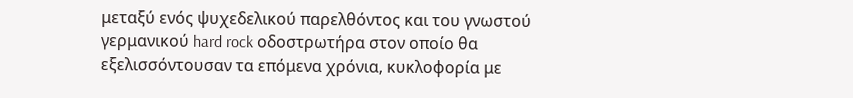μεταξύ ενός ψυχεδελικού παρελθόντος και του γνωστού γερμανικού hard rock οδοστρωτήρα στον οποίο θα εξελισσόντουσαν τα επόμενα χρόνια, κυκλοφορία με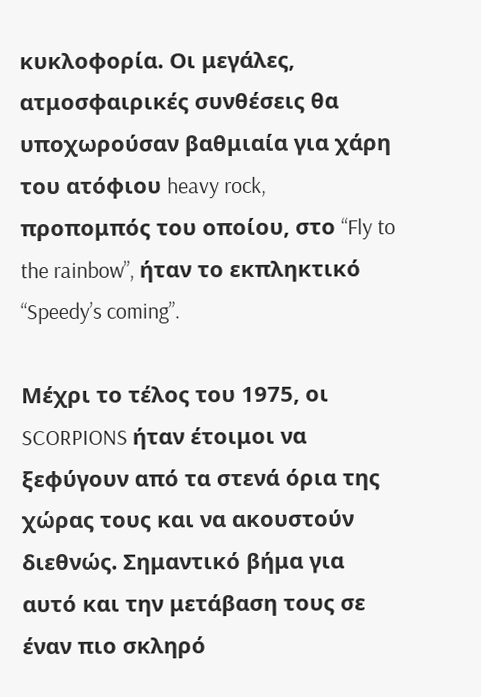κυκλοφορία. Οι μεγάλες, ατμοσφαιρικές συνθέσεις θα υποχωρούσαν βαθμιαία για χάρη του ατόφιου heavy rock, προπομπός του οποίου, στο “Fly to the rainbow”, ήταν το εκπληκτικό “Speedy’s coming”.

Μέχρι το τέλος του 1975, οι SCORPIONS ήταν έτοιμοι να ξεφύγουν από τα στενά όρια της χώρας τους και να ακουστούν διεθνώς. Σημαντικό βήμα για αυτό και την μετάβαση τους σε έναν πιο σκληρό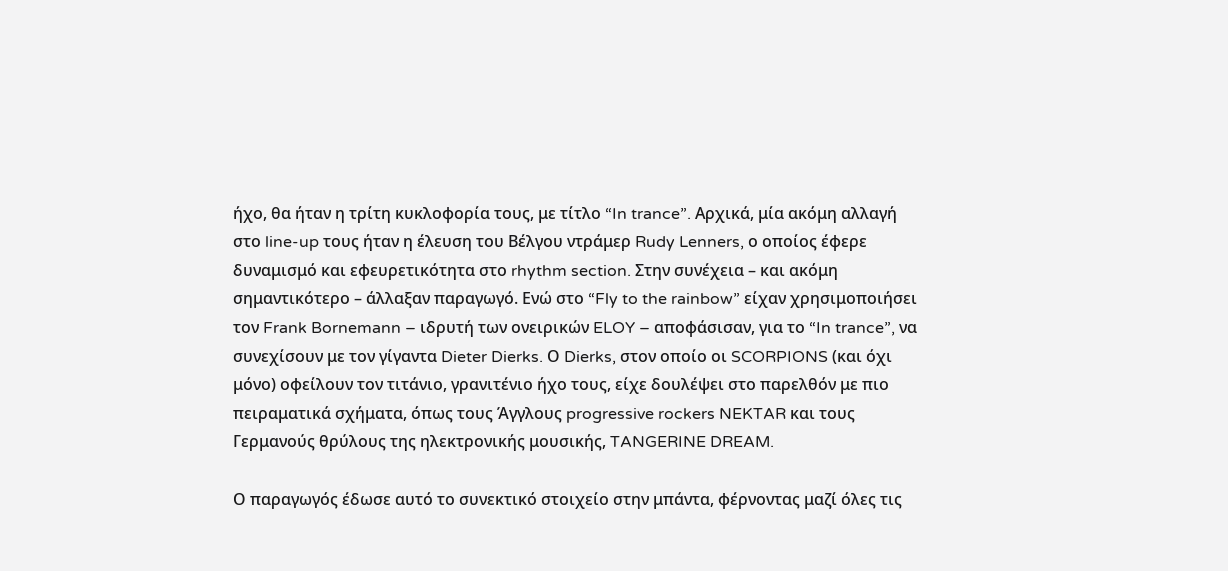ήχο, θα ήταν η τρίτη κυκλοφορία τους, με τίτλο “In trance”. Αρχικά, μία ακόμη αλλαγή στο line-up τους ήταν η έλευση του Βέλγου ντράμερ Rudy Lenners, ο οποίος έφερε δυναμισμό και εφευρετικότητα στο rhythm section. Στην συνέχεια – και ακόμη σημαντικότερο – άλλαξαν παραγωγό. Ενώ στο “Fly to the rainbow” είχαν χρησιμοποιήσει τον Frank Bornemann – ιδρυτή των ονειρικών ELOY – αποφάσισαν, για το “In trance”, να συνεχίσουν με τον γίγαντα Dieter Dierks. Ο Dierks, στον οποίο οι SCORPIONS (και όχι μόνο) οφείλουν τον τιτάνιο, γρανιτένιο ήχο τους, είχε δουλέψει στο παρελθόν με πιο πειραματικά σχήματα, όπως τους Άγγλους progressive rockers NEKTAR και τους Γερμανούς θρύλους της ηλεκτρονικής μουσικής, TANGERINE DREAM.

Ο παραγωγός έδωσε αυτό το συνεκτικό στοιχείο στην μπάντα, φέρνοντας μαζί όλες τις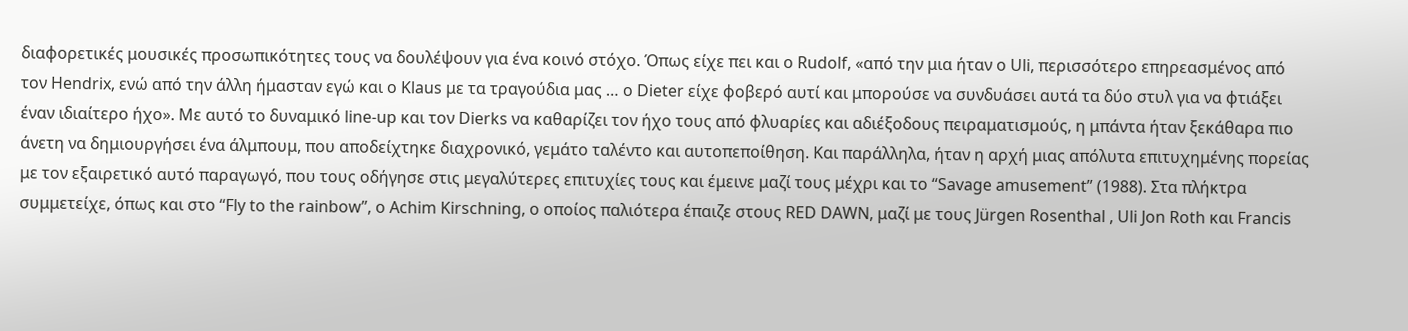διαφορετικές μουσικές προσωπικότητες τους να δουλέψουν για ένα κοινό στόχο. Όπως είχε πει και ο Rudolf, «από την μια ήταν ο Uli, περισσότερο επηρεασμένος από τον Hendrix, ενώ από την άλλη ήμασταν εγώ και ο Klaus με τα τραγούδια μας … ο Dieter είχε φοβερό αυτί και μπορούσε να συνδυάσει αυτά τα δύο στυλ για να φτιάξει έναν ιδιαίτερο ήχο». Με αυτό το δυναμικό line-up και τον Dierks να καθαρίζει τον ήχο τους από φλυαρίες και αδιέξοδους πειραματισμούς, η μπάντα ήταν ξεκάθαρα πιο άνετη να δημιουργήσει ένα άλμπουμ, που αποδείχτηκε διαχρονικό, γεμάτο ταλέντο και αυτοπεποίθηση. Και παράλληλα, ήταν η αρχή μιας απόλυτα επιτυχημένης πορείας με τον εξαιρετικό αυτό παραγωγό, που τους οδήγησε στις μεγαλύτερες επιτυχίες τους και έμεινε μαζί τους μέχρι και το “Savage amusement” (1988). Στα πλήκτρα συμμετείχε, όπως και στο “Fly to the rainbow”, o Achim Kirschning, ο οποίος παλιότερα έπαιζε στους RED DAWN, μαζί με τους Jürgen Rosenthal , Uli Jon Roth και Francis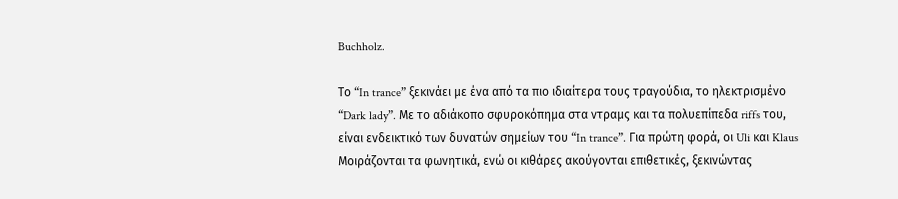Buchholz.

Το “In trance” ξεκινάει με ένα από τα πιο ιδιαίτερα τους τραγούδια, το ηλεκτρισμένο “Dark lady”. Με το αδιάκοπο σφυροκόπημα στα ντραμς και τα πολυεπίπεδα riffs του, είναι ενδεικτικό των δυνατών σημείων του “In trance”. Για πρώτη φορά, οι Uli και Klaus Μοιράζονται τα φωνητικά, ενώ οι κιθάρες ακούγονται επιθετικές, ξεκινώντας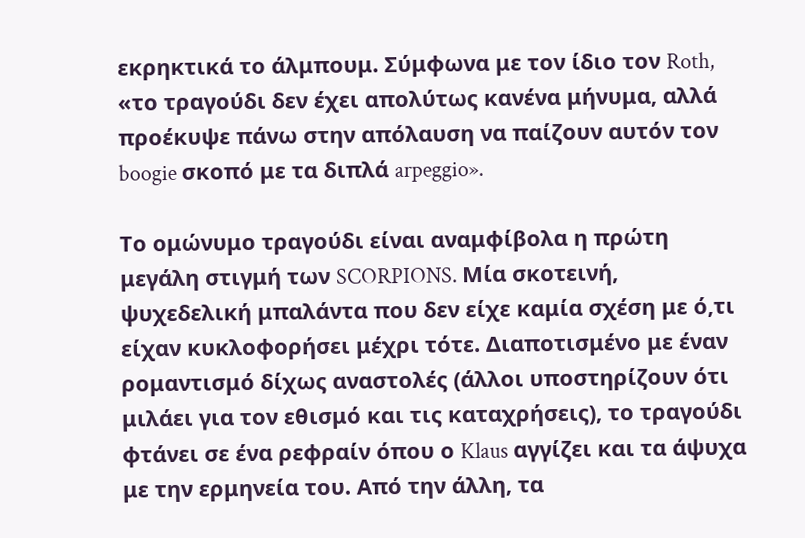εκρηκτικά το άλμπουμ. Σύμφωνα με τον ίδιο τον Roth, «το τραγούδι δεν έχει απολύτως κανένα μήνυμα, αλλά προέκυψε πάνω στην απόλαυση να παίζουν αυτόν τον boogie σκοπό με τα διπλά arpeggio».

Το ομώνυμο τραγούδι είναι αναμφίβολα η πρώτη μεγάλη στιγμή των SCORPIONS. Μία σκοτεινή, ψυχεδελική μπαλάντα που δεν είχε καμία σχέση με ό,τι είχαν κυκλοφορήσει μέχρι τότε. Διαποτισμένο με έναν ρομαντισμό δίχως αναστολές (άλλοι υποστηρίζουν ότι μιλάει για τον εθισμό και τις καταχρήσεις), το τραγούδι φτάνει σε ένα ρεφραίν όπου ο Klaus αγγίζει και τα άψυχα με την ερμηνεία του. Από την άλλη, τα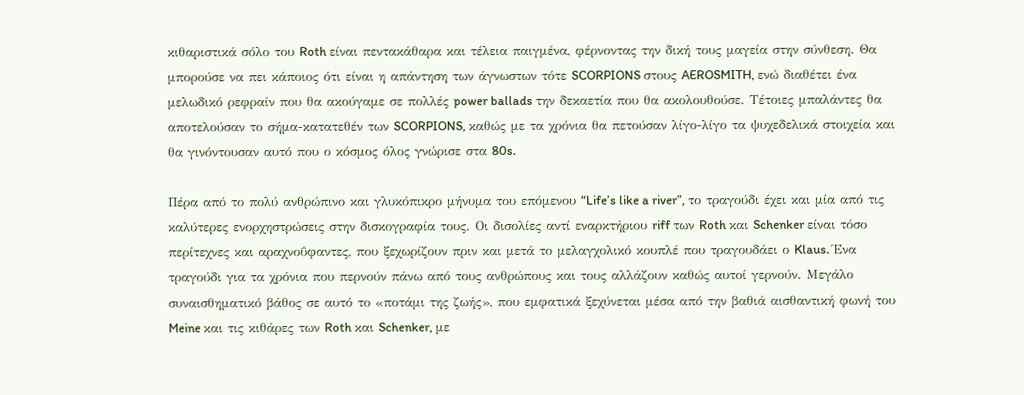κιθαριστικά σόλο του Roth είναι πεντακάθαρα και τέλεια παιγμένα, φέρνοντας την δική τους μαγεία στην σύνθεση. Θα μπορούσε να πει κάποιος ότι είναι η απάντηση των άγνωστων τότε SCORPIONS στους AEROSMITH, ενώ διαθέτει ένα μελωδικό ρεφραίν που θα ακούγαμε σε πολλές power ballads την δεκαετία που θα ακολουθούσε. Τέτοιες μπαλάντες θα αποτελούσαν το σήμα-κατατεθέν των SCORPIONS, καθώς με τα χρόνια θα πετούσαν λίγο-λίγο τα ψυχεδελικά στοιχεία και θα γινόντουσαν αυτό που ο κόσμος όλος γνώρισε στα 80s.

Πέρα από το πολύ ανθρώπινο και γλυκόπικρο μήνυμα του επόμενου “Life’s like a river”, το τραγούδι έχει και μία από τις καλύτερες ενορχηστρώσεις στην δισκογραφία τους. Οι δισολίες αντί εναρκτήριου riff των Roth και Schenker είναι τόσο περίτεχνες και αραχνοΰφαντες, που ξεχωρίζουν πριν και μετά το μελαγχολικό κουπλέ που τραγουδάει ο Klaus. Ένα τραγούδι για τα χρόνια που περνούν πάνω από τους ανθρώπους και τους αλλάζουν καθώς αυτοί γερνούν. Μεγάλο συναισθηματικό βάθος σε αυτό το «ποτάμι της ζωής», που εμφατικά ξεχύνεται μέσα από την βαθιά αισθαντική φωνή του Meine και τις κιθάρες των Roth και Schenker, με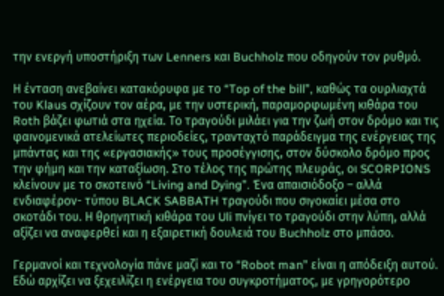την ενεργή υποστήριξη των Lenners και Buchholz που οδηγούν τον ρυθμό.

Η ένταση ανεβαίνει κατακόρυφα με το “Top of the bill”, καθώς τα ουρλιαχτά του Klaus σχίζουν τον αέρα, με την υστερική, παραμορφωμένη κιθάρα του Roth βάζει φωτιά στα ηχεία. Το τραγούδι μιλάει για την ζωή στον δρόμο και τις φαινομενικά ατελείωτες περιοδείες, τρανταχτό παράδειγμα της ενέργειας της μπάντας και της «εργασιακής» τους προσέγγισης, στον δύσκολο δρόμο προς την φήμη και την καταξίωση. Στο τέλος της πρώτης πλευράς, οι SCORPIONS κλείνουν με το σκοτεινό “Living and Dying”. Ένα απαισιόδοξο – αλλά ενδιαφέρον- τύπου BLACK SABBATH τραγούδι που σιγοκαίει μέσα στο σκοτάδι του. Η θρηνητική κιθάρα του Uli πνίγει το τραγούδι στην λύπη, αλλά αξίζει να αναφερθεί και η εξαιρετική δουλειά του Buchholz στο μπάσο.

Γερμανοί και τεχνολογία πάνε μαζί και το “Robot man” είναι η απόδειξη αυτού. Εδώ αρχίζει να ξεχειλίζει η ενέργεια του συγκροτήματος, με γρηγορότερο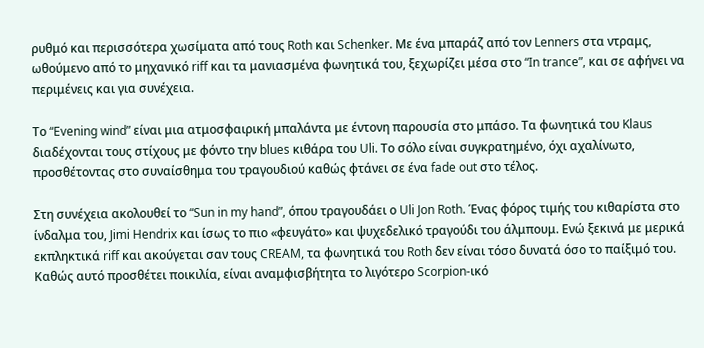ρυθμό και περισσότερα χωσίματα από τους Roth και Schenker. Με ένα μπαράζ από τον Lenners στα ντραμς, ωθούμενο από το μηχανικό riff και τα μανιασμένα φωνητικά του, ξεχωρίζει μέσα στο “In trance”, και σε αφήνει να περιμένεις και για συνέχεια.

Το “Evening wind” είναι μια ατμοσφαιρική μπαλάντα με έντονη παρουσία στο μπάσο. Τα φωνητικά του Klaus διαδέχονται τους στίχους με φόντο την blues κιθάρα του Uli. Το σόλο είναι συγκρατημένο, όχι αχαλίνωτο, προσθέτοντας στο συναίσθημα του τραγουδιού καθώς φτάνει σε ένα fade out στο τέλος.

Στη συνέχεια ακολουθεί το “Sun in my hand”, όπου τραγουδάει ο Uli Jon Roth. Ένας φόρος τιμής του κιθαρίστα στο ίνδαλμα του, Jimi Hendrix και ίσως το πιο «φευγάτο» και ψυχεδελικό τραγούδι του άλμπουμ. Ενώ ξεκινά με μερικά εκπληκτικά riff και ακούγεται σαν τους CREAM, τα φωνητικά του Roth δεν είναι τόσο δυνατά όσο το παίξιμό του. Καθώς αυτό προσθέτει ποικιλία, είναι αναμφισβήτητα το λιγότερο Scorpion-ικό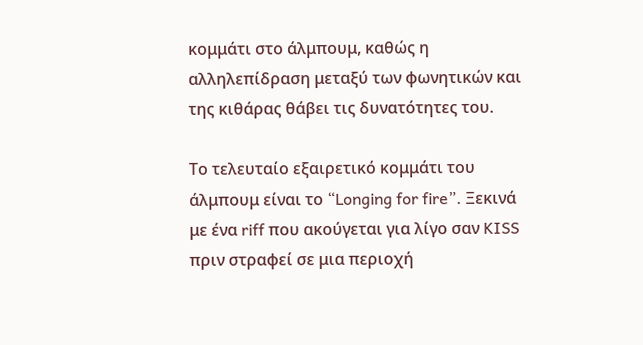κομμάτι στο άλμπουμ, καθώς η αλληλεπίδραση μεταξύ των φωνητικών και της κιθάρας θάβει τις δυνατότητες του.

Το τελευταίο εξαιρετικό κομμάτι του άλμπουμ είναι το “Longing for fire”. Ξεκινά με ένα riff που ακούγεται για λίγο σαν KISS πριν στραφεί σε μια περιοχή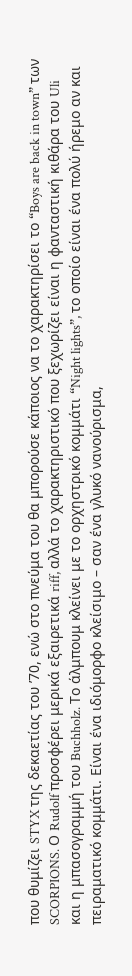που θυμίζει STYX της δεκαετίας του ’70, ενώ στο πνεύμα του θα μπορούσε κάποιος να το χαρακτηρίσει το “Boys are back in town” των SCORPIONS. Ο Rudolf προσφέρει μερικά εξαιρετικά riff, αλλά το χαρακτηριστικό που ξεχωρίζει είναι η φανταστική κιθάρα του Uli και η μπασογραμμή του Buchholz. Το άλμπουμ κλείνει με το ορχηστρικό κομμάτι “Night lights”, το οποίο είναι ένα πολύ ήρεμο αν και πειραματικό κομμάτι. Είναι ένα ιδιόμορφο κλείσιμο – σαν ένα γλυκό νανούρισμα,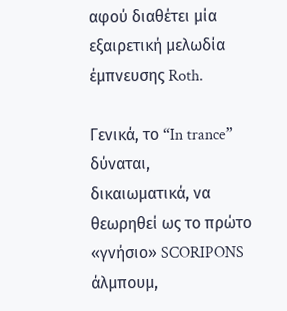αφού διαθέτει μία εξαιρετική μελωδία έμπνευσης Roth.

Γενικά, το “In trance” δύναται, δικαιωματικά, να θεωρηθεί ως το πρώτο «γνήσιο» SCORIPONS άλμπουμ,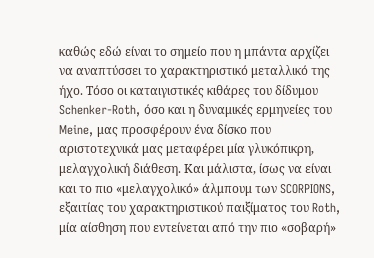καθώς εδώ είναι το σημείο που η μπάντα αρχίζει να αναπτύσσει το χαρακτηριστικό μεταλλικό της ήχο. Τόσο οι καταιγιστικές κιθάρες του δίδυμου Schenker-Roth, όσο και η δυναμικές ερμηνείες του Meine, μας προσφέρουν ένα δίσκο που αριστοτεχνικά μας μεταφέρει μία γλυκόπικρη, μελαγχολική διάθεση. Και μάλιστα, ίσως να είναι και το πιο «μελαγχολικό» άλμπουμ των SCORPIONS, εξαιτίας του χαρακτηριστικού παιξίματος του Roth, μία αίσθηση που εντείνεται από την πιο «σοβαρή»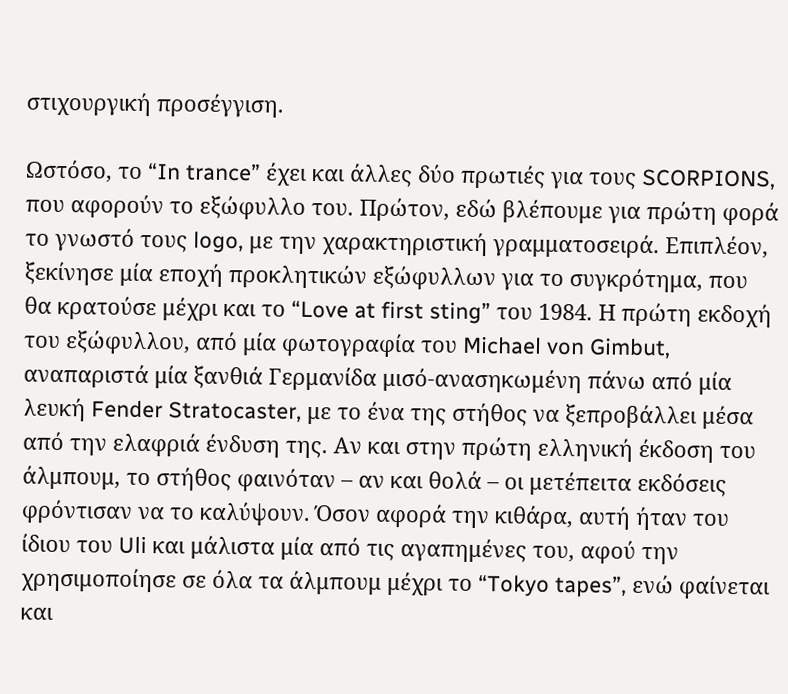στιχουργική προσέγγιση.

Ωστόσο, το “In trance” έχει και άλλες δύο πρωτιές για τους SCORPIONS, που αφορούν το εξώφυλλο του. Πρώτον, εδώ βλέπουμε για πρώτη φορά το γνωστό τους logo, με την χαρακτηριστική γραμματοσειρά. Επιπλέον, ξεκίνησε μία εποχή προκλητικών εξώφυλλων για το συγκρότημα, που θα κρατούσε μέχρι και το “Love at first sting” του 1984. Η πρώτη εκδοχή του εξώφυλλου, από μία φωτογραφία του Michael von Gimbut, αναπαριστά μία ξανθιά Γερμανίδα μισό-ανασηκωμένη πάνω από μία λευκή Fender Stratocaster, με το ένα της στήθος να ξεπροβάλλει μέσα από την ελαφριά ένδυση της. Αν και στην πρώτη ελληνική έκδοση του άλμπουμ, το στήθος φαινόταν – αν και θολά – οι μετέπειτα εκδόσεις φρόντισαν να το καλύψουν. Όσον αφορά την κιθάρα, αυτή ήταν του ίδιου του Uli και μάλιστα μία από τις αγαπημένες του, αφού την χρησιμοποίησε σε όλα τα άλμπουμ μέχρι το “Tokyo tapes”, ενώ φαίνεται και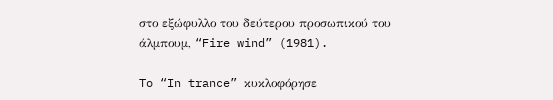στο εξώφυλλο του δεύτερου προσωπικού του άλμπουμ, “Fire wind” (1981).

To “In trance” κυκλοφόρησε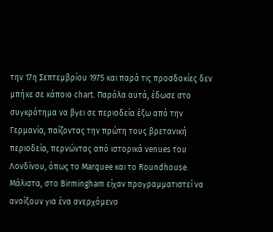την 17η Σεπτεμβρίου 1975 και παρά τις προσδοκίες δεν μπήκε σε κάποιο chart. Παρόλα αυτά, έδωσε στο συγκρότημα να βγει σε περιοδεία έξω από την Γερμανία, παίζοντας την πρώτη τους βρετανική περιοδεία, περνώντας από ιστορικά venues του Λονδίνου, όπως το Marquee και το Roundhouse. Μάλιστα, στο Birmingham είχαν προγραμματιστεί να ανοίξουν για ένα ανερχόμενο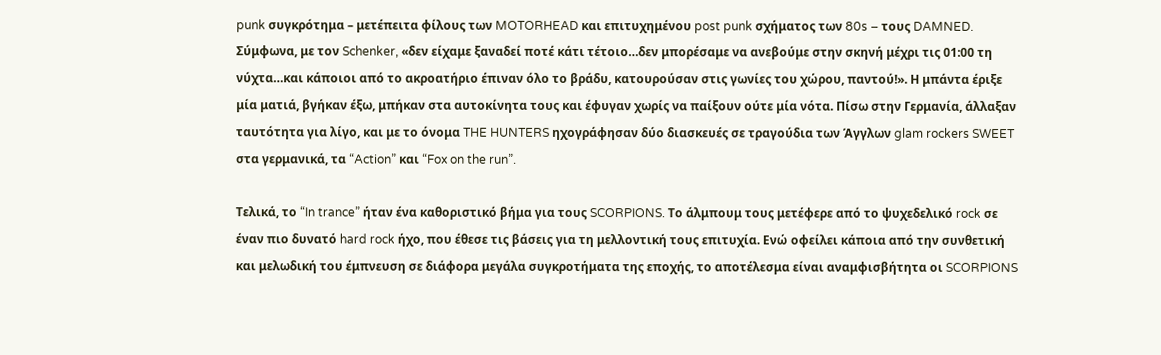punk συγκρότημα – μετέπειτα φίλους των MOTORHEAD και επιτυχημένου post punk σχήματος των 80s – τους DAMNED. Σύμφωνα, με τον Schenker, «δεν είχαμε ξαναδεί ποτέ κάτι τέτοιο…δεν μπορέσαμε να ανεβούμε στην σκηνή μέχρι τις 01:00 τη νύχτα…και κάποιοι από το ακροατήριο έπιναν όλο το βράδυ, κατουρούσαν στις γωνίες του χώρου, παντού!». Η μπάντα έριξε μία ματιά, βγήκαν έξω, μπήκαν στα αυτοκίνητα τους και έφυγαν χωρίς να παίξουν ούτε μία νότα. Πίσω στην Γερμανία, άλλαξαν ταυτότητα για λίγο, και με το όνομα THE HUNTERS ηχογράφησαν δύο διασκευές σε τραγούδια των Άγγλων glam rockers SWEET στα γερμανικά, τα “Action” και “Fox on the run”.

Τελικά, το “In trance” ήταν ένα καθοριστικό βήμα για τους SCORPIONS. Το άλμπουμ τους μετέφερε από το ψυχεδελικό rock σε έναν πιο δυνατό hard rock ήχο, που έθεσε τις βάσεις για τη μελλοντική τους επιτυχία. Ενώ οφείλει κάποια από την συνθετική και μελωδική του έμπνευση σε διάφορα μεγάλα συγκροτήματα της εποχής, το αποτέλεσμα είναι αναμφισβήτητα οι SCORPIONS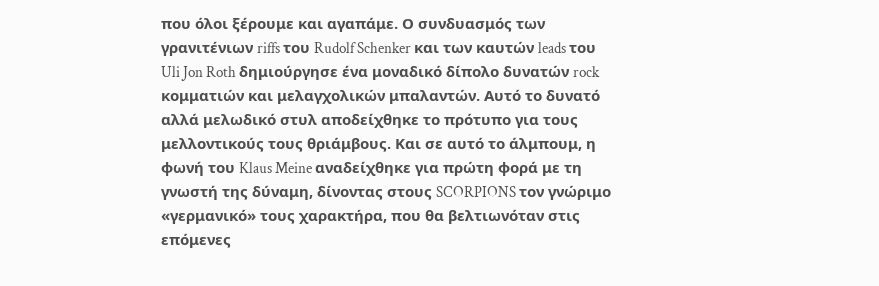που όλοι ξέρουμε και αγαπάμε. Ο συνδυασμός των γρανιτένιων riffs του Rudolf Schenker και των καυτών leads του Uli Jon Roth δημιούργησε ένα μοναδικό δίπολο δυνατών rock κομματιών και μελαγχολικών μπαλαντών. Αυτό το δυνατό αλλά μελωδικό στυλ αποδείχθηκε το πρότυπο για τους μελλοντικούς τους θριάμβους. Και σε αυτό το άλμπουμ, η φωνή του Klaus Meine αναδείχθηκε για πρώτη φορά με τη γνωστή της δύναμη, δίνοντας στους SCORPIONS τον γνώριμο «γερμανικό» τους χαρακτήρα, που θα βελτιωνόταν στις επόμενες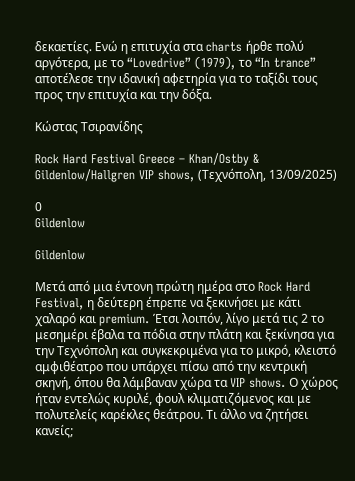δεκαετίες. Ενώ η επιτυχία στα charts ήρθε πολύ αργότερα, με το “Lovedrive” (1979), το “In trance” αποτέλεσε την ιδανική αφετηρία για το ταξίδι τους προς την επιτυχία και την δόξα.

Κώστας Τσιρανίδης

Rock Hard Festival Greece – Khan/Ostby & Gildenlow/Hallgren VIP shows, (Τεχνόπολη, 13/09/2025)

0
Gildenlow

Gildenlow

Μετά από μια έντονη πρώτη ημέρα στο Rock Hard Festival, η δεύτερη έπρεπε να ξεκινήσει με κάτι χαλαρό και premium. Έτσι λοιπόν, λίγο μετά τις 2 το μεσημέρι έβαλα τα πόδια στην πλάτη και ξεκίνησα για την Τεχνόπολη και συγκεκριμένα για το μικρό, κλειστό αμφιθέατρο που υπάρχει πίσω από την κεντρική σκηνή, όπου θα λάμβαναν χώρα τα VIP shows. Ο χώρος ήταν εντελώς κυριλέ, φουλ κλιματιζόμενος και με πολυτελείς καρέκλες θεάτρου. Τι άλλο να ζητήσει κανείς;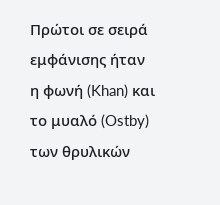Πρώτοι σε σειρά εμφάνισης ήταν η φωνή (Khan) και το μυαλό (Ostby) των θρυλικών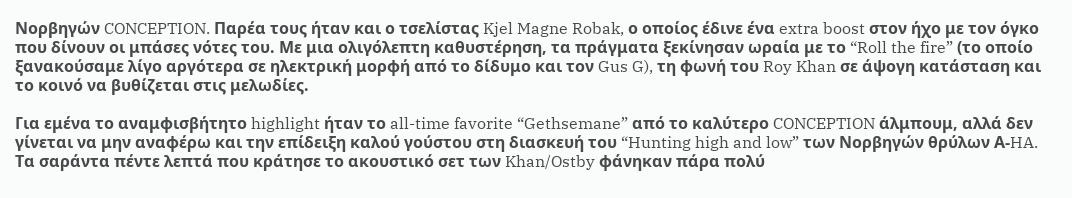Νορβηγών CONCEPTION. Παρέα τους ήταν και ο τσελίστας Kjel Magne Robak, ο οποίος έδινε ένα extra boost στον ήχο με τον όγκο που δίνουν οι μπάσες νότες του. Με μια ολιγόλεπτη καθυστέρηση, τα πράγματα ξεκίνησαν ωραία με το “Roll the fire” (το οποίο ξανακούσαμε λίγο αργότερα σε ηλεκτρική μορφή από το δίδυμο και τον Gus G), τη φωνή του Roy Khan σε άψογη κατάσταση και το κοινό να βυθίζεται στις μελωδίες.

Για εμένα το αναμφισβήτητο highlight ήταν το all-time favorite “Gethsemane” από το καλύτερο CONCEPTION άλμπουμ, αλλά δεν γίνεται να μην αναφέρω και την επίδειξη καλού γούστου στη διασκευή του “Hunting high and low” των Νορβηγών θρύλων Α-HA. Τα σαράντα πέντε λεπτά που κράτησε το ακουστικό σετ των Khan/Ostby φάνηκαν πάρα πολύ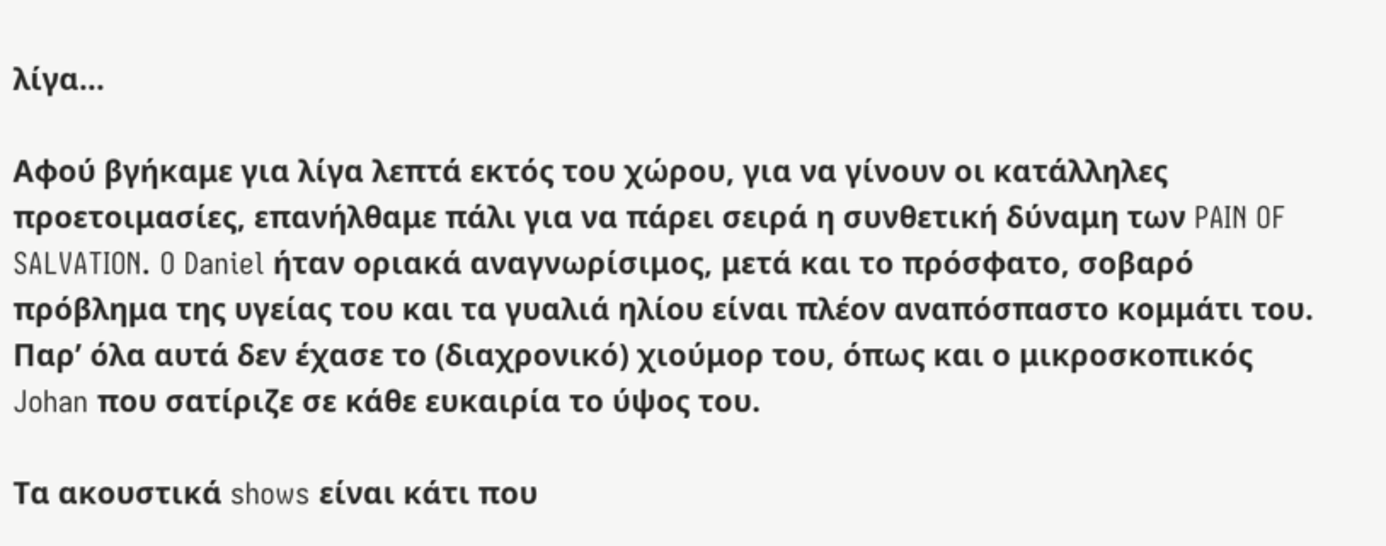λίγα…

Αφού βγήκαμε για λίγα λεπτά εκτός του χώρου, για να γίνουν οι κατάλληλες προετοιμασίες, επανήλθαμε πάλι για να πάρει σειρά η συνθετική δύναμη των PAIN OF SALVATION. O Daniel ήταν οριακά αναγνωρίσιμος, μετά και το πρόσφατο, σοβαρό πρόβλημα της υγείας του και τα γυαλιά ηλίου είναι πλέον αναπόσπαστο κομμάτι του. Παρ’ όλα αυτά δεν έχασε το (διαχρονικό) χιούμορ του, όπως και ο μικροσκοπικός Johan που σατίριζε σε κάθε ευκαιρία το ύψος του.

Τα ακουστικά shows είναι κάτι που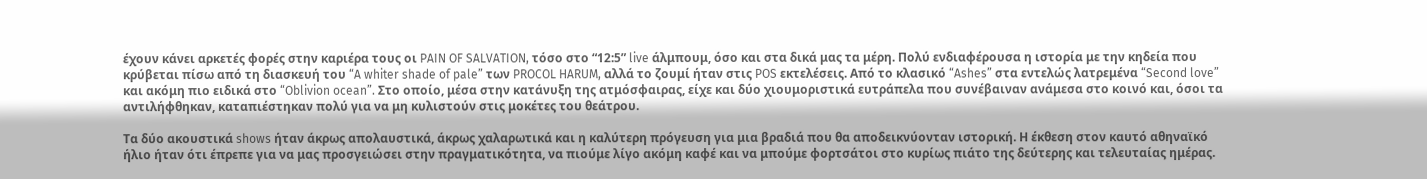έχουν κάνει αρκετές φορές στην καριέρα τους οι PAIN OF SALVATION, τόσο στο “12:5” live άλμπουμ, όσο και στα δικά μας τα μέρη. Πολύ ενδιαφέρουσα η ιστορία με την κηδεία που κρύβεται πίσω από τη διασκευή του “A whiter shade of pale” των PROCOL HARUM, αλλά το ζουμί ήταν στις POS εκτελέσεις. Από το κλασικό “Ashes” στα εντελώς λατρεμένα “Second love” και ακόμη πιο ειδικά στο “Oblivion ocean”. Στο οποίο, μέσα στην κατάνυξη της ατμόσφαιρας, είχε και δύο χιουμοριστικά ευτράπελα που συνέβαιναν ανάμεσα στο κοινό και, όσοι τα αντιλήφθηκαν, καταπιέστηκαν πολύ για να μη κυλιστούν στις μοκέτες του θεάτρου.

Τα δύο ακουστικά shows ήταν άκρως απολαυστικά, άκρως χαλαρωτικά και η καλύτερη πρόγευση για μια βραδιά που θα αποδεικνύονταν ιστορική. Η έκθεση στον καυτό αθηναϊκό ήλιο ήταν ότι έπρεπε για να μας προσγειώσει στην πραγματικότητα, να πιούμε λίγο ακόμη καφέ και να μπούμε φορτσάτοι στο κυρίως πιάτο της δεύτερης και τελευταίας ημέρας.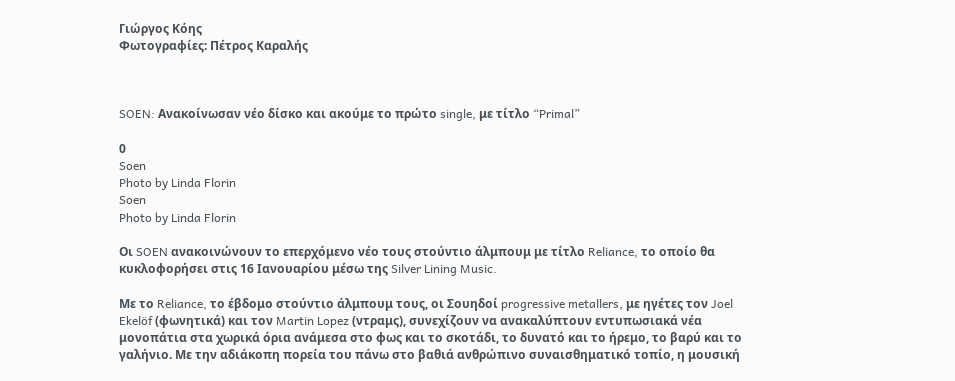Γιώργος Κόης
Φωτογραφίες: Πέτρος Καραλής



SOEN: Ανακοίνωσαν νέο δίσκο και ακούμε το πρώτο single, με τίτλο “Primal”

0
Soen
Photo by Linda Florin
Soen
Photo by Linda Florin

Οι SOEN ανακοινώνουν το επερχόμενο νέο τους στούντιο άλμπουμ με τίτλο Reliance, το οποίο θα κυκλοφορήσει στις 16 Ιανουαρίου μέσω της Silver Lining Music.

Με το Reliance, το έβδομο στούντιο άλμπουμ τους, οι Σουηδοί progressive metallers, με ηγέτες τον Joel Ekelöf (φωνητικά) και τον Martin Lopez (ντραμς), συνεχίζουν να ανακαλύπτουν εντυπωσιακά νέα μονοπάτια στα χωρικά όρια ανάμεσα στο φως και το σκοτάδι, το δυνατό και το ήρεμο, το βαρύ και το γαλήνιο. Με την αδιάκοπη πορεία του πάνω στο βαθιά ανθρώπινο συναισθηματικό τοπίο, η μουσική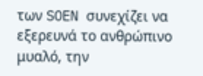των SOEN συνεχίζει να εξερευνά το ανθρώπινο μυαλό, την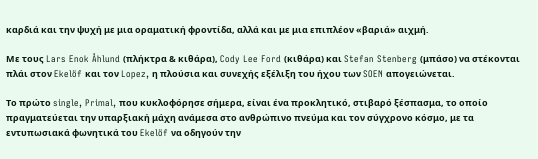καρδιά και την ψυχή με μια οραματική φροντίδα, αλλά και με μια επιπλέον «βαριά» αιχμή.

Με τους Lars Enok Åhlund (πλήκτρα & κιθάρα), Cody Lee Ford (κιθάρα) και Stefan Stenberg (μπάσο) να στέκονται πλάι στον Ekelöf και τον Lopez, η πλούσια και συνεχής εξέλιξη του ήχου των SOEN απογειώνεται.

Το πρώτο single, Primal, που κυκλοφόρησε σήμερα, είναι ένα προκλητικό, στιβαρό ξέσπασμα, το οποίο πραγματεύεται την υπαρξιακή μάχη ανάμεσα στο ανθρώπινο πνεύμα και τον σύγχρονο κόσμο, με τα εντυπωσιακά φωνητικά του Ekelöf να οδηγούν την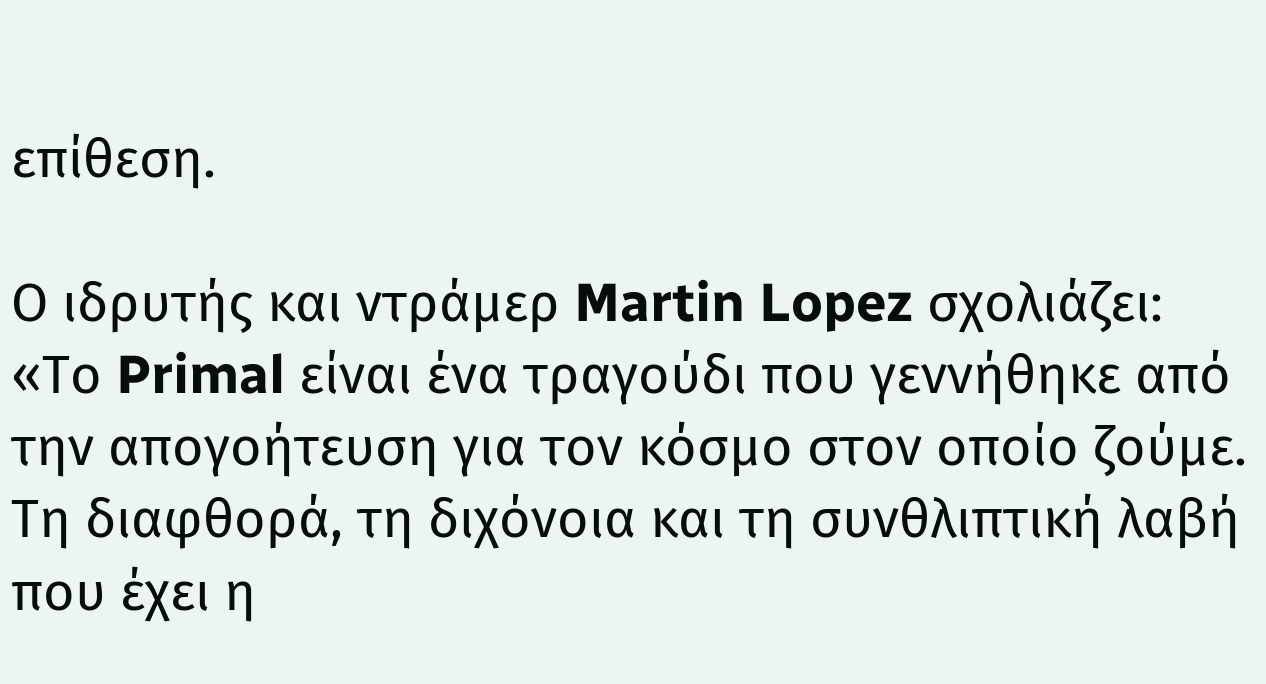επίθεση.

Ο ιδρυτής και ντράμερ Martin Lopez σχολιάζει:
«Το Primal είναι ένα τραγούδι που γεννήθηκε από την απογοήτευση για τον κόσμο στον οποίο ζούμε. Τη διαφθορά, τη διχόνοια και τη συνθλιπτική λαβή που έχει η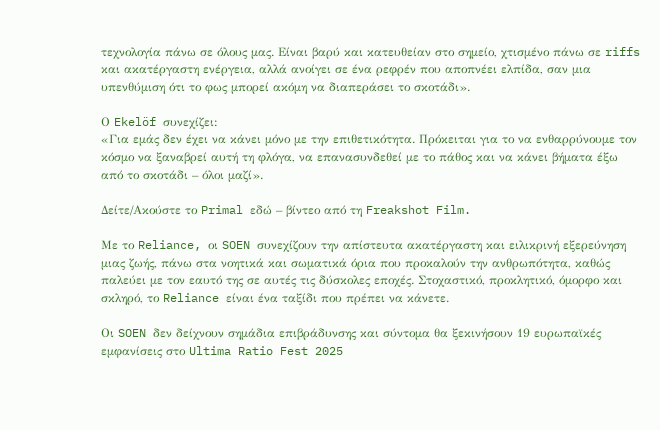τεχνολογία πάνω σε όλους μας. Είναι βαρύ και κατευθείαν στο σημείο, χτισμένο πάνω σε riffs και ακατέργαστη ενέργεια, αλλά ανοίγει σε ένα ρεφρέν που αποπνέει ελπίδα, σαν μια υπενθύμιση ότι το φως μπορεί ακόμη να διαπεράσει το σκοτάδι».

Ο Ekelöf συνεχίζει:
«Για εμάς δεν έχει να κάνει μόνο με την επιθετικότητα. Πρόκειται για το να ενθαρρύνουμε τον κόσμο να ξαναβρεί αυτή τη φλόγα, να επανασυνδεθεί με το πάθος και να κάνει βήματα έξω από το σκοτάδι – όλοι μαζί».

Δείτε/Ακούστε το Primal εδώ – βίντεο από τη Freakshot Film.

Με το Reliance, οι SOEN συνεχίζουν την απίστευτα ακατέργαστη και ειλικρινή εξερεύνηση μιας ζωής, πάνω στα νοητικά και σωματικά όρια που προκαλούν την ανθρωπότητα, καθώς παλεύει με τον εαυτό της σε αυτές τις δύσκολες εποχές. Στοχαστικό, προκλητικό, όμορφο και σκληρό, το Reliance είναι ένα ταξίδι που πρέπει να κάνετε.

Οι SOEN δεν δείχνουν σημάδια επιβράδυνσης και σύντομα θα ξεκινήσουν 19 ευρωπαϊκές εμφανίσεις στο Ultima Ratio Fest 2025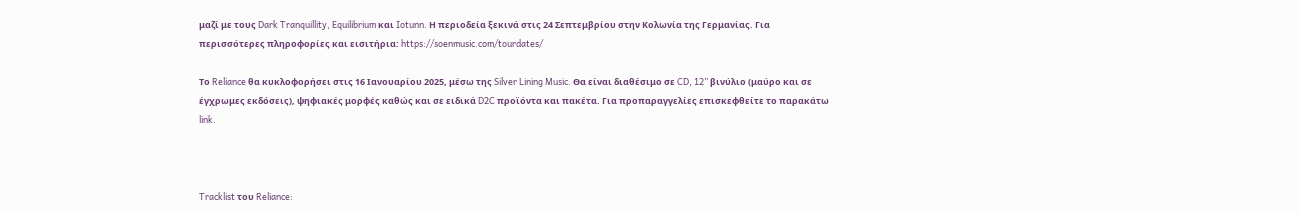μαζί με τους Dark Tranquillity, Equilibrium και Iotunn. Η περιοδεία ξεκινά στις 24 Σεπτεμβρίου στην Κολωνία της Γερμανίας. Για περισσότερες πληροφορίες και εισιτήρια: https://soenmusic.com/tourdates/

Το Reliance θα κυκλοφορήσει στις 16 Ιανουαρίου 2025, μέσω της Silver Lining Music. Θα είναι διαθέσιμο σε CD, 12” βινύλιο (μαύρο και σε έγχρωμες εκδόσεις), ψηφιακές μορφές καθώς και σε ειδικά D2C προϊόντα και πακέτα. Για προπαραγγελίες επισκεφθείτε το παρακάτω link.



Tracklist του Reliance: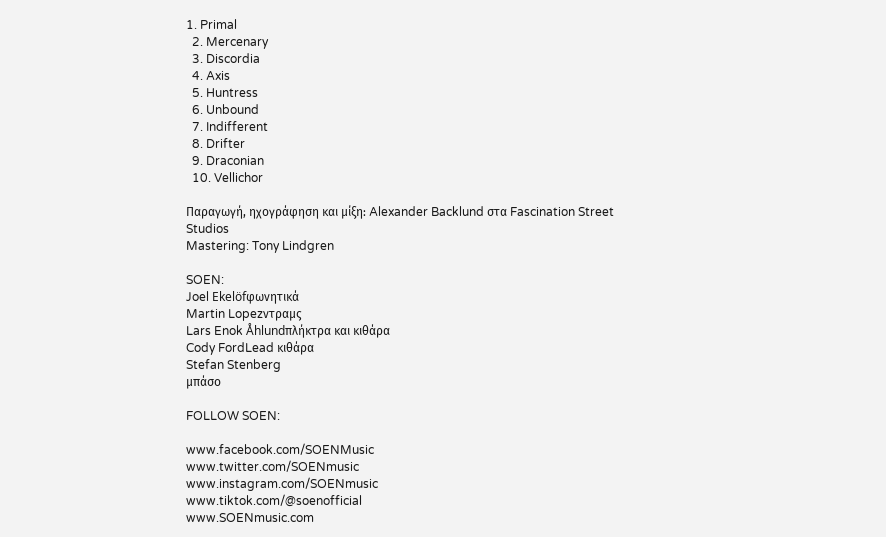1. Primal
  2. Mercenary
  3. Discordia
  4. Axis
  5. Huntress
  6. Unbound
  7. Indifferent
  8. Drifter
  9. Draconian
  10. Vellichor

Παραγωγή, ηχογράφηση και μίξη: Alexander Backlund στα Fascination Street Studios
Mastering: Tony Lindgren

SOEN:
Joel Ekelöfφωνητικά
Martin Lopezντραμς
Lars Enok Åhlundπλήκτρα και κιθάρα
Cody FordLead κιθάρα
Stefan Stenberg
μπάσο

FOLLOW SOEN:

www.facebook.com/SOENMusic
www.twitter.com/SOENmusic
www.instagram.com/SOENmusic
www.tiktok.com/@soenofficial
www.SOENmusic.com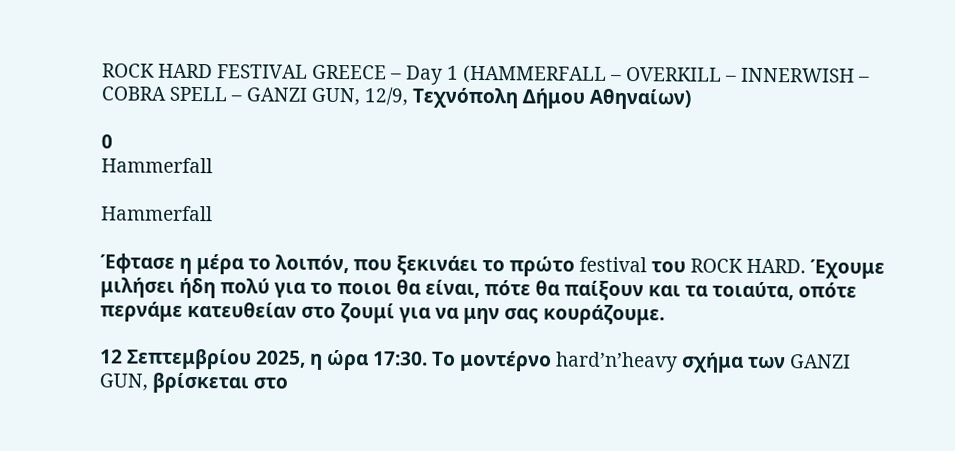ROCK HARD FESTIVAL GREECE – Day 1 (HAMMERFALL – OVERKILL – INNERWISH – COBRA SPELL – GANZI GUN, 12/9, Τεχνόπολη Δήμου Αθηναίων)

0
Hammerfall

Hammerfall

Έφτασε η μέρα το λοιπόν, που ξεκινάει το πρώτο festival του ROCK HARD. Έχουμε μιλήσει ήδη πολύ για το ποιοι θα είναι, πότε θα παίξουν και τα τοιαύτα, οπότε περνάμε κατευθείαν στο ζουμί για να μην σας κουράζουμε.

12 Σεπτεμβρίου 2025, η ώρα 17:30. Το μοντέρνο hard’n’heavy σχήμα των GANZI GUN, βρίσκεται στο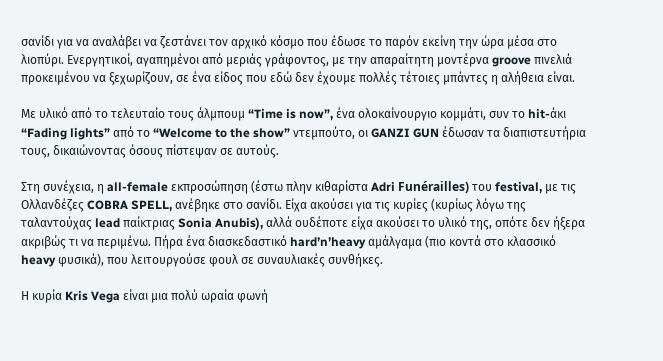σανίδι για να αναλάβει να ζεστάνει τον αρχικό κόσμο που έδωσε το παρόν εκείνη την ώρα μέσα στο λιοπύρι. Ενεργητικοί, αγαπημένοι από μεριάς γράφοντος, με την απαραίτητη μοντέρνα groove πινελιά προκειμένου να ξεχωρίζουν, σε ένα είδος που εδώ δεν έχουμε πολλές τέτοιες μπάντες η αλήθεια είναι.

Με υλικό από το τελευταίο τους άλμπουμ “Time is now”, ένα ολοκαίνουργιο κομμάτι, συν το hit-άκι “Fading lights” από το “Welcome to the show” ντεμπούτο, οι GANZI GUN έδωσαν τα διαπιστευτήρια τους, δικαιώνοντας όσους πίστεψαν σε αυτούς.

Στη συνέχεια, η all-female εκπροσώπηση (έστω πλην κιθαρίστα Adri Funérailles) του festival, με τις Ολλανδέζες COBRA SPELL, ανέβηκε στο σανίδι. Είχα ακούσει για τις κυρίες (κυρίως λόγω της ταλαντούχας lead παίκτριας Sonia Anubis), αλλά ουδέποτε είχα ακούσει το υλικό της, οπότε δεν ήξερα ακριβώς τι να περιμένω. Πήρα ένα διασκεδαστικό hard’n’heavy αμάλγαμα (πιο κοντά στο κλασσικό heavy φυσικά), που λειτουργούσε φουλ σε συναυλιακές συνθήκες.

Η κυρία Kris Vega είναι μια πολύ ωραία φωνή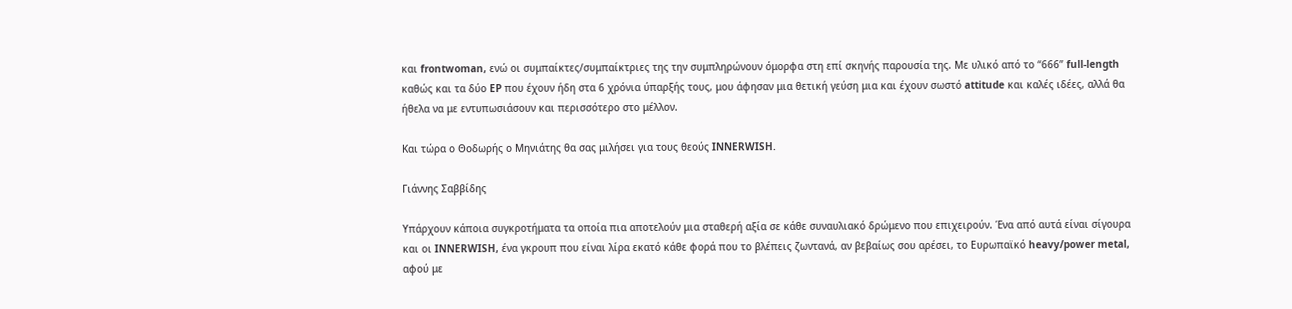και frontwoman, ενώ οι συμπαίκτες/συμπαίκτριες της την συμπληρώνουν όμορφα στη επί σκηνής παρουσία της. Με υλικό από το “666” full-length καθώς και τα δύο EP που έχουν ήδη στα 6 χρόνια ύπαρξής τους, μου άφησαν μια θετική γεύση μια και έχουν σωστό attitude και καλές ιδέες, αλλά θα ήθελα να με εντυπωσιάσουν και περισσότερο στο μέλλον.

Και τώρα ο Θοδωρής ο Μηνιάτης θα σας μιλήσει για τους θεούς INNERWISH.

Γιάννης Σαββίδης

Υπάρχουν κάποια συγκροτήματα τα οποία πια αποτελούν μια σταθερή αξία σε κάθε συναυλιακό δρώμενο που επιχειρούν. Ένα από αυτά είναι σίγουρα και οι INNERWISH, ένα γκρουπ που είναι λίρα εκατό κάθε φορά που το βλέπεις ζωντανά, αν βεβαίως σου αρέσει, το Ευρωπαϊκό heavy/power metal, αφού με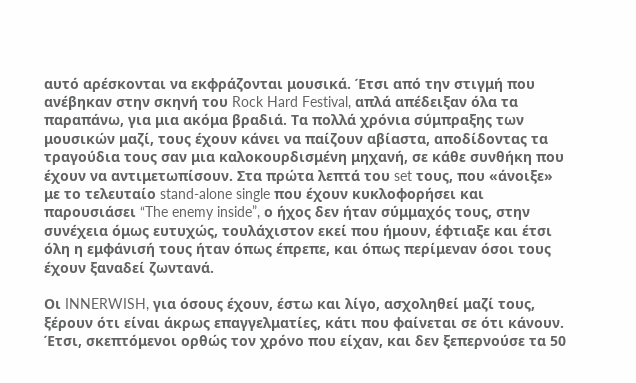αυτό αρέσκονται να εκφράζονται μουσικά. Έτσι από την στιγμή που ανέβηκαν στην σκηνή του Rock Hard Festival, απλά απέδειξαν όλα τα παραπάνω, για μια ακόμα βραδιά. Τα πολλά χρόνια σύμπραξης των μουσικών μαζί, τους έχουν κάνει να παίζουν αβίαστα, αποδίδοντας τα τραγούδια τους σαν μια καλοκουρδισμένη μηχανή, σε κάθε συνθήκη που έχουν να αντιμετωπίσουν. Στα πρώτα λεπτά του set τους, που «άνοιξε» με το τελευταίο stand-alone single που έχουν κυκλοφορήσει και παρουσιάσει “The enemy inside”, ο ήχος δεν ήταν σύμμαχός τους, στην συνέχεια όμως ευτυχώς, τουλάχιστον εκεί που ήμουν, έφτιαξε και έτσι όλη η εμφάνισή τους ήταν όπως έπρεπε, και όπως περίμεναν όσοι τους έχουν ξαναδεί ζωντανά.

Οι INNERWISH, για όσους έχουν, έστω και λίγο, ασχοληθεί μαζί τους, ξέρουν ότι είναι άκρως επαγγελματίες, κάτι που φαίνεται σε ότι κάνουν. Έτσι, σκεπτόμενοι ορθώς τον χρόνο που είχαν, και δεν ξεπερνούσε τα 50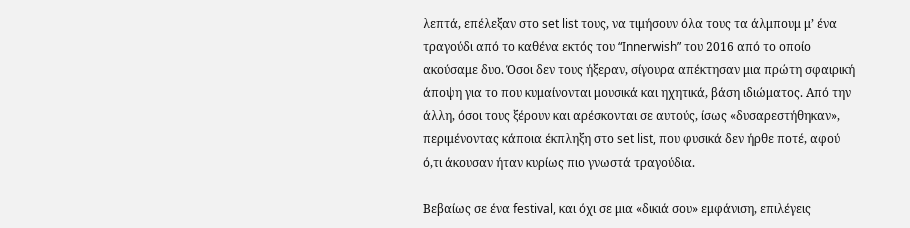λεπτά, επέλεξαν στο set list τους, να τιμήσουν όλα τους τα άλμπουμ μ’ ένα τραγούδι από το καθένα εκτός του “Innerwish” του 2016 από το οποίο ακούσαμε δυο. Όσοι δεν τους ήξεραν, σίγουρα απέκτησαν μια πρώτη σφαιρική άποψη για το που κυμαίνονται μουσικά και ηχητικά, βάση ιδιώματος. Από την άλλη, όσοι τους ξέρουν και αρέσκονται σε αυτούς, ίσως «δυσαρεστήθηκαν», περιμένοντας κάποια έκπληξη στο set list, που φυσικά δεν ήρθε ποτέ, αφού ό,τι άκουσαν ήταν κυρίως πιο γνωστά τραγούδια.

Βεβαίως σε ένα festival, και όχι σε μια «δικιά σου» εμφάνιση, επιλέγεις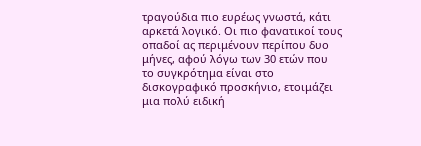τραγούδια πιο ευρέως γνωστά, κάτι αρκετά λογικό. Οι πιο φανατικοί τους οπαδοί ας περιμένουν περίπου δυο μήνες, αφού λόγω των 30 ετών που το συγκρότημα είναι στο δισκογραφικό προσκήνιο, ετοιμάζει μια πολύ ειδική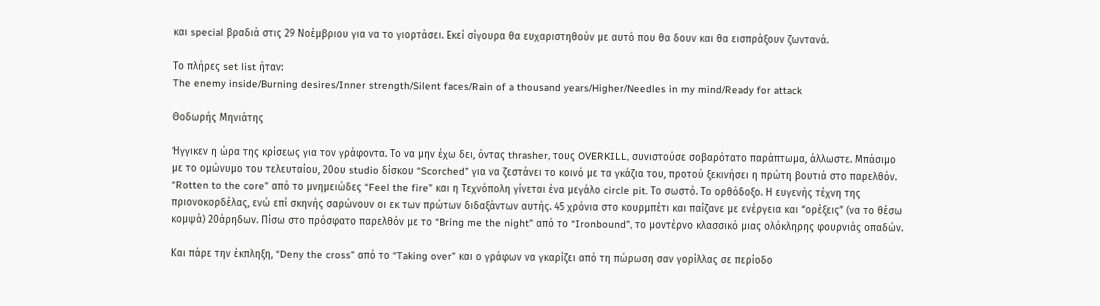και special βραδιά στις 29 Νοέμβριου για να το γιορτάσει. Εκεί σίγουρα θα ευχαριστηθούν με αυτό που θα δουν και θα εισπράξουν ζωντανά.

Το πλήρες set list ήταν:
The enemy inside/Burning desires/Inner strength/Silent faces/Rain of a thousand years/Higher/Needles in my mind/Ready for attack

Θοδωρής Μηνιάτης

Ήγγικεν η ώρα της κρίσεως για τον γράφοντα. Το να μην έχω δει, όντας thrasher, τους OVERKILL, συνιστούσε σοβαρότατο παράπτωμα, άλλωστε. Μπάσιμο με το ομώνυμο του τελευταίου, 20ου studio δίσκου “Scorched” για να ζεστάνει το κοινό με τα γκάζια του, προτού ξεκινήσει η πρώτη βουτιά στο παρελθόν. “Rotten to the core” από το μνημειώδες “Feel the fire” και η Τεχνόπολη γίνεται ένα μεγάλο circle pit. Το σωστό. Το ορθόδοξο. Η ευγενής τέχνη της πριονοκορδέλας, ενώ επί σκηνής σαρώνουν οι εκ των πρώτων διδαξάντων αυτής. 45 χρόνια στο κουρμπέτι και παίζανε με ενέργεια και “ορέξεις” (να το θέσω κομψά) 20άρηδων. Πίσω στο πρόσφατο παρελθόν με το “Bring me the night” από το “Ironbound”, το μοντέρνο κλασσικό μιας ολόκληρης φουρνιάς οπαδών.

Και πάρε την έκπληξη, “Deny the cross” από το “Taking over” και ο γράφων να γκαρίζει από τη πώρωση σαν γορίλλας σε περίοδο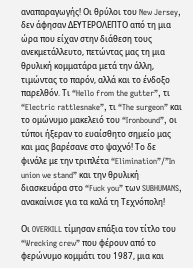αναπαραγωγής! Οι θρύλοι του New Jersey, δεν άφησαν ΔΕΥΤΕΡΟΛΕΠΤΟ από τη μια ώρα που είχαν στην διάθεση τους ανεκμετάλλευτο, πετώντας μας τη μια θρυλική κομματάρα μετά την άλλη, τιμώντας το παρόν, αλλά και το ένδοξο παρελθόν. Τι “Hello from the gutter”, τι “Electric rattlesnake”, τι “The surgeon” και το ομώνυμο μακελειό του “Ironbound”, οι τύποι ήξεραν το ευαίσθητο σημείο μας και μας βαρέσανε στο ψαχνό! Το δε φινάλε με την τριπλέτα “Elimination”/”In union we stand” και την θρυλική διασκευάρα στο “Fuck you” των SUBHUMANS, ανακαίνισε για τα καλά τη Τεχνόπολη!

Οι OVERKILL τίμησαν επάξια τον τίτλο του “Wrecking crew” που φέρουν από το φερώνυμο κομμάτι του 1987, μια και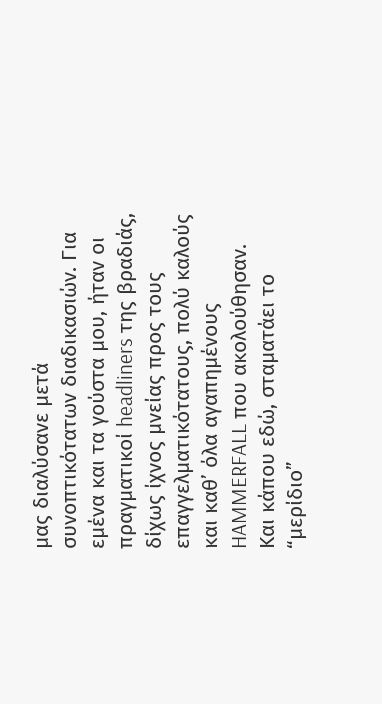μας διαλύσανε μετά συνοπτικότατων διαδικασιών. Για εμένα και τα γούστα μου, ήταν οι πραγματικοί headliners της βραδιάς, δίχως ίχνος μνείας προς τους επαγγελματικότατους, πολύ καλούς και καθ’ όλα αγαπημένους HAMMERFALL που ακολούθησαν. Και κάπου εδώ, σταματάει το “μερίδιο”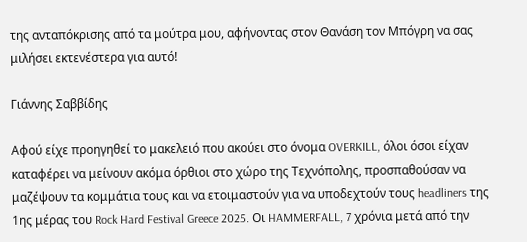της ανταπόκρισης από τα μούτρα μου, αφήνοντας στον Θανάση τον Μπόγρη να σας μιλήσει εκτενέστερα για αυτό!

Γιάννης Σαββίδης

Αφού είχε προηγηθεί το μακελειό που ακούει στο όνομα OVERKILL, όλοι όσοι είχαν καταφέρει να μείνουν ακόμα όρθιοι στο χώρο της Τεχνόπολης, προσπαθούσαν να μαζέψουν τα κομμάτια τους και να ετοιμαστούν για να υποδεχτούν τους headliners της 1ης μέρας του Rock Hard Festival Greece 2025. Οι HAMMERFALL, 7 χρόνια μετά από την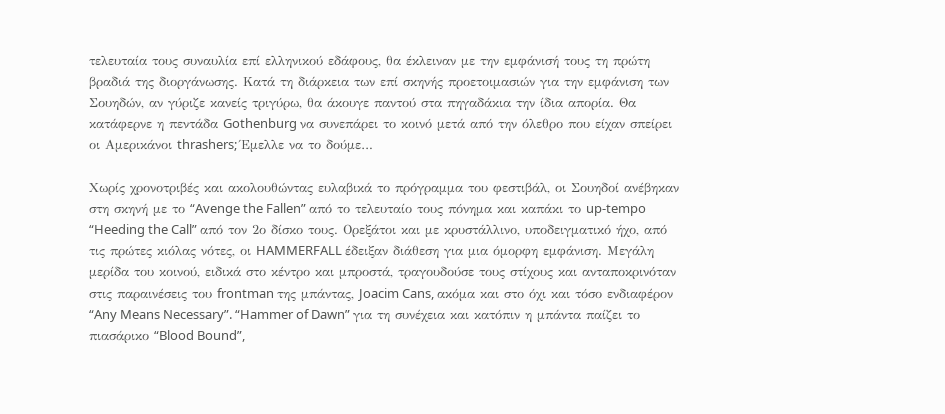τελευταία τους συναυλία επί ελληνικού εδάφους, θα έκλειναν με την εμφάνισή τους τη πρώτη βραδιά της διοργάνωσης. Κατά τη διάρκεια των επί σκηνής προετοιμασιών για την εμφάνιση των Σουηδών, αν γύριζε κανείς τριγύρω, θα άκουγε παντού στα πηγαδάκια την ίδια απορία. Θα κατάφερνε η πεντάδα Gothenburg να συνεπάρει το κοινό μετά από την όλεθρο που είχαν σπείρει οι Αμερικάνοι thrashers; Έμελλε να το δούμε…

Χωρίς χρονοτριβές και ακολουθώντας ευλαβικά το πρόγραμμα του φεστιβάλ, οι Σουηδοί ανέβηκαν στη σκηνή με το “Avenge the Fallen” από το τελευταίο τους πόνημα και καπάκι το up-tempo “Heeding the Call” από τον 2ο δίσκο τους. Ορεξάτοι και με κρυστάλλινο, υποδειγματικό ήχο, από τις πρώτες κιόλας νότες, οι HAMMERFALL έδειξαν διάθεση για μια όμορφη εμφάνιση. Μεγάλη μερίδα του κοινού, ειδικά στο κέντρο και μπροστά, τραγουδούσε τους στίχους και ανταποκρινόταν στις παραινέσεις του frontman της μπάντας, Joacim Cans, ακόμα και στο όχι και τόσο ενδιαφέρον “Any Means Necessary”. “Hammer of Dawn” για τη συνέχεια και κατόπιν η μπάντα παίζει το πιασάρικο “Blood Bound”,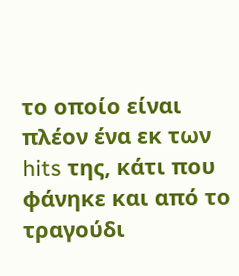το οποίο είναι πλέον ένα εκ των hits της, κάτι που φάνηκε και από το τραγούδι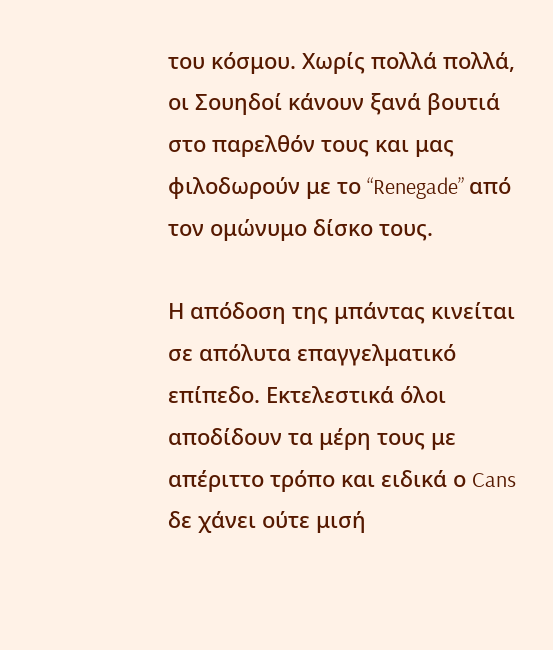του κόσμου. Χωρίς πολλά πολλά, οι Σουηδοί κάνουν ξανά βουτιά στο παρελθόν τους και μας φιλοδωρούν με το “Renegade” από τον ομώνυμο δίσκο τους.

Η απόδοση της μπάντας κινείται σε απόλυτα επαγγελματικό επίπεδο. Εκτελεστικά όλοι αποδίδουν τα μέρη τους με απέριττο τρόπο και ειδικά ο Cans δε χάνει ούτε μισή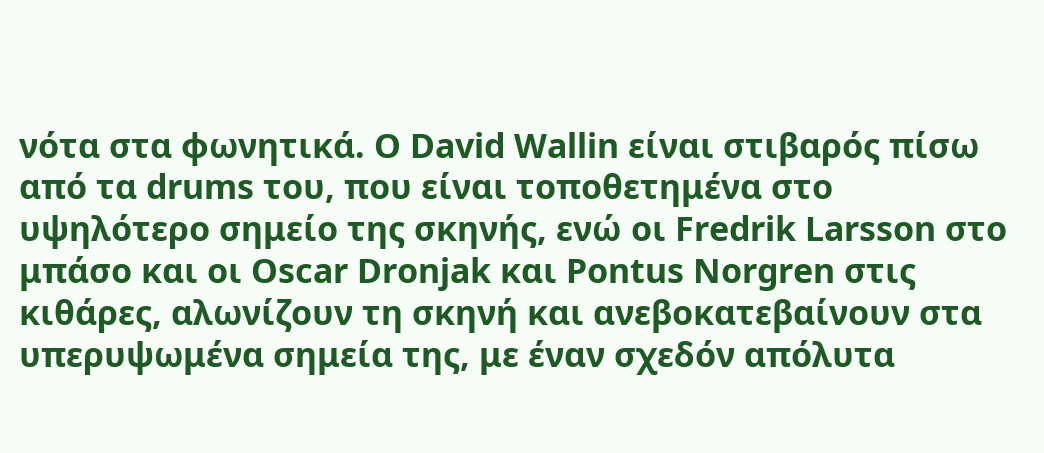νότα στα φωνητικά. Ο David Wallin είναι στιβαρός πίσω από τα drums του, που είναι τοποθετημένα στο υψηλότερο σημείο της σκηνής, ενώ οι Fredrik Larsson στο μπάσο και οι Oscar Dronjak και Pontus Norgren στις κιθάρες, αλωνίζουν τη σκηνή και ανεβοκατεβαίνουν στα υπερυψωμένα σημεία της, με έναν σχεδόν απόλυτα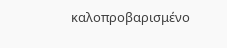καλοπροβαρισμένο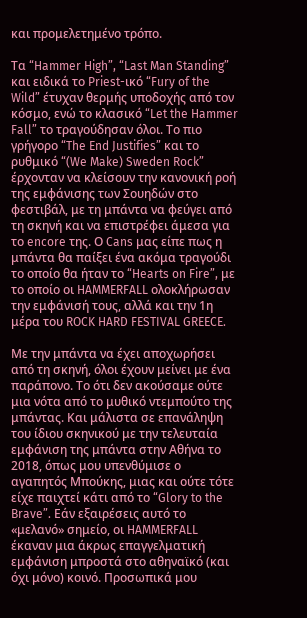και προμελετημένο τρόπο.

Τα “Hammer High”, “Last Man Standing” και ειδικά το Priest-ικό “Fury of the Wild” έτυχαν θερμής υποδοχής από τον κόσμο, ενώ το κλασικό “Let the Hammer Fall” το τραγούδησαν όλοι. Τo πιο γρήγορο “The End Justifies” και το ρυθμικό “(We Make) Sweden Rock” έρχονταν να κλείσουν την κανονική ροή της εμφάνισης των Σουηδών στο φεστιβάλ, με τη μπάντα να φεύγει από τη σκηνή και να επιστρέφει άμεσα για το encore της. Ο Cans μας είπε πως η μπάντα θα παίξει ένα ακόμα τραγούδι το οποίο θα ήταν το “Hearts on Fire”, με το οποίο οι HAMMERFALL ολοκλήρωσαν την εμφάνισή τους, αλλά και την 1η μέρα του ROCK HARD FESTIVAL GREECE.

Με την μπάντα να έχει αποχωρήσει από τη σκηνή, όλοι έχουν μείνει με ένα παράπονο. Το ότι δεν ακούσαμε ούτε μια νότα από το μυθικό ντεμπούτο της μπάντας. Και μάλιστα σε επανάληψη του ίδιου σκηνικού με την τελευταία εμφάνιση της μπάντα στην Αθήνα το 2018, όπως μου υπενθύμισε ο αγαπητός Μπούκης, μιας και ούτε τότε είχε παιχτεί κάτι από το “Glory to the Brave”. Εάν εξαιρέσεις αυτό το «μελανό» σημείο, οι HAMMERFALL έκαναν μια άκρως επαγγελματική εμφάνιση μπροστά στο αθηναϊκό (και όχι μόνο) κοινό. Προσωπικά μου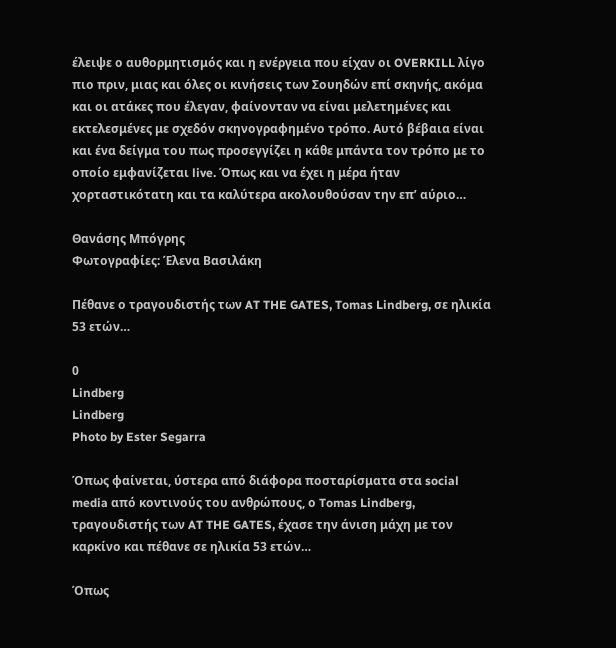έλειψε ο αυθορμητισμός και η ενέργεια που είχαν οι OVERKILL λίγο πιο πριν, μιας και όλες οι κινήσεις των Σουηδών επί σκηνής, ακόμα και οι ατάκες που έλεγαν, φαίνονταν να είναι μελετημένες και εκτελεσμένες με σχεδόν σκηνογραφημένο τρόπο. Αυτό βέβαια είναι και ένα δείγμα του πως προσεγγίζει η κάθε μπάντα τον τρόπο με το οποίο εμφανίζεται live. Όπως και να έχει η μέρα ήταν χορταστικότατη και τα καλύτερα ακολουθούσαν την επ’ αύριο…

Θανάσης Μπόγρης
Φωτογραφίες: Έλενα Βασιλάκη

Πέθανε ο τραγουδιστής των AT THE GATES, Tomas Lindberg, σε ηλικία 53 ετών…

0
Lindberg
Lindberg
Photo by Ester Segarra

Όπως φαίνεται, ύστερα από διάφορα ποσταρίσματα στα social media από κοντινούς του ανθρώπους, ο Tomas Lindberg, τραγουδιστής των AT THE GATES, έχασε την άνιση μάχη με τον καρκίνο και πέθανε σε ηλικία 53 ετών…

Όπως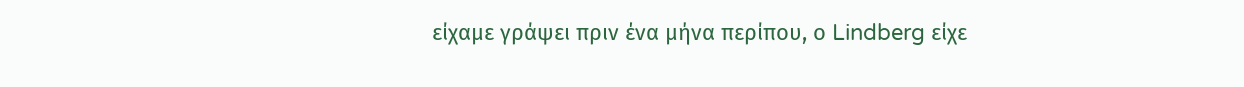είχαμε γράψει πριν ένα μήνα περίπου, ο Lindberg είχε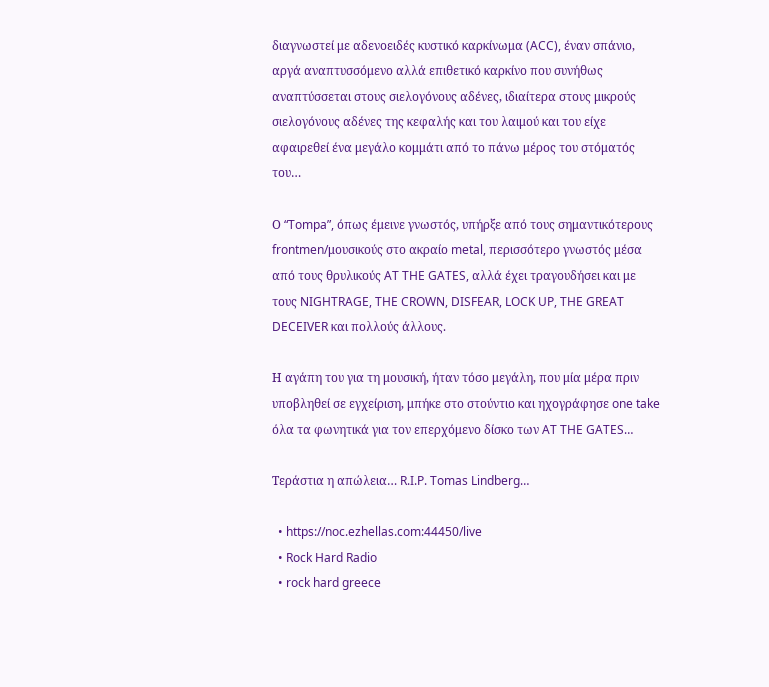διαγνωστεί με αδενοειδές κυστικό καρκίνωμα (ACC), έναν σπάνιο, αργά αναπτυσσόμενο αλλά επιθετικό καρκίνο που συνήθως αναπτύσσεται στους σιελογόνους αδένες, ιδιαίτερα στους μικρούς σιελογόνους αδένες της κεφαλής και του λαιμού και του είχε αφαιρεθεί ένα μεγάλο κομμάτι από το πάνω μέρος του στόματός του…

Ο “Tompa”, όπως έμεινε γνωστός, υπήρξε από τους σημαντικότερους frontmen/μουσικούς στο ακραίο metal, περισσότερο γνωστός μέσα από τους θρυλικούς AT THE GATES, αλλά έχει τραγουδήσει και με τους NIGHTRAGE, THE CROWN, DISFEAR, LOCK UP, THE GREAT DECEIVER και πολλούς άλλους.

Η αγάπη του για τη μουσική, ήταν τόσο μεγάλη, που μία μέρα πριν υποβληθεί σε εγχείριση, μπήκε στο στούντιο και ηχογράφησε one take όλα τα φωνητικά για τον επερχόμενο δίσκο των AT THE GATES…

Τεράστια η απώλεια… R.I.P. Tomas Lindberg…

  • https://noc.ezhellas.com:44450/live
  • Rock Hard Radio
  • rock hard greece